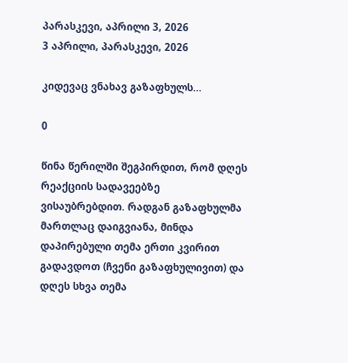პარასკევი, აპრილი 3, 2026
3 აპრილი, პარასკევი, 2026

კიდევაც ვნახავ გაზაფხულს…

0

წინა წერილში შეგპირდით, რომ დღეს რეაქციის სადავეებზე
ვისაუბრებდით. რადგან გაზაფხულმა მართლაც დაიგვიანა, მინდა დაპირებული თემა ერთი კვირით
გადავდოთ (ჩვენი გაზაფხულივით) და დღეს სხვა თემა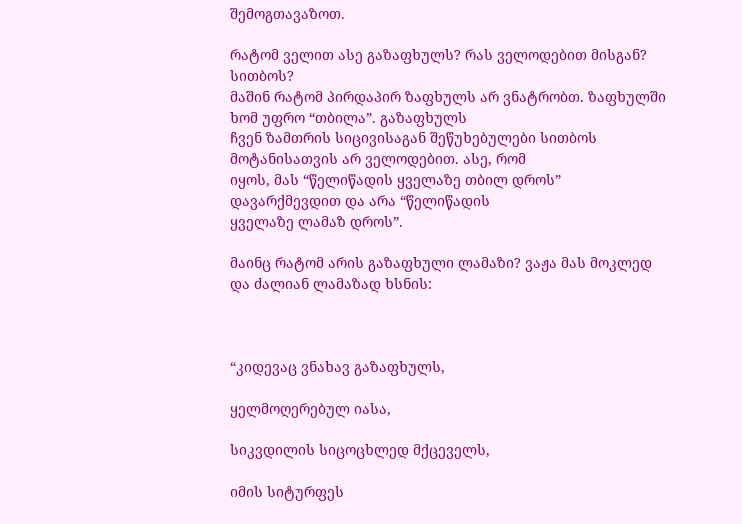შემოგთავაზოთ.

რატომ ველით ასე გაზაფხულს? რას ველოდებით მისგან? სითბოს?
მაშინ რატომ პირდაპირ ზაფხულს არ ვნატრობთ. ზაფხულში ხომ უფრო “თბილა”. გაზაფხულს
ჩვენ ზამთრის სიცივისაგან შეწუხებულები სითბოს მოტანისათვის არ ველოდებით. ასე, რომ
იყოს, მას “წელიწადის ყველაზე თბილ დროს” დავარქმევდით და არა “წელიწადის
ყველაზე ლამაზ დროს”.

მაინც რატომ არის გაზაფხული ლამაზი? ვაჟა მას მოკლედ
და ძალიან ლამაზად ხსნის:



“კიდევაც ვნახავ გაზაფხულს,

ყელმოღერებულ იასა,

სიკვდილის სიცოცხლედ მქცეველს,

იმის სიტურფეს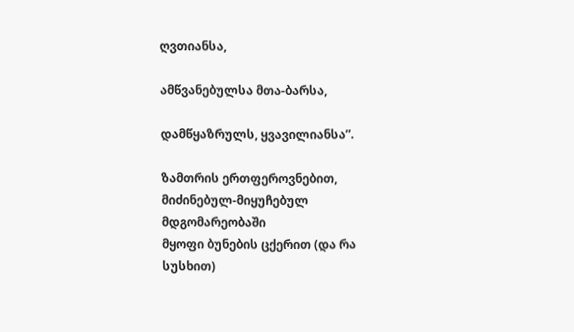ღვთიანსა,

ამწვანებულსა მთა-ბარსა,

დამწყაზრულს, ყვავილიანსა”.

ზამთრის ერთფეროვნებით, მიძინებულ-მიყუჩებულ მდგომარეობაში
მყოფი ბუნების ცქერით (და რა სუსხით)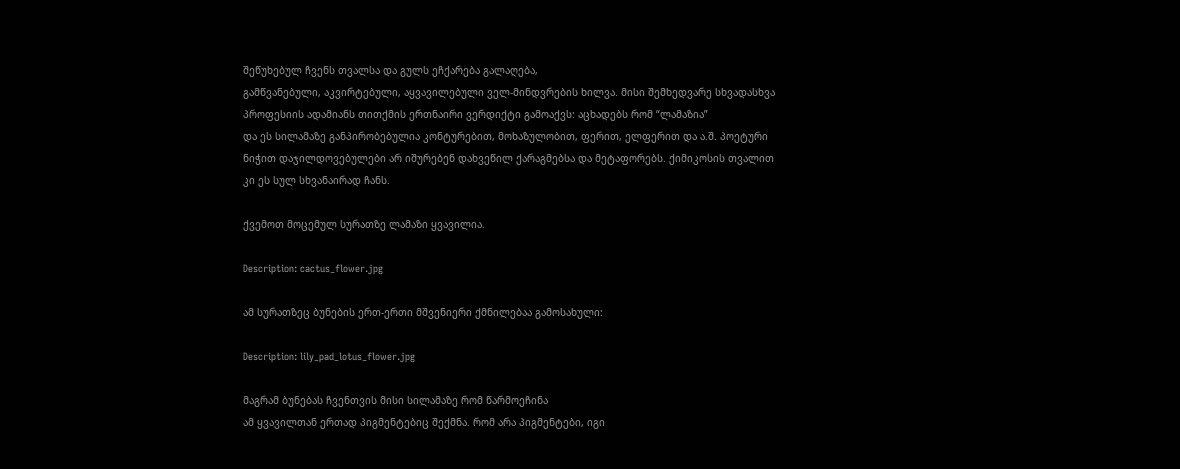შეწუხებულ ჩვენს თვალსა და გულს ეჩქარება გალაღება,
გამწვანებული, აკვირტებული, აყვავილებული ველ-მინდვრების ხილვა. მისი შემხედვარე სხვადასხვა
პროფესიის ადამიანს თითქმის ერთნაირი ვერდიქტი გამოაქვს: აცხადებს რომ “ლამაზია”
და ეს სილამაზე განპირობებულია კონტურებით, მოხაზულობით, ფერით, ელფერით და ა.შ. პოეტური
ნიჭით დაჯილდოვებულები არ იშურებენ დახვეწილ ქარაგმებსა და მეტაფორებს. ქიმიკოსის თვალით
კი ეს სულ სხვანაირად ჩანს.

ქვემოთ მოცემულ სურათზე ლამაზი ყვავილია.

Description: cactus_flower.jpg

ამ სურათზეც ბუნების ერთ-ერთი მშვენიერი ქმნილებაა გამოსახული:

Description: lily_pad_lotus_flower.jpg

მაგრამ ბუნებას ჩვენთვის მისი სილამაზე რომ წარმოეჩინა
ამ ყვავილთან ერთად პიგმენტებიც შექმნა. რომ არა პიგმენტები, იგი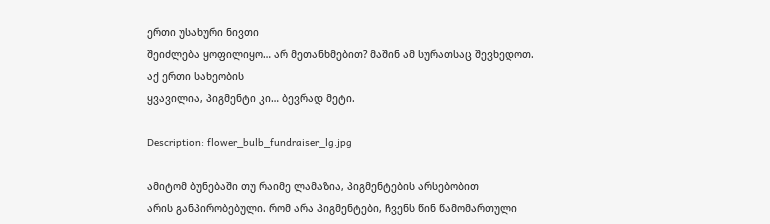ერთი უსახური ნივთი
შეიძლება ყოფილიყო… არ მეთანხმებით? მაშინ ამ სურათსაც შევხედოთ. აქ ერთი სახეობის
ყვავილია, პიგმენტი კი… ბევრად მეტი.

Description: flower_bulb_fundraiser_lg.jpg

ამიტომ ბუნებაში თუ რაიმე ლამაზია, პიგმენტების არსებობით
არის განპირობებული. რომ არა პიგმენტები, ჩვენს წინ წამომართული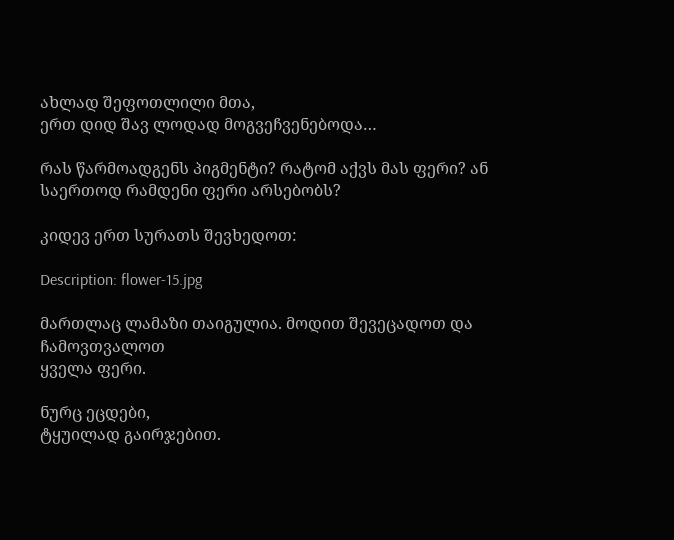ახლად შეფოთლილი მთა,
ერთ დიდ შავ ლოდად მოგვეჩვენებოდა…

რას წარმოადგენს პიგმენტი? რატომ აქვს მას ფერი? ან საერთოდ რამდენი ფერი არსებობს?

კიდევ ერთ სურათს შევხედოთ:

Description: flower-15.jpg

მართლაც ლამაზი თაიგულია. მოდით შევეცადოთ და ჩამოვთვალოთ
ყველა ფერი.

ნურც ეცდები,
ტყუილად გაირჯებით.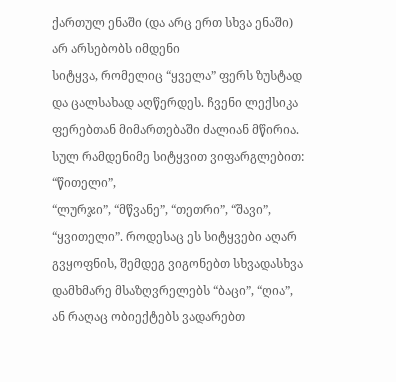ქართულ ენაში (და არც ერთ სხვა ენაში) არ არსებობს იმდენი
სიტყვა, რომელიც “ყველა” ფერს ზუსტად და ცალსახად აღწერდეს. ჩვენი ლექსიკა
ფერებთან მიმართებაში ძალიან მწირია. სულ რამდენიმე სიტყვით ვიფარგლებით: “წითელი”,
“ლურჯი”, “მწვანე”, “თეთრი”, “შავი”,
“ყვითელი”. როდესაც ეს სიტყვები აღარ გვყოფნის, შემდეგ ვიგონებთ სხვადასხვა
დამხმარე მსაზღვრელებს “ბაცი”, “ღია”, ან რაღაც ობიექტებს ვადარებთ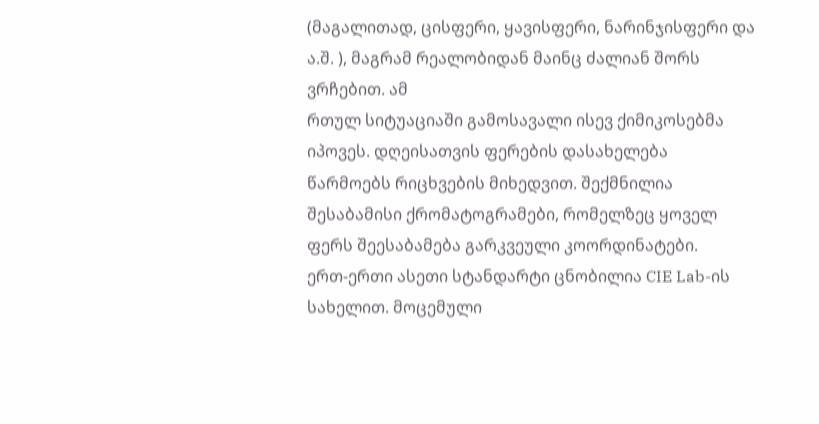(მაგალითად, ცისფერი, ყავისფერი, ნარინჯისფერი და ა.შ. ), მაგრამ რეალობიდან მაინც ძალიან შორს ვრჩებით. ამ
რთულ სიტუაციაში გამოსავალი ისევ ქიმიკოსებმა იპოვეს. დღეისათვის ფერების დასახელება
წარმოებს რიცხვების მიხედვით. შექმნილია შესაბამისი ქრომატოგრამები, რომელზეც ყოველ
ფერს შეესაბამება გარკვეული კოორდინატები.
ერთ-ერთი ასეთი სტანდარტი ცნობილია CIE Lab-ის
სახელით. მოცემული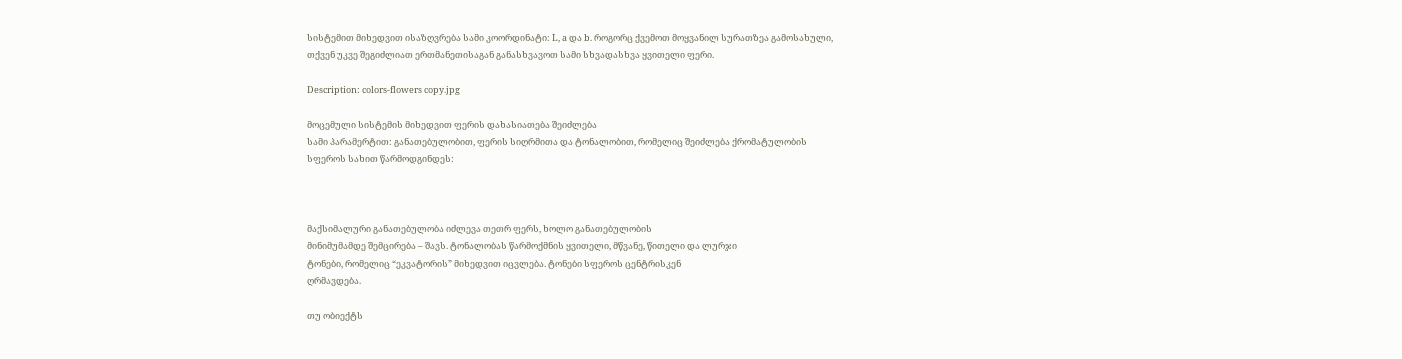სისტემით მიხედვით ისაზღვრება სამი კოორდინატი: L, a და b. როგორც ქვემოთ მოყვანილ სურათზეა გამოსახული,
თქვენ უკვე შეგიძლიათ ერთმანეთისაგან განასხვავოთ სამი სხვადასხვა ყვითელი ფერი.

Description: colors-flowers copy.jpg

მოცემული სისტემის მიხედვით ფერის დახასიათება შეიძლება
სამი პარამერტით: განათებულობით, ფერის სიღრმითა და ტონალობით, რომელიც შეიძლება ქრომატულობის
სფეროს სახით წარმოდგინდეს:



მაქსიმალური განათებულობა იძლევა თეთრ ფერს, ხოლო განათებულობის
მინიმუმამდე შემცირება – შავს. ტონალობას წარმოქმნის ყვითელი, მწვანე, წითელი და ლურჯი
ტონები, რომელიც “ეკვატორის” მიხედვით იცვლება. ტონები სფეროს ცენტრისკენ
ღრმავდება.

თუ ობიექტს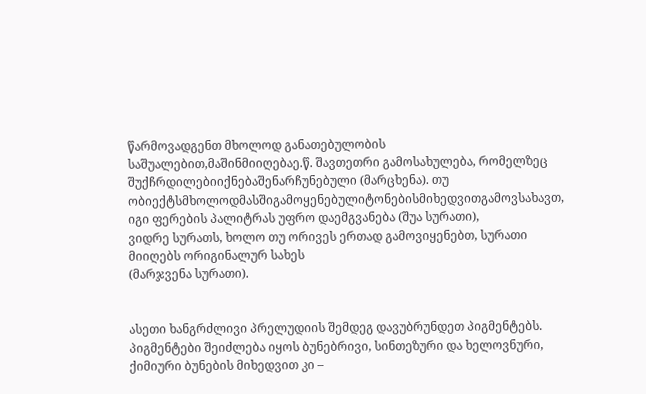წარმოვადგენთ მხოლოდ განათებულობის საშუალებით,მაშინმიიღებაე.წ. შავთეთრი გამოსახულება, რომელზეც შუქჩრდილებიიქნებაშენარჩუნებული (მარცხენა). თუ ობიექტსმხოლოდმასშიგამოყენებულიტონებისმიხედვითგამოვსახავთ, იგი ფერების პალიტრას უფრო დაემგვანება (შუა სურათი),
ვიდრე სურათს, ხოლო თუ ორივეს ერთად გამოვიყენებთ, სურათი მიიღებს ორიგინალურ სახეს
(მარჯვენა სურათი).


ასეთი ხანგრძლივი პრელუდიის შემდეგ დავუბრუნდეთ პიგმენტებს.
პიგმენტები შეიძლება იყოს ბუნებრივი, სინთეზური და ხელოვნური, ქიმიური ბუნების მიხედვით კი –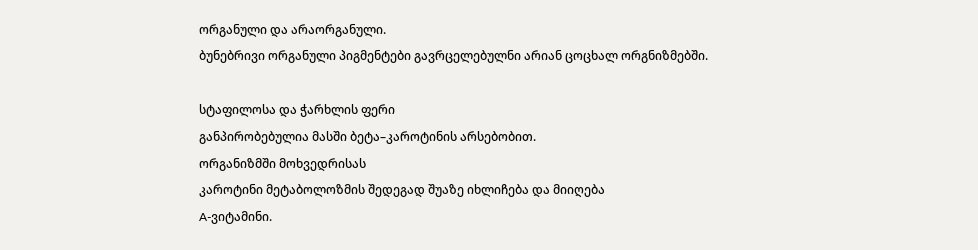ორგანული და არაორგანული.
ბუნებრივი ორგანული პიგმენტები გავრცელებულნი არიან ცოცხალ ორგნიზმებში.

სტაფილოსა და ჭარხლის ფერი
განპირობებულია მასში ბეტა–კაროტინის არსებობით.
ორგანიზმში მოხვედრისას
კაროტინი მეტაბოლოზმის შედეგად შუაზე იხლიჩება და მიიღება
A-ვიტამინი.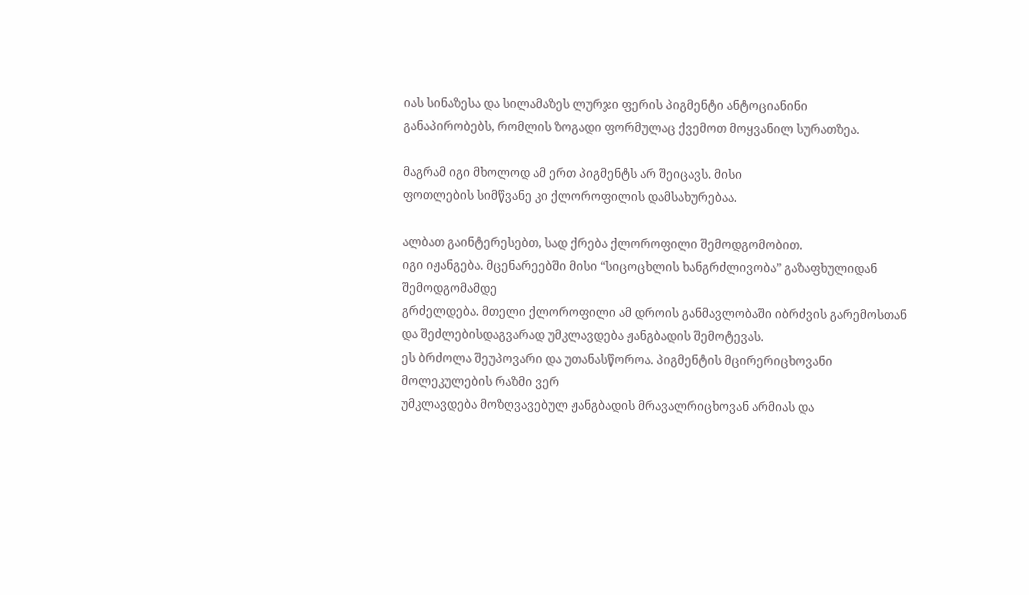იას სინაზესა და სილამაზეს ლურჯი ფერის პიგმენტი ანტოციანინი
განაპირობებს, რომლის ზოგადი ფორმულაც ქვემოთ მოყვანილ სურათზეა.

მაგრამ იგი მხოლოდ ამ ერთ პიგმენტს არ შეიცავს. მისი
ფოთლების სიმწვანე კი ქლოროფილის დამსახურებაა.

ალბათ გაინტერესებთ, სად ქრება ქლოროფილი შემოდგომობით.
იგი იჟანგება. მცენარეებში მისი “სიცოცხლის ხანგრძლივობა” გაზაფხულიდან შემოდგომამდე
გრძელდება. მთელი ქლოროფილი ამ დროის განმავლობაში იბრძვის გარემოსთან და შეძლებისდაგვარად უმკლავდება ჟანგბადის შემოტევას.
ეს ბრძოლა შეუპოვარი და უთანასწოროა. პიგმენტის მცირერიცხოვანი მოლეკულების რაზმი ვერ
უმკლავდება მოზღვავებულ ჟანგბადის მრავალრიცხოვან არმიას და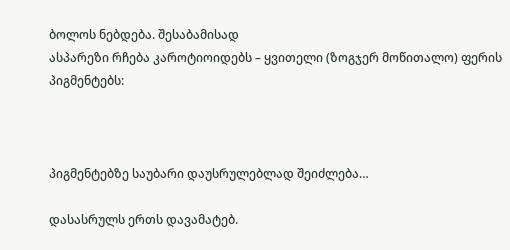ბოლოს ნებდება. შესაბამისად
ასპარეზი რჩება კაროტიოიდებს – ყვითელი (ზოგჯერ მოწითალო) ფერის პიგმენტებს:



პიგმენტებზე საუბარი დაუსრულებლად შეიძლება…

დასასრულს ერთს დავამატებ.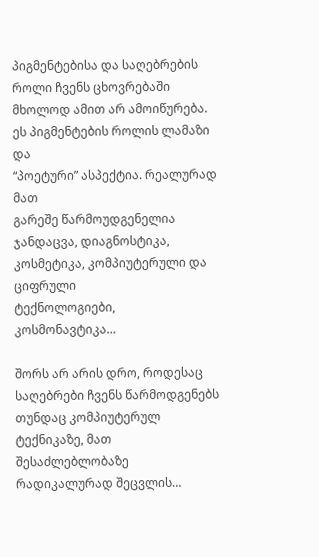პიგმენტებისა და საღებრების
როლი ჩვენს ცხოვრებაში მხოლოდ ამით არ ამოიწურება. ეს პიგმენტების როლის ლამაზი და
“პოეტური” ასპექტია. რეალურად მათ
გარეშე წარმოუდგენელია ჯანდაცვა, დიაგნოსტიკა, კოსმეტიკა, კომპიუტერული და ციფრული
ტექნოლოგიები, კოსმონავტიკა…

შორს არ არის დრო, როდესაც საღებრები ჩვენს წარმოდგენებს
თუნდაც კომპიუტერულ ტექნიკაზე, მათ შესაძლებლობაზე რადიკალურად შეცვლის…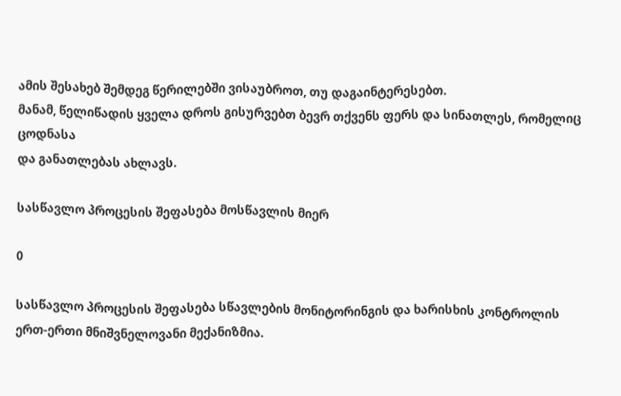ამის შესახებ შემდეგ წერილებში ვისაუბროთ, თუ დაგაინტერესებთ.
მანამ, წელიწადის ყველა დროს გისურვებთ ბევრ თქვენს ფერს და სინათლეს, რომელიც ცოდნასა
და განათლებას ახლავს.

სასწავლო პროცესის შეფასება მოსწავლის მიერ

0

სასწავლო პროცესის შეფასება სწავლების მონიტორინგის და ხარისხის კონტროლის ერთ-ერთი მნიშვნელოვანი მექანიზმია.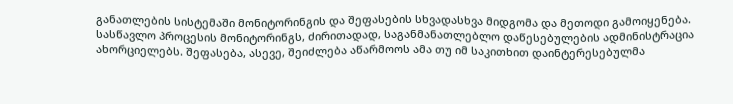განათლების სისტემაში მონიტორინგის და შეფასების სხვადასხვა მიდგომა და მეთოდი გამოიყენება. სასწავლო პროცესის მონიტორინგს, ძირითადად, საგანმანათლებლო დაწესებულების ადმინისტრაცია ახორციელებს. შეფასება, ასევე, შეიძლება აწარმოოს ამა თუ იმ საკითხით დაინტერესებულმა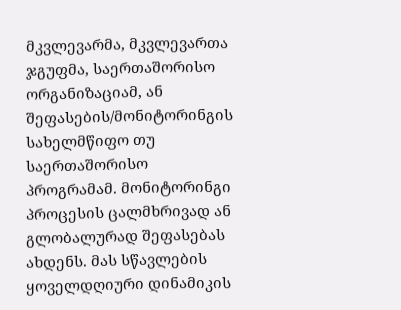მკვლევარმა, მკვლევართა ჯგუფმა, საერთაშორისო ორგანიზაციამ, ან შეფასების/მონიტორინგის სახელმწიფო თუ საერთაშორისო პროგრამამ. მონიტორინგი პროცესის ცალმხრივად ან გლობალურად შეფასებას ახდენს. მას სწავლების ყოველდღიური დინამიკის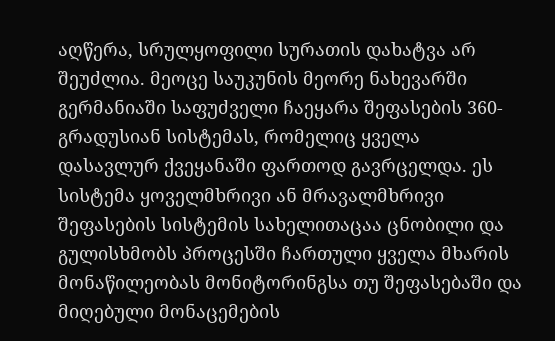აღწერა, სრულყოფილი სურათის დახატვა არ შეუძლია. მეოცე საუკუნის მეორე ნახევარში გერმანიაში საფუძველი ჩაეყარა შეფასების 360-გრადუსიან სისტემას, რომელიც ყველა დასავლურ ქვეყანაში ფართოდ გავრცელდა. ეს სისტემა ყოველმხრივი ან მრავალმხრივი შეფასების სისტემის სახელითაცაა ცნობილი და გულისხმობს პროცესში ჩართული ყველა მხარის მონაწილეობას მონიტორინგსა თუ შეფასებაში და მიღებული მონაცემების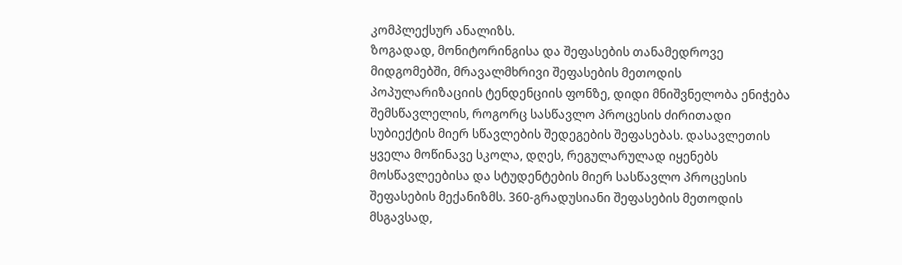კომპლექსურ ანალიზს.
ზოგადად, მონიტორინგისა და შეფასების თანამედროვე მიდგომებში, მრავალმხრივი შეფასების მეთოდის პოპულარიზაციის ტენდენციის ფონზე, დიდი მნიშვნელობა ენიჭება შემსწავლელის, როგორც სასწავლო პროცესის ძირითადი სუბიექტის მიერ სწავლების შედეგების შეფასებას. დასავლეთის ყველა მოწინავე სკოლა, დღეს, რეგულარულად იყენებს მოსწავლეებისა და სტუდენტების მიერ სასწავლო პროცესის შეფასების მექანიზმს. 360-გრადუსიანი შეფასების მეთოდის მსგავსად,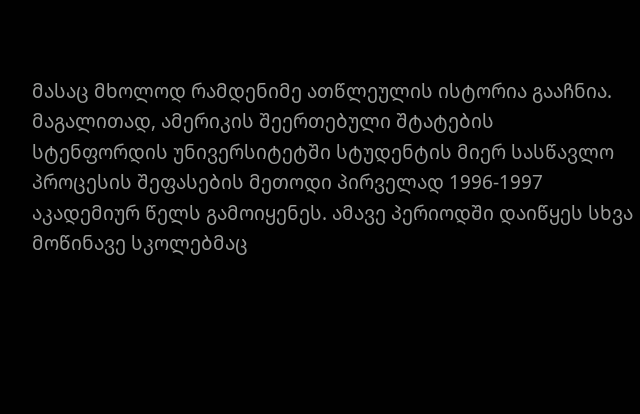მასაც მხოლოდ რამდენიმე ათწლეულის ისტორია გააჩნია. მაგალითად, ამერიკის შეერთებული შტატების სტენფორდის უნივერსიტეტში სტუდენტის მიერ სასწავლო პროცესის შეფასების მეთოდი პირველად 1996-1997 აკადემიურ წელს გამოიყენეს. ამავე პერიოდში დაიწყეს სხვა მოწინავე სკოლებმაც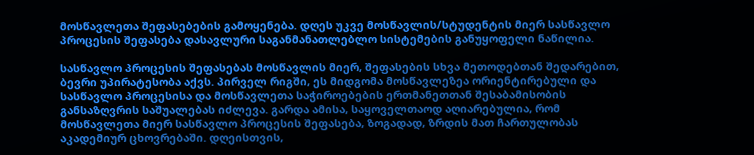მოსწავლეთა შეფასებების გამოყენება. დღეს უკვე მოსწავლის/სტუდენტის მიერ სასწავლო პროცესის შეფასება დასავლური საგანმანათლებლო სისტემების განუყოფელი ნაწილია.

სასწავლო პროცესის შეფასებას მოსწავლის მიერ, შეფასების სხვა მეთოდებთან შედარებით, ბევრი უპირატესობა აქვს. პირველ რიგში, ეს მიდგომა მოსწავლეზეა ორიენტირებული და სასწავლო პროცესისა და მოსწავლეთა საჭიროებების ერთმანეთთან შესაბამისობის განსაზღვრის საშუალებას იძლევა. გარდა ამისა, საყოველთაოდ აღიარებულია, რომ მოსწავლეთა მიერ სასწავლო პროცესის შეფასება, ზოგადად, ზრდის მათ ჩართულობას აკადემიურ ცხოვრებაში. დღეისთვის,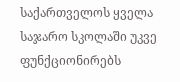საქართველოს ყველა საჯარო სკოლაში უკვე ფუნქციონირებს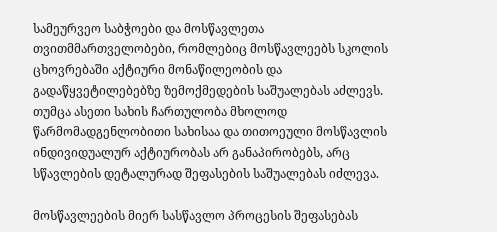სამეურვეო საბჭოები და მოსწავლეთა თვითმმართველობები, რომლებიც მოსწავლეებს სკოლის ცხოვრებაში აქტიური მონაწილეობის და გადაწყვეტილებებზე ზემოქმედების საშუალებას აძლევს. თუმცა ასეთი სახის ჩართულობა მხოლოდ წარმომადგენლობითი სახისაა და თითოეული მოსწავლის ინდივიდუალურ აქტიურობას არ განაპირობებს, არც სწავლების დეტალურად შეფასების საშუალებას იძლევა.

მოსწავლეების მიერ სასწავლო პროცესის შეფასებას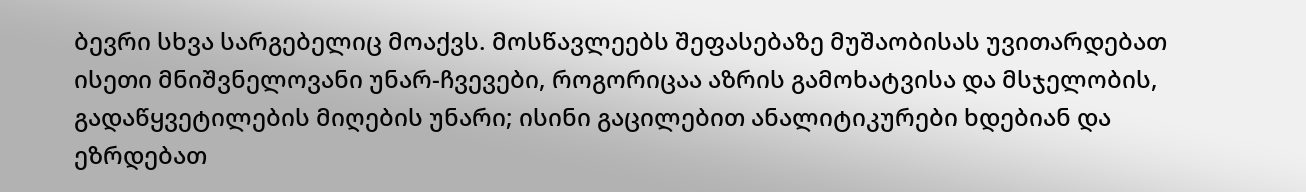ბევრი სხვა სარგებელიც მოაქვს. მოსწავლეებს შეფასებაზე მუშაობისას უვითარდებათ ისეთი მნიშვნელოვანი უნარ-ჩვევები, როგორიცაა აზრის გამოხატვისა და მსჯელობის, გადაწყვეტილების მიღების უნარი; ისინი გაცილებით ანალიტიკურები ხდებიან და ეზრდებათ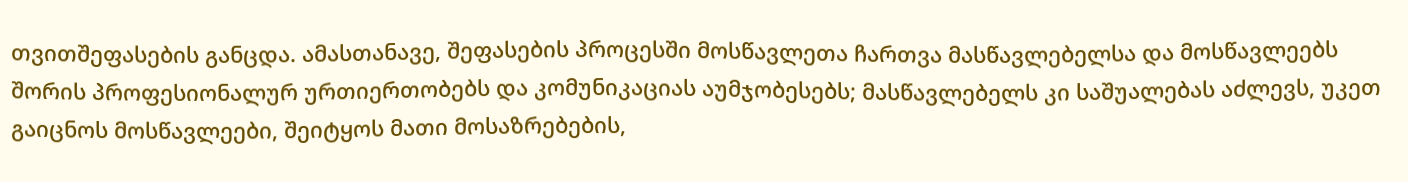თვითშეფასების განცდა. ამასთანავე, შეფასების პროცესში მოსწავლეთა ჩართვა მასწავლებელსა და მოსწავლეებს შორის პროფესიონალურ ურთიერთობებს და კომუნიკაციას აუმჯობესებს; მასწავლებელს კი საშუალებას აძლევს, უკეთ გაიცნოს მოსწავლეები, შეიტყოს მათი მოსაზრებების,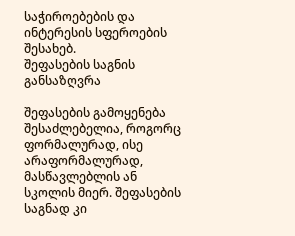საჭიროებების და ინტერესის სფეროების შესახებ.
შეფასების საგნის განსაზღვრა

შეფასების გამოყენება შესაძლებელია, როგორც ფორმალურად, ისე არაფორმალურად, მასწავლებლის ან სკოლის მიერ. შეფასების საგნად კი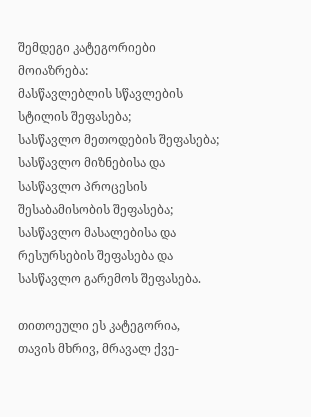შემდეგი კატეგორიები მოიაზრება:
მასწავლებლის სწავლების სტილის შეფასება;
სასწავლო მეთოდების შეფასება;
სასწავლო მიზნებისა და სასწავლო პროცესის შესაბამისობის შეფასება;
სასწავლო მასალებისა და რესურსების შეფასება და სასწავლო გარემოს შეფასება.

თითოეული ეს კატეგორია, თავის მხრივ, მრავალ ქვე-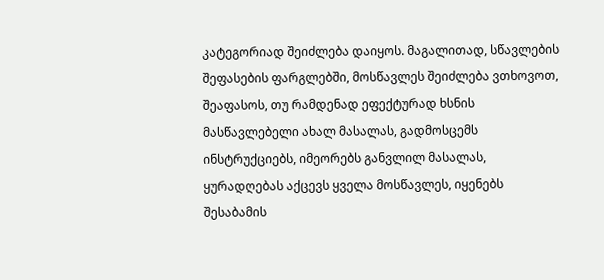კატეგორიად შეიძლება დაიყოს. მაგალითად, სწავლების შეფასების ფარგლებში, მოსწავლეს შეიძლება ვთხოვოთ, შეაფასოს, თუ რამდენად ეფექტურად ხსნის მასწავლებელი ახალ მასალას, გადმოსცემს ინსტრუქციებს, იმეორებს განვლილ მასალას, ყურადღებას აქცევს ყველა მოსწავლეს, იყენებს შესაბამის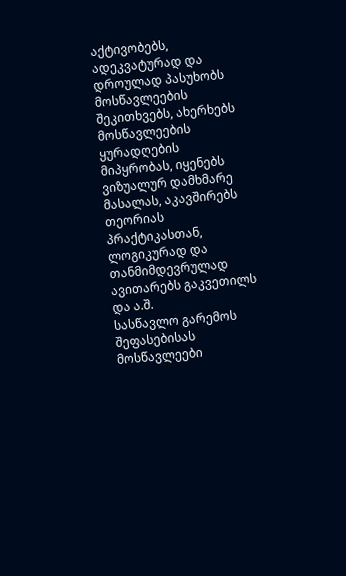აქტივობებს, ადეკვატურად და დროულად პასუხობს მოსწავლეების შეკითხვებს, ახერხებს მოსწავლეების ყურადღების მიპყრობას, იყენებს ვიზუალურ დამხმარე მასალას, აკავშირებს თეორიას პრაქტიკასთან, ლოგიკურად და თანმიმდევრულად ავითარებს გაკვეთილს და ა.შ.
სასწავლო გარემოს შეფასებისას მოსწავლეები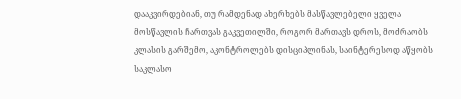დააკვირდებიან, თუ რამდენად ახერხებს მასწავლებელი ყველა მოსწავლის ჩართვას გაკვეთილში, როგორ მართავს დროს, მოძრაობს კლასის გარშემო, აკონტროლებს დისციპლინას, საინტერესოდ აწყობს საკლასო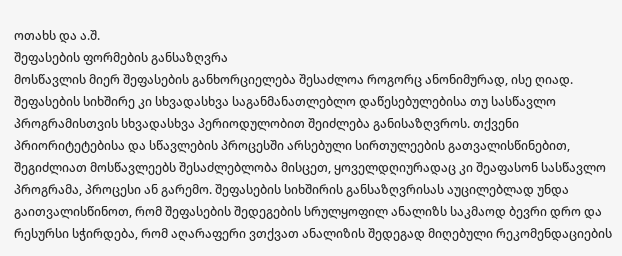ოთახს და ა.შ.
შეფასების ფორმების განსაზღვრა
მოსწავლის მიერ შეფასების განხორციელება შესაძლოა როგორც ანონიმურად, ისე ღიად. შეფასების სიხშირე კი სხვადასხვა საგანმანათლებლო დაწესებულებისა თუ სასწავლო პროგრამისთვის სხვადასხვა პერიოდულობით შეიძლება განისაზღვროს. თქვენი პრიორიტეტებისა და სწავლების პროცესში არსებული სირთულეების გათვალისწინებით, შეგიძლიათ მოსწავლეებს შესაძლებლობა მისცეთ, ყოველდღიურადაც კი შეაფასონ სასწავლო პროგრამა, პროცესი ან გარემო. შეფასების სიხშირის განსაზღვრისას აუცილებლად უნდა გაითვალისწინოთ, რომ შეფასების შედეგების სრულყოფილ ანალიზს საკმაოდ ბევრი დრო და რესურსი სჭირდება, რომ აღარაფერი ვთქვათ ანალიზის შედეგად მიღებული რეკომენდაციების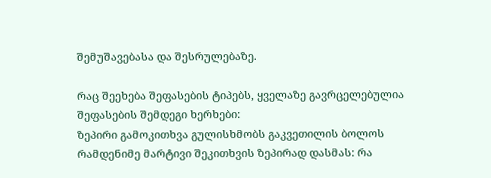შემუშავებასა და შესრულებაზე.

რაც შეეხება შეფასების ტიპებს, ყველაზე გავრცელებულია შეფასების შემდეგი ხერხები:
ზეპირი გამოკითხვა გულისხმობს გაკვეთილის ბოლოს რამდენიმე მარტივი შეკითხვის ზეპირად დასმას: რა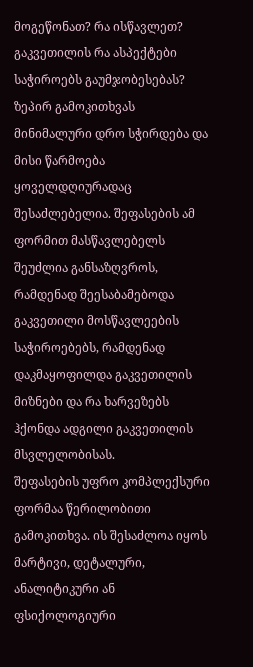მოგეწონათ? რა ისწავლეთ? გაკვეთილის რა ასპექტები საჭიროებს გაუმჯობესებას? ზეპირ გამოკითხვას მინიმალური დრო სჭირდება და მისი წარმოება ყოველდღიურადაც შესაძლებელია. შეფასების ამ ფორმით მასწავლებელს შეუძლია განსაზღვროს, რამდენად შეესაბამებოდა გაკვეთილი მოსწავლეების საჭიროებებს, რამდენად დაკმაყოფილდა გაკვეთილის მიზნები და რა ხარვეზებს ჰქონდა ადგილი გაკვეთილის მსვლელობისას.
შეფასების უფრო კომპლექსური ფორმაა წერილობითი გამოკითხვა. ის შესაძლოა იყოს მარტივი, დეტალური, ანალიტიკური ან ფსიქოლოგიური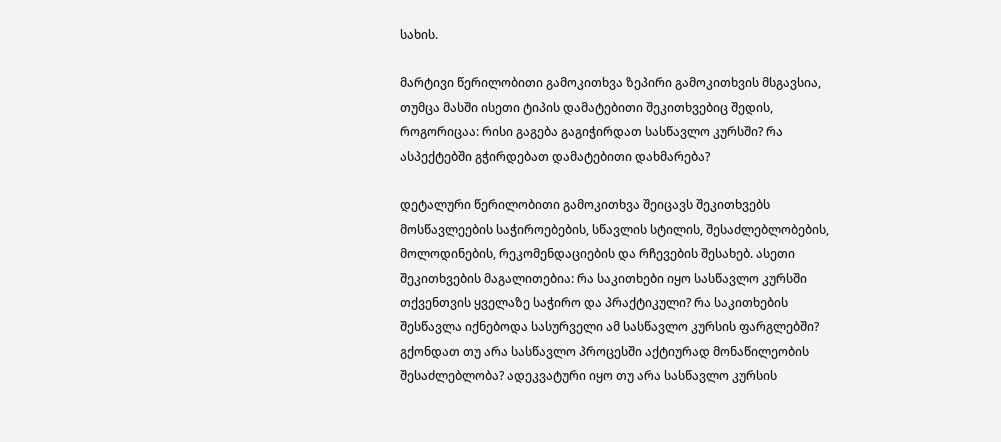სახის.

მარტივი წერილობითი გამოკითხვა ზეპირი გამოკითხვის მსგავსია, თუმცა მასში ისეთი ტიპის დამატებითი შეკითხვებიც შედის, როგორიცაა: რისი გაგება გაგიჭირდათ სასწავლო კურსში? რა ასპექტებში გჭირდებათ დამატებითი დახმარება?

დეტალური წერილობითი გამოკითხვა შეიცავს შეკითხვებს მოსწავლეების საჭიროებების, სწავლის სტილის, შესაძლებლობების, მოლოდინების, რეკომენდაციების და რჩევების შესახებ. ასეთი შეკითხვების მაგალითებია: რა საკითხები იყო სასწავლო კურსში თქვენთვის ყველაზე საჭირო და პრაქტიკული? რა საკითხების შესწავლა იქნებოდა სასურველი ამ სასწავლო კურსის ფარგლებში? გქონდათ თუ არა სასწავლო პროცესში აქტიურად მონაწილეობის შესაძლებლობა? ადეკვატური იყო თუ არა სასწავლო კურსის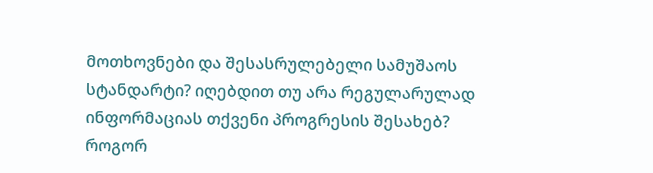მოთხოვნები და შესასრულებელი სამუშაოს სტანდარტი? იღებდით თუ არა რეგულარულად ინფორმაციას თქვენი პროგრესის შესახებ? როგორ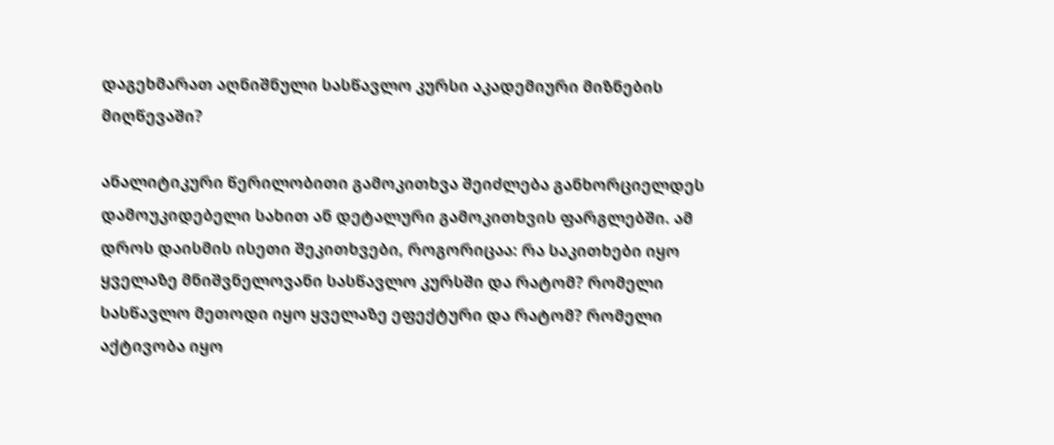დაგეხმარათ აღნიშნული სასწავლო კურსი აკადემიური მიზნების მიღწევაში?

ანალიტიკური წერილობითი გამოკითხვა შეიძლება განხორციელდეს დამოუკიდებელი სახით ან დეტალური გამოკითხვის ფარგლებში. ამ დროს დაისმის ისეთი შეკითხვები, როგორიცაა: რა საკითხები იყო ყველაზე მნიშვნელოვანი სასწავლო კურსში და რატომ? რომელი სასწავლო მეთოდი იყო ყველაზე ეფექტური და რატომ? რომელი აქტივობა იყო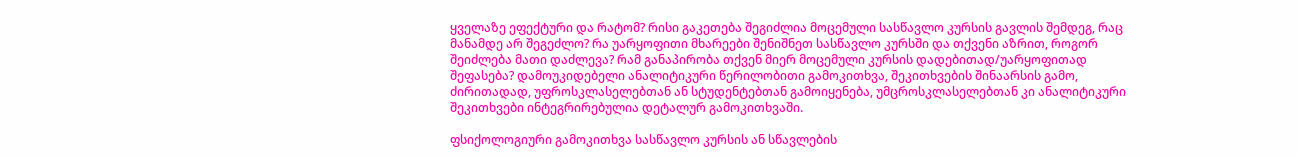ყველაზე ეფექტური და რატომ? რისი გაკეთება შეგიძლია მოცემული სასწავლო კურსის გავლის შემდეგ, რაც მანამდე არ შეგეძლო? რა უარყოფითი მხარეები შენიშნეთ სასწავლო კურსში და თქვენი აზრით, როგორ შეიძლება მათი დაძლევა? რამ განაპირობა თქვენ მიერ მოცემული კურსის დადებითად/უარყოფითად შეფასება? დამოუკიდებელი ანალიტიკური წერილობითი გამოკითხვა, შეკითხვების შინაარსის გამო, ძირითადად, უფროსკლასელებთან ან სტუდენტებთან გამოიყენება, უმცროსკლასელებთან კი ანალიტიკური შეკითხვები ინტეგრირებულია დეტალურ გამოკითხვაში.

ფსიქოლოგიური გამოკითხვა სასწავლო კურსის ან სწავლების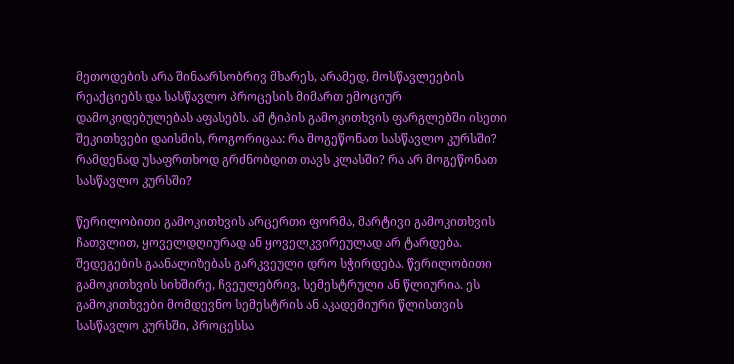მეთოდების არა შინაარსობრივ მხარეს, არამედ, მოსწავლეების რეაქციებს და სასწავლო პროცესის მიმართ ემოციურ დამოკიდებულებას აფასებს. ამ ტიპის გამოკითხვის ფარგლებში ისეთი შეკითხვები დაისმის, როგორიცაა: რა მოგეწონათ სასწავლო კურსში? რამდენად უსაფრთხოდ გრძნობდით თავს კლასში? რა არ მოგეწონათ სასწავლო კურსში?

წერილობითი გამოკითხვის არცერთი ფორმა, მარტივი გამოკითხვის ჩათვლით, ყოველდღიურად ან ყოველკვირეულად არ ტარდება. შედეგების გაანალიზებას გარკვეული დრო სჭირდება. წერილობითი გამოკითხვის სიხშირე, ჩვეულებრივ, სემესტრული ან წლიურია. ეს გამოკითხვები მომდევნო სემესტრის ან აკადემიური წლისთვის სასწავლო კურსში, პროცესსა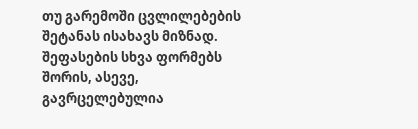თუ გარემოში ცვლილებების შეტანას ისახავს მიზნად.
შეფასების სხვა ფორმებს შორის, ასევე, გავრცელებულია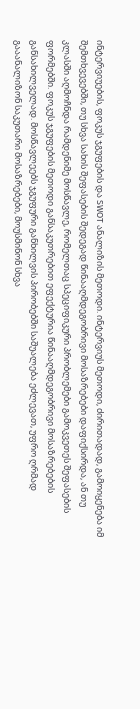ინტერვიუების, ფოკუს ჯგუფების და SWOT ანალიზის მეთოდი. ინტერვიუს მეთოდი, ძირითადად, გამოიყენება იმ შემთხვევებში, თუ სხვა სახის შეფასების შედეგად წინააღმდეგობრივი მოსაზრებები დაფიქსირდა, ან თუ კლასში აღმოჩნდა რამდენიმე მოსწავლე, რომელთაც სპეციფიკური პრობლემები გამოკვეთეს შეფასების ფორმებში. ფოკუს ჯგუფების მეთოდი განსაკუთრებით ეფექტურია წინააღმდეგობრივი მოსაზრებების განსახილველად. მოსწავლეებს ჯგუფური განხილვის პირობებში საშუალება ეძლევათ, უფრო ღრმად გააანალიზონ საკუთარი მოსაზრებები, მოუსმინონ სხვა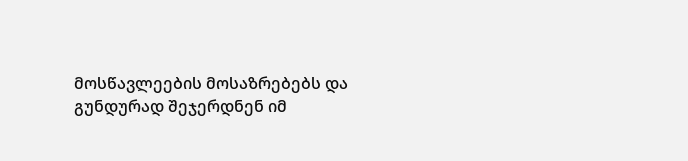მოსწავლეების მოსაზრებებს და გუნდურად შეჯერდნენ იმ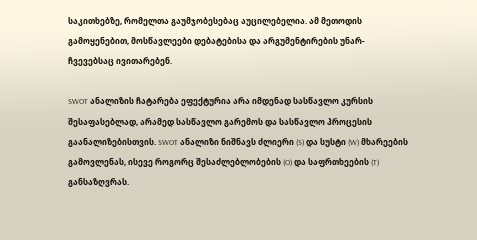საკითხებზე, რომელთა გაუმჯობესებაც აუცილებელია. ამ მეთოდის გამოყენებით, მოსწავლეები დებატებისა და არგუმენტირების უნარ-ჩვევებსაც ივითარებენ.

SWOT ანალიზის ჩატარება ეფექტურია არა იმდენად სასწავლო კურსის შესაფასებლად, არამედ სასწავლო გარემოს და სასწავლო პროცესის გაანალიზებისთვის. SWOT ანალიზი ნიშნავს ძლიერი (S) და სუსტი (W) მხარეების გამოვლენას, ისევე როგორც შესაძლებლობების (O) და საფრთხეების (T) განსაზღვრას.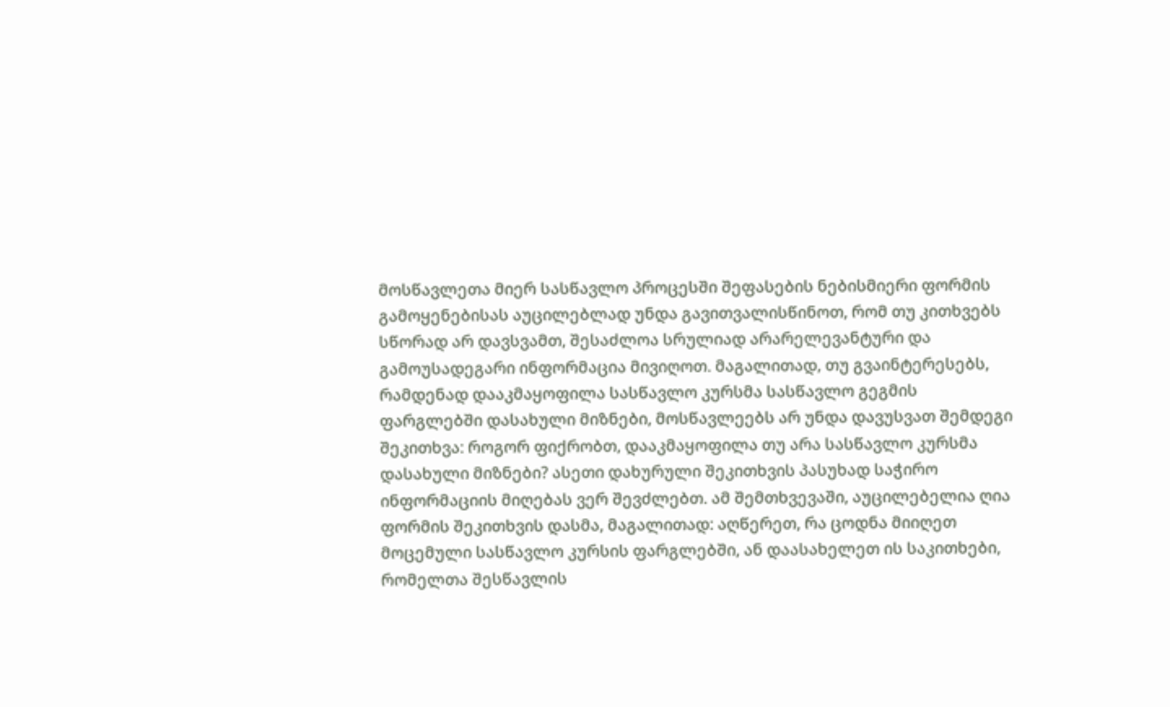მოსწავლეთა მიერ სასწავლო პროცესში შეფასების ნებისმიერი ფორმის გამოყენებისას აუცილებლად უნდა გავითვალისწინოთ, რომ თუ კითხვებს სწორად არ დავსვამთ, შესაძლოა სრულიად არარელევანტური და გამოუსადეგარი ინფორმაცია მივიღოთ. მაგალითად, თუ გვაინტერესებს, რამდენად დააკმაყოფილა სასწავლო კურსმა სასწავლო გეგმის ფარგლებში დასახული მიზნები, მოსწავლეებს არ უნდა დავუსვათ შემდეგი შეკითხვა: როგორ ფიქრობთ, დააკმაყოფილა თუ არა სასწავლო კურსმა დასახული მიზნები? ასეთი დახურული შეკითხვის პასუხად საჭირო ინფორმაციის მიღებას ვერ შევძლებთ. ამ შემთხვევაში, აუცილებელია ღია ფორმის შეკითხვის დასმა, მაგალითად: აღწერეთ, რა ცოდნა მიიღეთ მოცემული სასწავლო კურსის ფარგლებში, ან დაასახელეთ ის საკითხები, რომელთა შესწავლის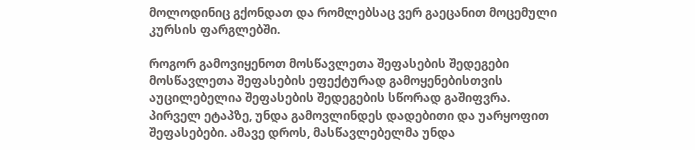მოლოდინიც გქონდათ და რომლებსაც ვერ გაეცანით მოცემული კურსის ფარგლებში.

როგორ გამოვიყენოთ მოსწავლეთა შეფასების შედეგები
მოსწავლეთა შეფასების ეფექტურად გამოყენებისთვის აუცილებელია შეფასების შედეგების სწორად გაშიფვრა. პირველ ეტაპზე, უნდა გამოვლინდეს დადებითი და უარყოფით შეფასებები. ამავე დროს, მასწავლებელმა უნდა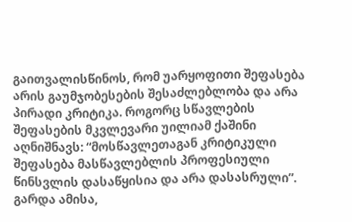გაითვალისწინოს, რომ უარყოფითი შეფასება არის გაუმჯობესების შესაძლებლობა და არა პირადი კრიტიკა. როგორც სწავლების შეფასების მკვლევარი უილიამ ქაშინი აღნიშნავს: “მოსწავლეთაგან კრიტიკული შეფასება მასწავლებლის პროფესიული წინსვლის დასაწყისია და არა დასასრული”. გარდა ამისა,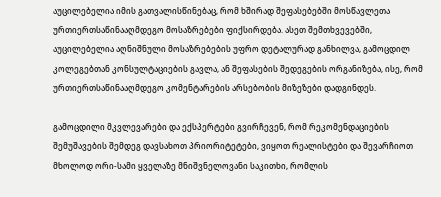აუცილებელია იმის გათვალისწინებაც, რომ ხშირად შეფასებებში მოსწავლეთა ურთიერთსაწინააღმდეგო მოსაზრებები ფიქსირდება. ასეთ შემთხვევებში, აუცილებელია აღნიშნული მოსაზრებების უფრო დეტალურად განხილვა, გამოცდილ კოლეგებთან კონსულტაციების გავლა, ან შეფასების შედეგების ორგანიზება, ისე, რომ ურთიერთსაწინააღმდეგო კომენტარების არსებობის მიზეზები დადგინდეს.

გამოცდილი მკვლევარები და ექსპერტები გვირჩევენ, რომ რეკომენდაციების შემუშავების შემდეგ დავსახოთ პრიორიტეტები, ვიყოთ რეალისტები და შევარჩიოთ მხოლოდ ორი-სამი ყველაზე მნიშვნელოვანი საკითხი, რომლის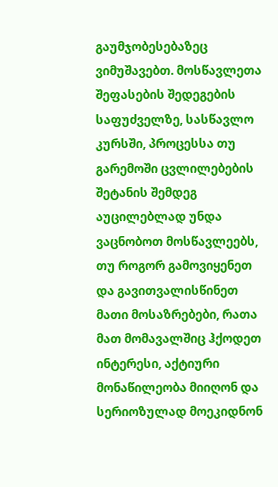გაუმჯობესებაზეც ვიმუშავებთ. მოსწავლეთა შეფასების შედეგების საფუძველზე, სასწავლო კურსში, პროცესსა თუ გარემოში ცვლილებების შეტანის შემდეგ აუცილებლად უნდა ვაცნობოთ მოსწავლეებს, თუ როგორ გამოვიყენეთ და გავითვალისწინეთ მათი მოსაზრებები, რათა მათ მომავალშიც ჰქოდეთ ინტერესი, აქტიური მონაწილეობა მიიღონ და სერიოზულად მოეკიდნონ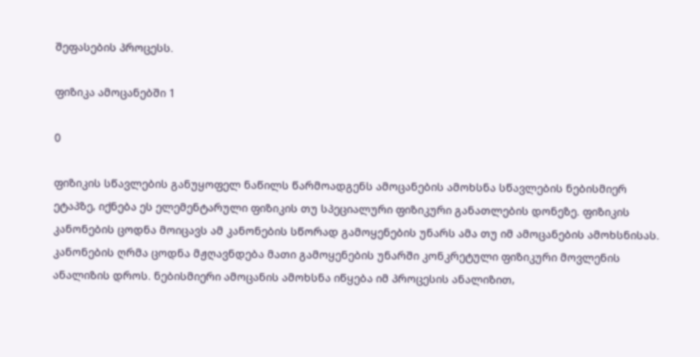შეფასების პროცესს.

ფიზიკა ამოცანებში 1

0

ფიზიკის სწავლების განუყოფელ ნაწილს წარმოადგენს ამოცანების ამოხსნა სწავლების ნებისმიერ ეტაპზე, იქნება ეს ელემენტარული ფიზიკის თუ სპეციალური ფიზიკური განათლების დონეზე. ფიზიკის კანონების ცოდნა მოიცავს ამ კანონების სწორად გამოყენების უნარს ამა თუ იმ ამოცანების ამოხსნისას. კანონების ღრმა ცოდნა მჟღავნდება მათი გამოყენების უნარში კონკრეტული ფიზიკური მოვლენის ანალიზის დროს. ნებისმიერი ამოცანის ამოხსნა იწყება იმ პროცესის ანალიზით,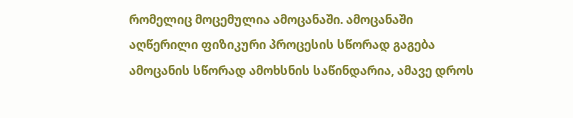რომელიც მოცემულია ამოცანაში. ამოცანაში აღწერილი ფიზიკური პროცესის სწორად გაგება ამოცანის სწორად ამოხსნის საწინდარია, ამავე დროს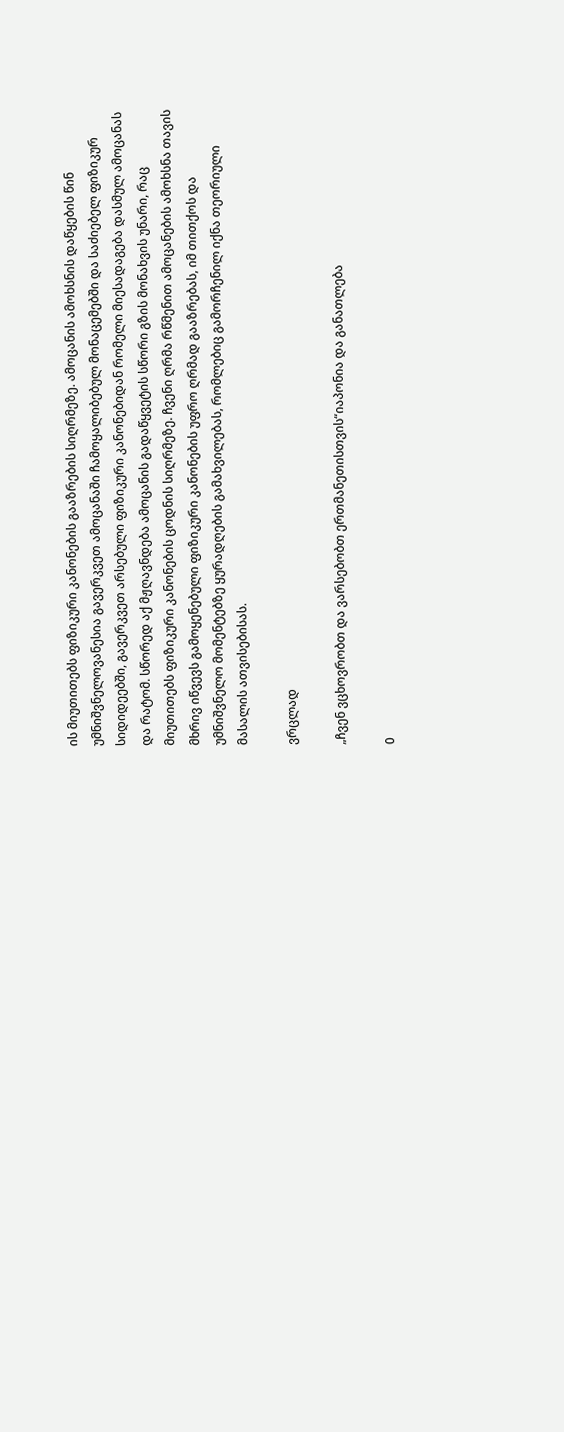ის მიუთითებს ფიზიკური კანონების გააზრების სიღრმეზე. ამოცანის ამოხსნის დაწყების წინ უმნიშვნელოვანესია გავერკვეთ ამოცანაში ჩამოყალიბებულ მონაცემებში და საძიებელ ფიზიკურ სიდიდეებში, გავერკვეთ არსებული ფიზიკური კანონებიდან რომელი მიესადაგება დასმულ ამოცანას და რატომ. სწორედ აქ მჟღავნდება ამოცანის გადაწყვეტის სწორი გზის მონახვის უნარი, რაც მიუთითებს ფიზიკური კანონების ცოდნის სიღრმეზე. ჩვენი ღრმა რწმენით ამოცანების ამოხსნა თავის მხრივ იწვევს გამოყენებული ფიზიკური კანონების უფრო ღრმად გააზრებას, იმ თითქოს და უმნიშვნელო მომენტებზე ყურადღების გამახვილებას, რომლებიც გამორჩენილ იქნა თეორიული მასალის ათვისებისას.

ვრცლად

„ჩვენ ვცხოვრობთ და ვარსებობთ ერთმანეთისთვის“იაპონია და განათლება

0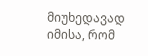მიუხედავად იმისა, რომ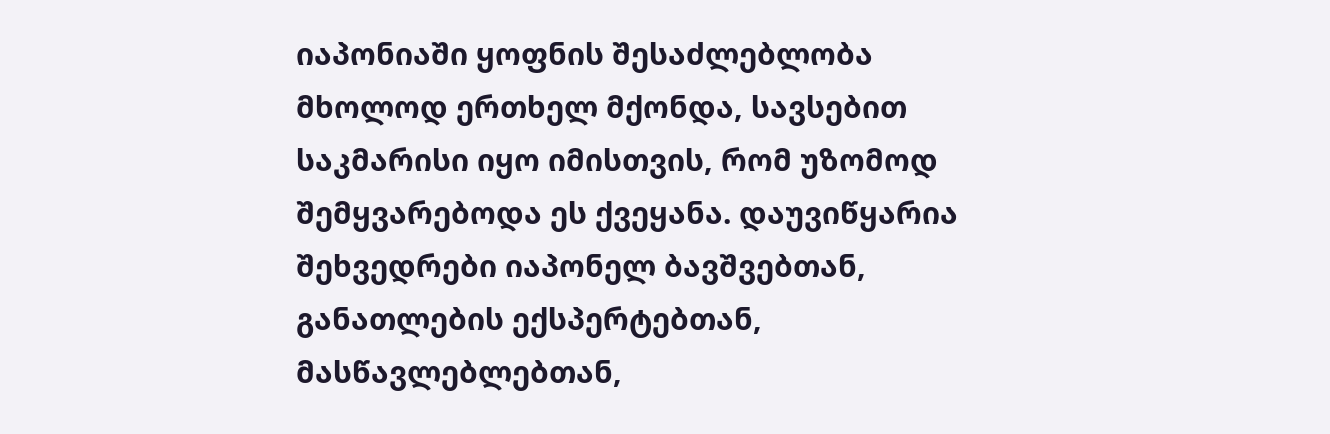იაპონიაში ყოფნის შესაძლებლობა მხოლოდ ერთხელ მქონდა, სავსებით საკმარისი იყო იმისთვის, რომ უზომოდ შემყვარებოდა ეს ქვეყანა. დაუვიწყარია შეხვედრები იაპონელ ბავშვებთან, განათლების ექსპერტებთან, მასწავლებლებთან,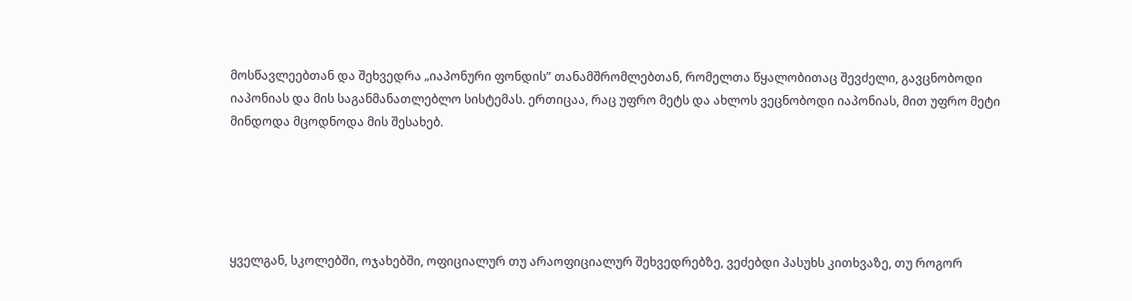მოსწავლეებთან და შეხვედრა „იაპონური ფონდის” თანამშრომლებთან, რომელთა წყალობითაც შევძელი, გავცნობოდი იაპონიას და მის საგანმანათლებლო სისტემას. ერთიცაა, რაც უფრო მეტს და ახლოს ვეცნობოდი იაპონიას, მით უფრო მეტი მინდოდა მცოდნოდა მის შესახებ.





ყველგან, სკოლებში, ოჯახებში, ოფიციალურ თუ არაოფიციალურ შეხვედრებზე, ვეძებდი პასუხს კითხვაზე, თუ როგორ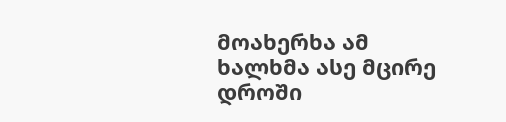მოახერხა ამ ხალხმა ასე მცირე დროში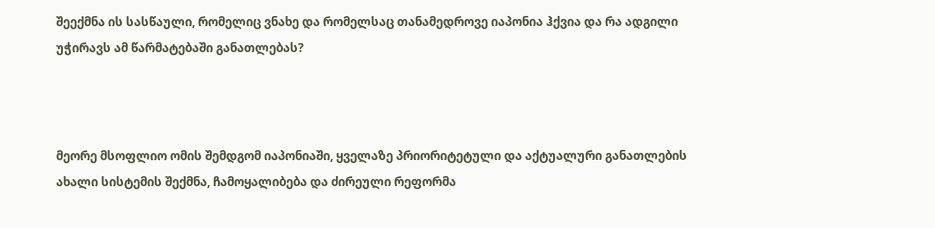შეექმნა ის სასწაული, რომელიც ვნახე და რომელსაც თანამედროვე იაპონია ჰქვია და რა ადგილი უჭირავს ამ წარმატებაში განათლებას?



მეორე მსოფლიო ომის შემდგომ იაპონიაში, ყველაზე პრიორიტეტული და აქტუალური განათლების ახალი სისტემის შექმნა, ჩამოყალიბება და ძირეული რეფორმა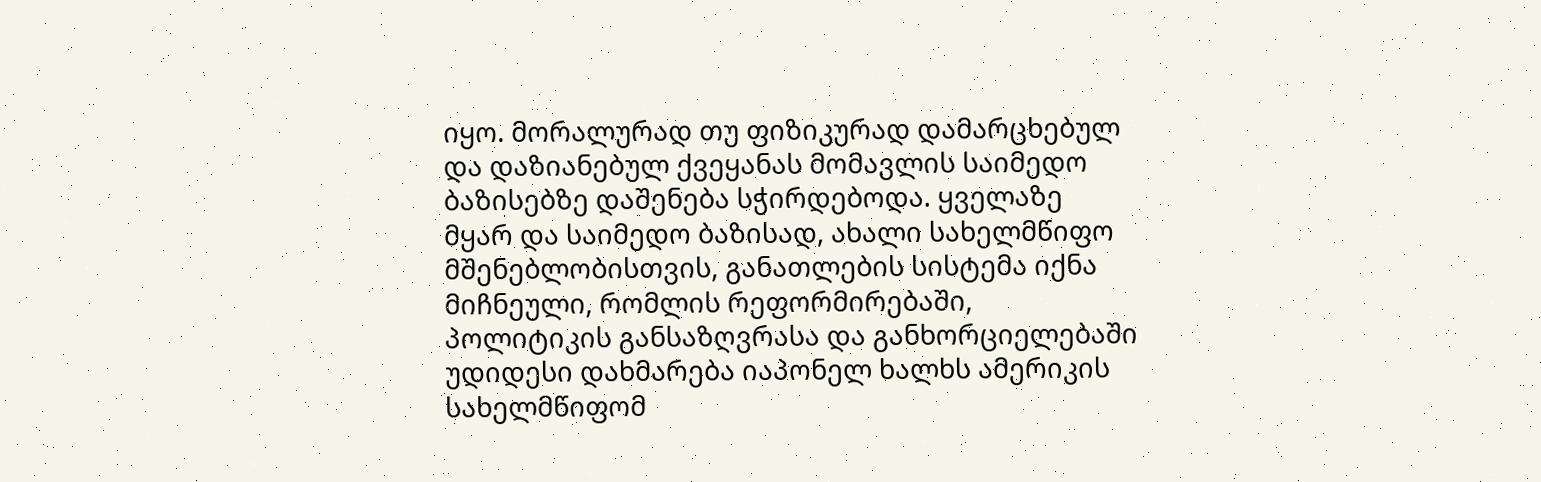იყო. მორალურად თუ ფიზიკურად დამარცხებულ და დაზიანებულ ქვეყანას მომავლის საიმედო ბაზისებზე დაშენება სჭირდებოდა. ყველაზე მყარ და საიმედო ბაზისად, ახალი სახელმწიფო მშენებლობისთვის, განათლების სისტემა იქნა მიჩნეული, რომლის რეფორმირებაში, პოლიტიკის განსაზღვრასა და განხორციელებაში უდიდესი დახმარება იაპონელ ხალხს ამერიკის სახელმწიფომ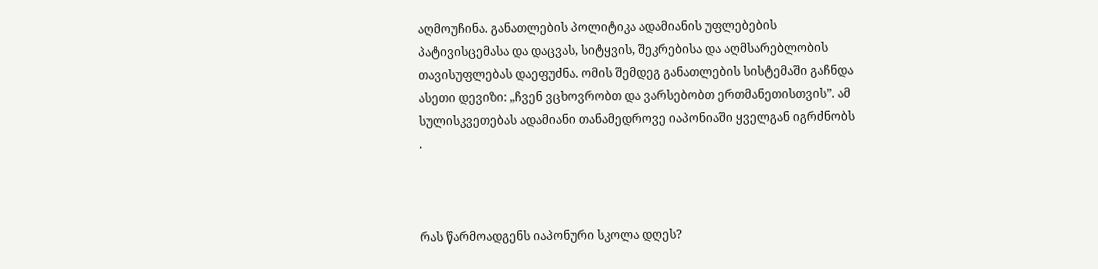აღმოუჩინა. განათლების პოლიტიკა ადამიანის უფლებების პატივისცემასა და დაცვას, სიტყვის, შეკრებისა და აღმსარებლობის თავისუფლებას დაეფუძნა. ომის შემდეგ განათლების სისტემაში გაჩნდა ასეთი დევიზი: „ჩვენ ვცხოვრობთ და ვარსებობთ ერთმანეთისთვის”. ამ სულისკვეთებას ადამიანი თანამედროვე იაპონიაში ყველგან იგრძნობს .



რას წარმოადგენს იაპონური სკოლა დღეს?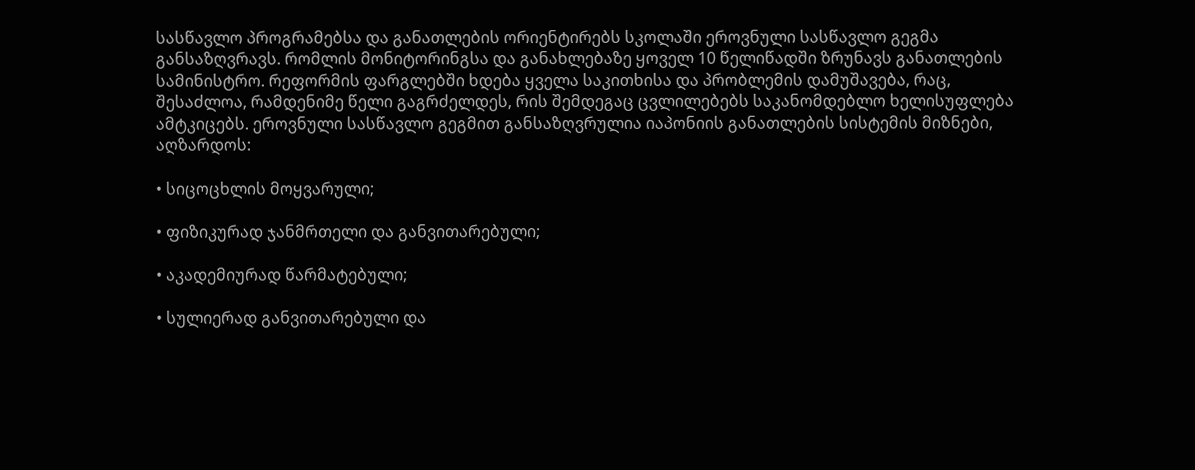სასწავლო პროგრამებსა და განათლების ორიენტირებს სკოლაში ეროვნული სასწავლო გეგმა განსაზღვრავს. რომლის მონიტორინგსა და განახლებაზე ყოველ 10 წელიწადში ზრუნავს განათლების სამინისტრო. რეფორმის ფარგლებში ხდება ყველა საკითხისა და პრობლემის დამუშავება, რაც, შესაძლოა, რამდენიმე წელი გაგრძელდეს, რის შემდეგაც ცვლილებებს საკანომდებლო ხელისუფლება ამტკიცებს. ეროვნული სასწავლო გეგმით განსაზღვრულია იაპონიის განათლების სისტემის მიზნები, აღზარდოს:

• სიცოცხლის მოყვარული;

• ფიზიკურად ჯანმრთელი და განვითარებული;

• აკადემიურად წარმატებული;

• სულიერად განვითარებული და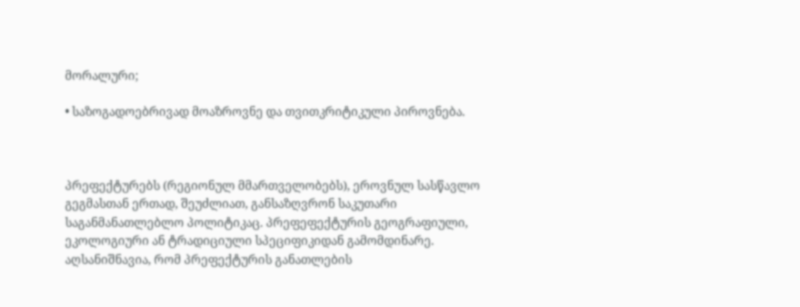მორალური;

• საზოგადოებრივად მოაზროვნე და თვითკრიტიკული პიროვნება.



პრეფექტურებს (რეგიონულ მმართველობებს), ეროვნულ სასწავლო გეგმასთან ერთად, შეუძლიათ, განსაზღვრონ საკუთარი საგანმანათლებლო პოლიტიკაც. პრეფეფექტურის გეოგრაფიული, ეკოლოგიური ან ტრადიციული სპეციფიკიდან გამომდინარე. აღსანიშნავია, რომ პრეფექტურის განათლების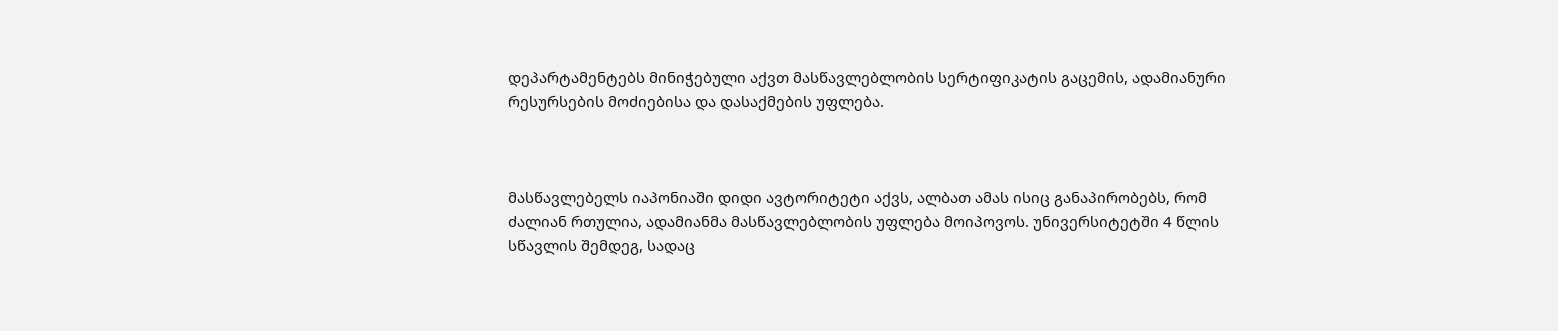დეპარტამენტებს მინიჭებული აქვთ მასწავლებლობის სერტიფიკატის გაცემის, ადამიანური რესურსების მოძიებისა და დასაქმების უფლება.



მასწავლებელს იაპონიაში დიდი ავტორიტეტი აქვს, ალბათ ამას ისიც განაპირობებს, რომ ძალიან რთულია, ადამიანმა მასწავლებლობის უფლება მოიპოვოს. უნივერსიტეტში 4 წლის სწავლის შემდეგ, სადაც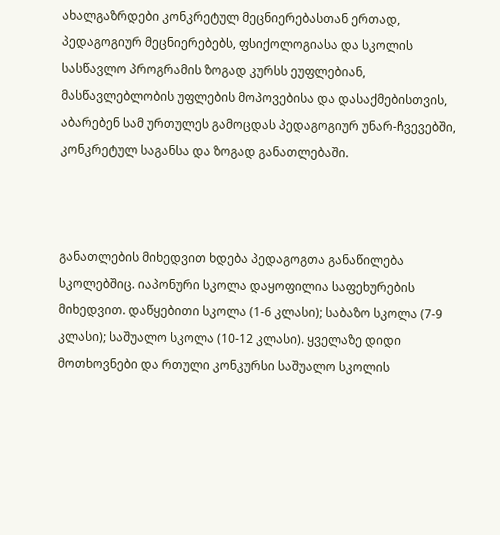ახალგაზრდები კონკრეტულ მეცნიერებასთან ერთად, პედაგოგიურ მეცნიერებებს, ფსიქოლოგიასა და სკოლის სასწავლო პროგრამის ზოგად კურსს ეუფლებიან, მასწავლებლობის უფლების მოპოვებისა და დასაქმებისთვის, აბარებენ სამ ურთულეს გამოცდას პედაგოგიურ უნარ-ჩვევებში, კონკრეტულ საგანსა და ზოგად განათლებაში.



განათლების მიხედვით ხდება პედაგოგთა განაწილება სკოლებშიც. იაპონური სკოლა დაყოფილია საფეხურების მიხედვით. დაწყებითი სკოლა (1-6 კლასი); საბაზო სკოლა (7-9 კლასი); საშუალო სკოლა (10-12 კლასი). ყველაზე დიდი მოთხოვნები და რთული კონკურსი საშუალო სკოლის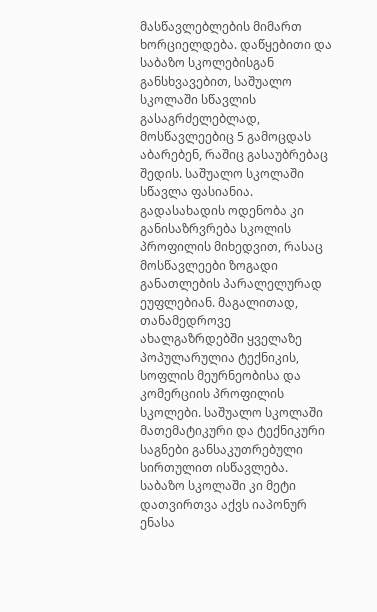მასწავლებლების მიმართ ხორციელდება. დაწყებითი და საბაზო სკოლებისგან განსხვავებით, საშუალო სკოლაში სწავლის გასაგრძელებლად, მოსწავლეებიც 5 გამოცდას აბარებენ, რაშიც გასაუბრებაც შედის. საშუალო სკოლაში სწავლა ფასიანია. გადასახადის ოდენობა კი განისაზრვრება სკოლის პროფილის მიხედვით, რასაც მოსწავლეები ზოგადი განათლების პარალელურად ეუფლებიან. მაგალითად, თანამედროვე ახალგაზრდებში ყველაზე პოპულარულია ტექნიკის, სოფლის მეურნეობისა და კომერციის პროფილის სკოლები. საშუალო სკოლაში მათემატიკური და ტექნიკური საგნები განსაკუთრებული სირთულით ისწავლება. საბაზო სკოლაში კი მეტი დათვირთვა აქვს იაპონურ ენასა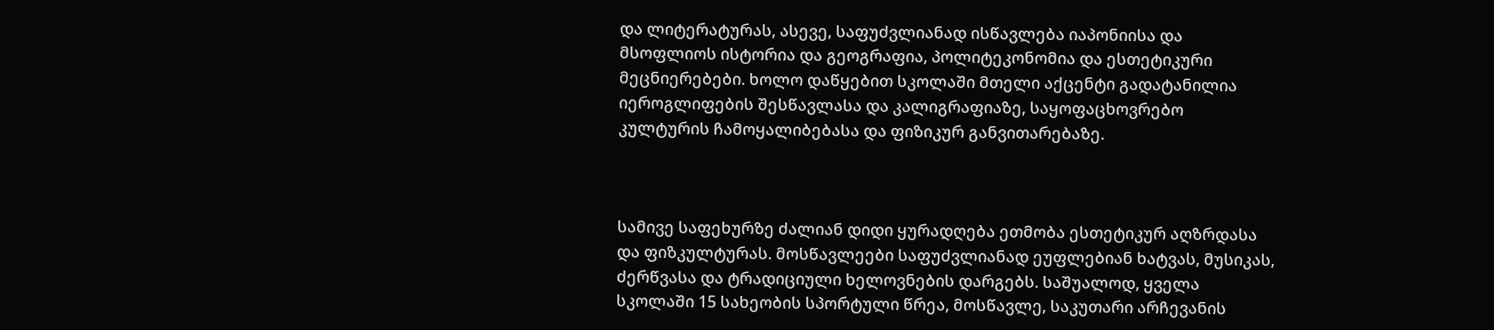და ლიტერატურას, ასევე, საფუძვლიანად ისწავლება იაპონიისა და მსოფლიოს ისტორია და გეოგრაფია, პოლიტეკონომია და ესთეტიკური მეცნიერებები. ხოლო დაწყებით სკოლაში მთელი აქცენტი გადატანილია იეროგლიფების შესწავლასა და კალიგრაფიაზე, საყოფაცხოვრებო კულტურის ჩამოყალიბებასა და ფიზიკურ განვითარებაზე.



სამივე საფეხურზე ძალიან დიდი ყურადღება ეთმობა ესთეტიკურ აღზრდასა და ფიზკულტურას. მოსწავლეები საფუძვლიანად ეუფლებიან ხატვას, მუსიკას, ძერწვასა და ტრადიციული ხელოვნების დარგებს. საშუალოდ, ყველა სკოლაში 15 სახეობის სპორტული წრეა, მოსწავლე, საკუთარი არჩევანის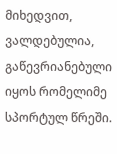მიხედვით, ვალდებულია, გაწევრიანებული იყოს რომელიმე სპორტულ წრეში.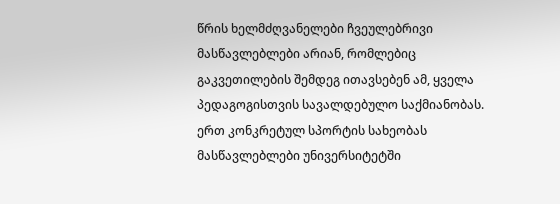წრის ხელმძღვანელები ჩვეულებრივი მასწავლებლები არიან, რომლებიც გაკვეთილების შემდეგ ითავსებენ ამ, ყველა პედაგოგისთვის სავალდებულო საქმიანობას. ერთ კონკრეტულ სპორტის სახეობას მასწავლებლები უნივერსიტეტში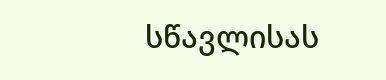სწავლისას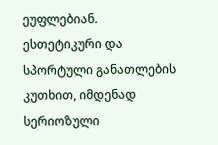ეუფლებიან. ესთეტიკური და სპორტული განათლების კუთხით, იმდენად სერიოზული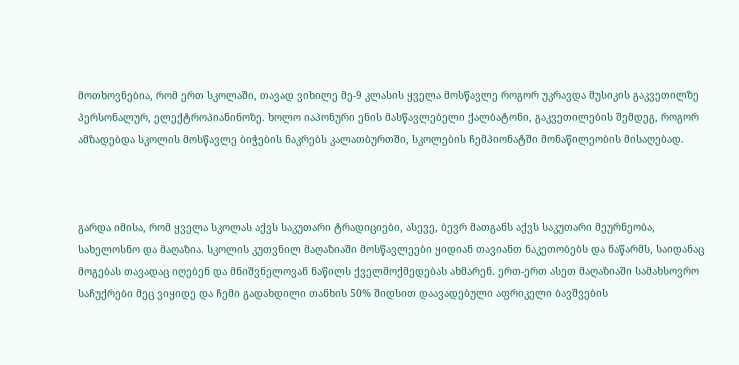მოთხოვნებია, რომ ერთ სკოლაში, თავად ვიხილე მე-9 კლასის ყველა მოსწავლე როგორ უკრავდა მუსიკის გაკვეთილზე პერსონალურ, ელექტროპიანინოზე. ხოლო იაპონური ენის მასწავლებელი ქალბატონი, გაკვეთილების შემდეგ, როგორ ამზადებდა სკოლის მოსწავლე ბიჭების ნაკრებს კალათბურთში, სკოლების ჩემპიონატში მონაწილეობის მისაღებად.



გარდა იმისა, რომ ყველა სკოლას აქვს საკუთარი ტრადიციები, ასევე, ბევრ მათგანს აქვს საკუთარი მეურნეობა, სახელოსნო და მაღაზია. სკოლის კუთვნილ მაღაზიაში მოსწავლეები ყიდიან თავიანთ ნაკეთობებს და ნაწარმს, საიდანაც მოგებას თავადაც იღებენ და მნიშვნელოვან ნაწილს ქველმოქმედებას ახმარენ. ერთ-ერთ ასეთ მაღაზიაში სამახსოვრო საჩუქრები მეც ვიყიდე და ჩემი გადახდილი თანხის 50% შიდსით დაავადებული აფრიკელი ბავშვების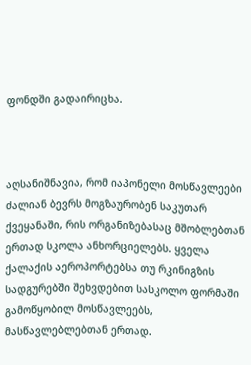ფონდში გადაირიცხა.



აღსანიშნავია, რომ იაპონელი მოსწავლეები ძალიან ბევრს მოგზაურობენ საკუთარ ქვეყანაში, რის ორგანიზებასაც მშობლებთან ერთად სკოლა ანხორციელებს. ყველა ქალაქის აეროპორტებსა თუ რკინიგზის სადგურებში შეხვდებით სასკოლო ფორმაში გამოწყობილ მოსწავლეებს, მასწავლებლებთან ერთად.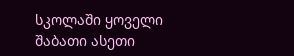სკოლაში ყოველი შაბათი ასეთი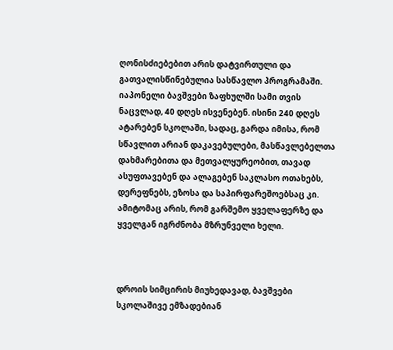ღონისძიებებით არის დატვირთული და გათვალისწინებულია სასწავლო პროგრამაში. იაპონელი ბავშვები ზაფხულში სამი თვის ნაცვლად, 40 დღეს ისვენებენ. ისინი 240 დღეს ატარებენ სკოლაში, სადაც, გარდა იმისა, რომ სწავლით არიან დაკავებულები, მასწავლებელთა დახმარებითა და მეთვალყურეობით, თავად ასუფთავებენ და ალაგებენ საკლასო ოთახებს, დერეფნებს, ეზოსა და საპირფარეშოებსაც კი. ამიტომაც არის, რომ გარშემო ყველაფერზე და ყველგან იგრძნობა მზრუნველი ხელი.



დროის სიმცირის მიუხედავად, ბავშვები სკოლაშივე ემზადებიან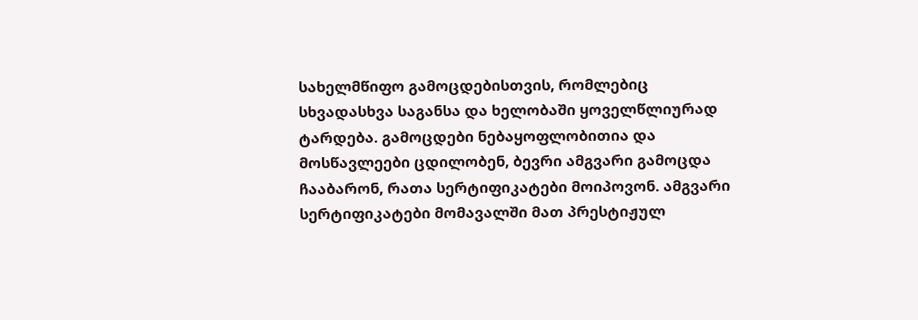სახელმწიფო გამოცდებისთვის, რომლებიც სხვადასხვა საგანსა და ხელობაში ყოველწლიურად ტარდება. გამოცდები ნებაყოფლობითია და მოსწავლეები ცდილობენ, ბევრი ამგვარი გამოცდა ჩააბარონ, რათა სერტიფიკატები მოიპოვონ. ამგვარი სერტიფიკატები მომავალში მათ პრესტიჟულ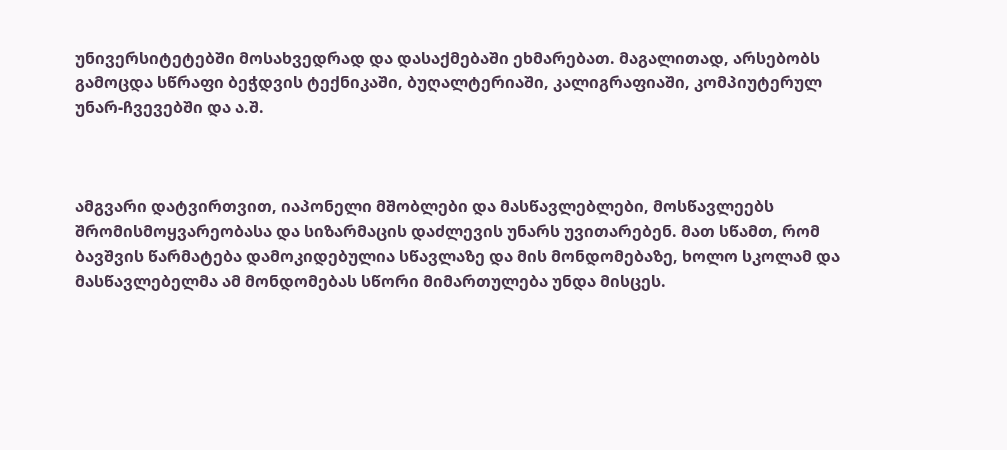უნივერსიტეტებში მოსახვედრად და დასაქმებაში ეხმარებათ. მაგალითად, არსებობს გამოცდა სწრაფი ბეჭდვის ტექნიკაში, ბუღალტერიაში, კალიგრაფიაში, კომპიუტერულ უნარ-ჩვევებში და ა.შ.



ამგვარი დატვირთვით, იაპონელი მშობლები და მასწავლებლები, მოსწავლეებს შრომისმოყვარეობასა და სიზარმაცის დაძლევის უნარს უვითარებენ. მათ სწამთ, რომ ბავშვის წარმატება დამოკიდებულია სწავლაზე და მის მონდომებაზე, ხოლო სკოლამ და მასწავლებელმა ამ მონდომებას სწორი მიმართულება უნდა მისცეს.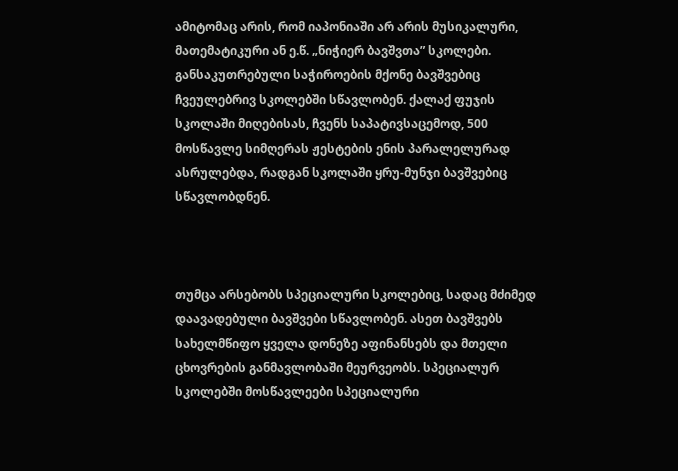ამიტომაც არის, რომ იაპონიაში არ არის მუსიკალური, მათემატიკური ან ე.წ. „ნიჭიერ ბავშვთა” სკოლები. განსაკუთრებული საჭიროების მქონე ბავშვებიც ჩვეულებრივ სკოლებში სწავლობენ. ქალაქ ფუჯის სკოლაში მიღებისას, ჩვენს საპატივსაცემოდ, 500 მოსწავლე სიმღერას ჟესტების ენის პარალელურად ასრულებდა, რადგან სკოლაში ყრუ-მუნჯი ბავშვებიც სწავლობდნენ.



თუმცა არსებობს სპეციალური სკოლებიც, სადაც მძიმედ დაავადებული ბავშვები სწავლობენ. ასეთ ბავშვებს სახელმწიფო ყველა დონეზე აფინანსებს და მთელი ცხოვრების განმავლობაში მეურვეობს. სპეციალურ სკოლებში მოსწავლეები სპეციალური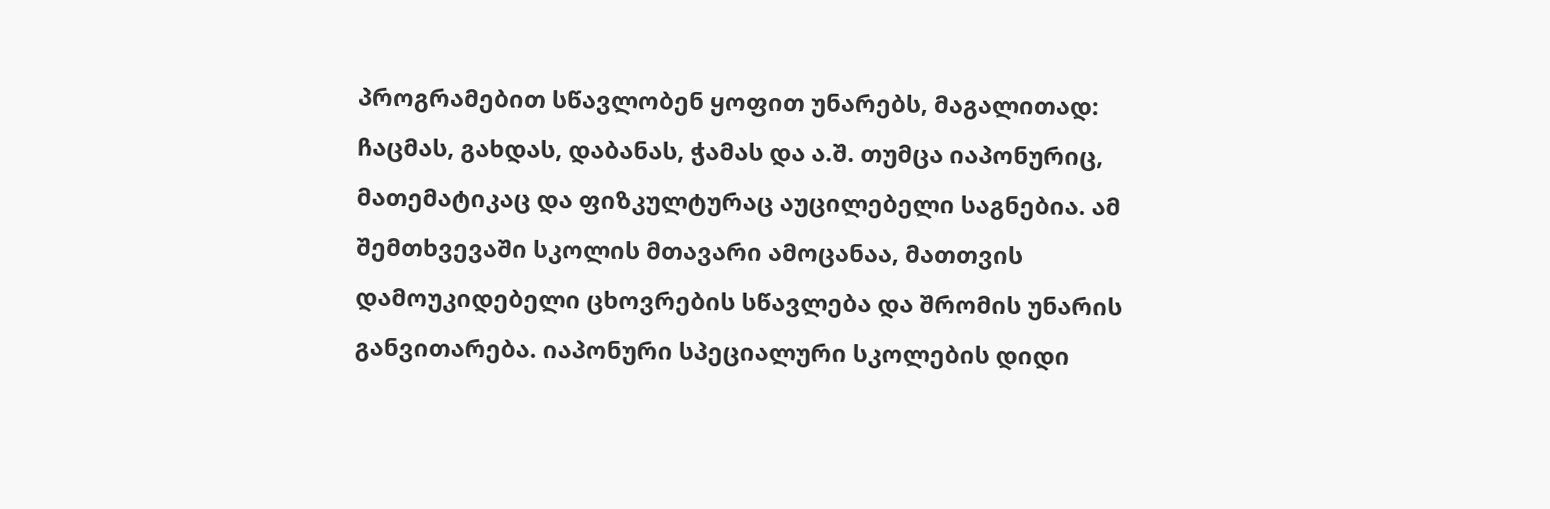პროგრამებით სწავლობენ ყოფით უნარებს, მაგალითად: ჩაცმას, გახდას, დაბანას, ჭამას და ა.შ. თუმცა იაპონურიც, მათემატიკაც და ფიზკულტურაც აუცილებელი საგნებია. ამ შემთხვევაში სკოლის მთავარი ამოცანაა, მათთვის დამოუკიდებელი ცხოვრების სწავლება და შრომის უნარის განვითარება. იაპონური სპეციალური სკოლების დიდი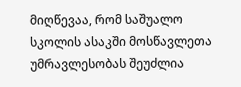მიღწევაა, რომ საშუალო სკოლის ასაკში მოსწავლეთა უმრავლესობას შეუძლია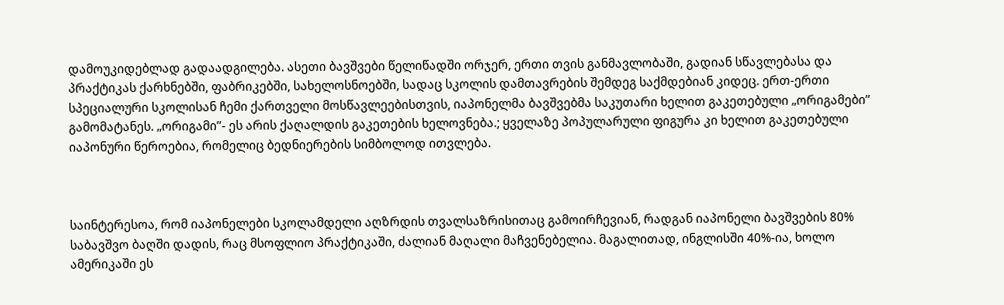დამოუკიდებლად გადაადგილება. ასეთი ბავშვები წელიწადში ორჯერ, ერთი თვის განმავლობაში, გადიან სწავლებასა და პრაქტიკას ქარხნებში, ფაბრიკებში, სახელოსნოებში, სადაც სკოლის დამთავრების შემდეგ საქმდებიან კიდეც. ერთ-ერთი სპეციალური სკოლისან ჩემი ქართველი მოსწავლეებისთვის, იაპონელმა ბავშვებმა საკუთარი ხელით გაკეთებული „ორიგამები” გამომატანეს. „ორიგამი”- ეს არის ქაღალდის გაკეთების ხელოვნება.; ყველაზე პოპულარული ფიგურა კი ხელით გაკეთებული იაპონური წეროებია, რომელიც ბედნიერების სიმბოლოდ ითვლება.



საინტერესოა, რომ იაპონელები სკოლამდელი აღზრდის თვალსაზრისითაც გამოირჩევიან, რადგან იაპონელი ბავშვების 80% საბავშვო ბაღში დადის, რაც მსოფლიო პრაქტიკაში, ძალიან მაღალი მაჩვენებელია. მაგალითად, ინგლისში 40%-ია, ხოლო ამერიკაში ეს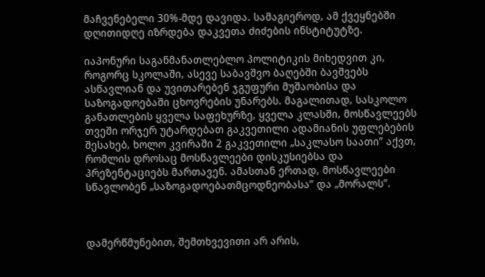მაჩვენებელი 30%-მდე დავიდა. სამაგიეროდ, ამ ქვეყნებში დღითიდღე იზრდება დაკვეთა ძიძების ინსტიტუტზე.

იაპონური საგანმანათლებლო პოლიტიკის მიხედვით კი, როგორც სკოლაში, ასევე საბავშვო ბაღებში ბავშვებს ასწავლიან და უვითარებენ ჯგუფური მუშაობისა და საზოგადოებაში ცხოვრების უნარებს. მაგალითად, სასკოლო განათლების ყველა საფეხურზე, ყველა კლასში, მოსწავლეებს თვეში ორჯერ უტარდებათ გაკვეთილი ადამიანის უფლებების შესახებ, ხოლო კვირაში 2 გაკვეთილი „საკლასო საათი” აქვთ, რომლის დროსაც მოსწავლეები დისკუსიებსა და პრეზენტაციებს მართავენ. ამასთან ერთად, მოსწავლეები სწავლობენ „საზოგადოებათმცოდნეობასა” და „მორალს”.



დამერწმუნებით, შემთხვევითი არ არის,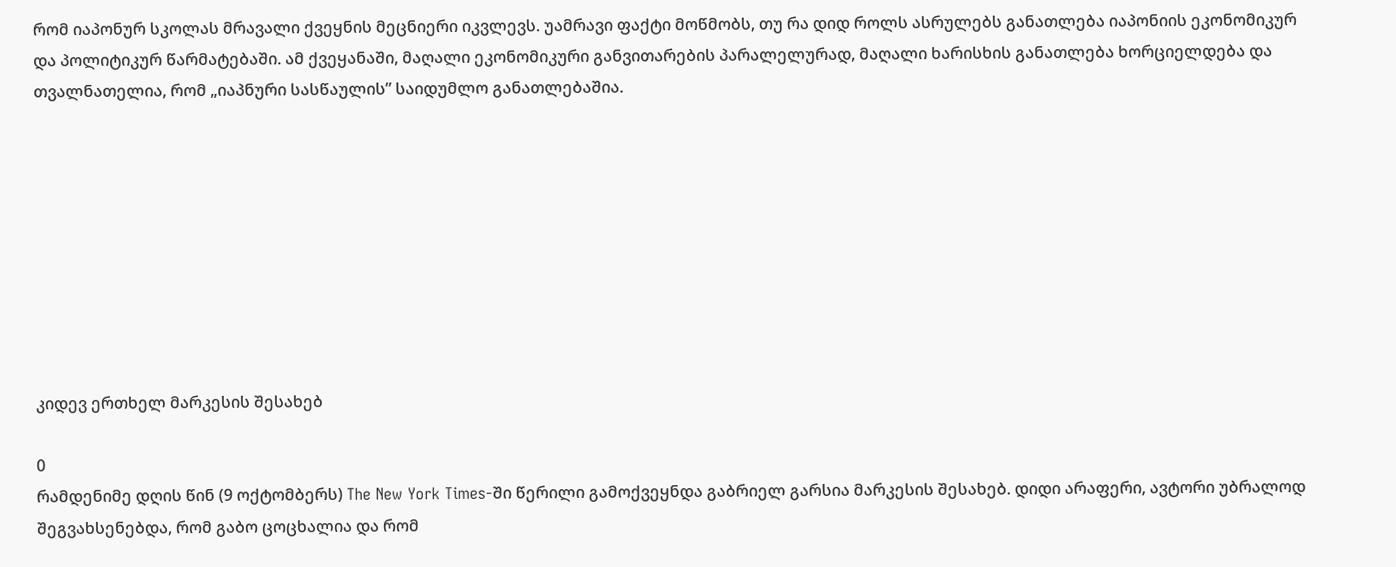რომ იაპონურ სკოლას მრავალი ქვეყნის მეცნიერი იკვლევს. უამრავი ფაქტი მოწმობს, თუ რა დიდ როლს ასრულებს განათლება იაპონიის ეკონომიკურ და პოლიტიკურ წარმატებაში. ამ ქვეყანაში, მაღალი ეკონომიკური განვითარების პარალელურად, მაღალი ხარისხის განათლება ხორციელდება და თვალნათელია, რომ „იაპნური სასწაულის” საიდუმლო განათლებაშია.









კიდევ ერთხელ მარკესის შესახებ

0
რამდენიმე დღის წინ (9 ოქტომბერს) The New York Times-ში წერილი გამოქვეყნდა გაბრიელ გარსია მარკესის შესახებ. დიდი არაფერი, ავტორი უბრალოდ შეგვახსენებდა, რომ გაბო ცოცხალია და რომ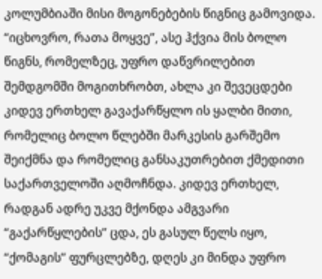კოლუმბიაში მისი მოგონებების წიგნიც გამოვიდა. “იცხოვრო, რათა მოყვე”, ასე ჰქვია მის ბოლო წიგნს, რომელზეც, უფრო დაწვრილებით შემდგომში მოგითხრობთ, ახლა კი შევეცდები კიდევ ერთხელ გავაქარწყლო ის ყალბი მითი, რომელიც ბოლო წლებში მარკესის გარშემო შეიქმნა და რომელიც განსაკუთრებით ქმედითი საქართველოში აღმოჩნდა. კიდევ ერთხელ, რადგან ადრე უკვე მქონდა ამგვარი “გაქარწყლების” ცდა, ეს გასულ წელს იყო, “ქომაგის” ფურცლებზე, დღეს კი მინდა უფრო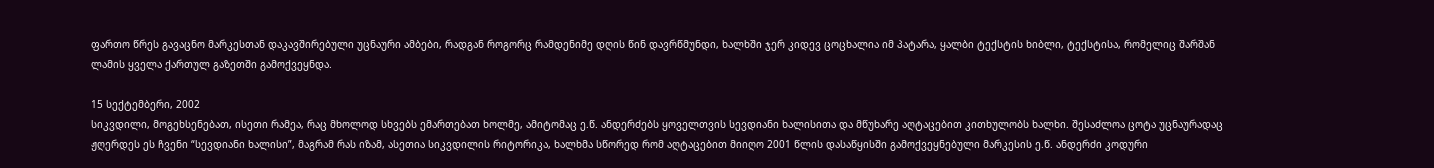ფართო წრეს გავაცნო მარკესთან დაკავშირებული უცნაური ამბები, რადგან როგორც რამდენიმე დღის წინ დავრწმუნდი, ხალხში ჯერ კიდევ ცოცხალია იმ პატარა, ყალბი ტექსტის ხიბლი, ტექსტისა, რომელიც შარშან ლამის ყველა ქართულ გაზეთში გამოქვეყნდა.

15 სექტემბერი, 2002
სიკვდილი, მოგეხსენებათ, ისეთი რამეა, რაც მხოლოდ სხვებს ემართებათ ხოლმე, ამიტომაც ე.წ. ანდერძებს ყოველთვის სევდიანი ხალისითა და მწუხარე აღტაცებით კითხულობს ხალხი. შესაძლოა ცოტა უცნაურადაც ჟღერდეს ეს ჩვენი “სევდიანი ხალისი”, მაგრამ რას იზამ, ასეთია სიკვდილის რიტორიკა, ხალხმა სწორედ რომ აღტაცებით მიიღო 2001 წლის დასაწყისში გამოქვეყნებული მარკესის ე.წ. ანდერძი კოდური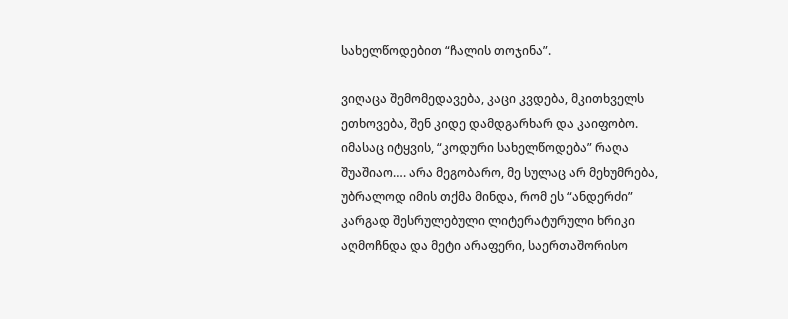სახელწოდებით “ჩალის თოჯინა”.

ვიღაცა შემომედავება, კაცი კვდება, მკითხველს ეთხოვება, შენ კიდე დამდგარხარ და კაიფობო. იმასაც იტყვის, “კოდური სახელწოდება” რაღა შუაშიაო…. არა მეგობარო, მე სულაც არ მეხუმრება, უბრალოდ იმის თქმა მინდა, რომ ეს “ანდერძი” კარგად შესრულებული ლიტერატურული ხრიკი აღმოჩნდა და მეტი არაფერი, საერთაშორისო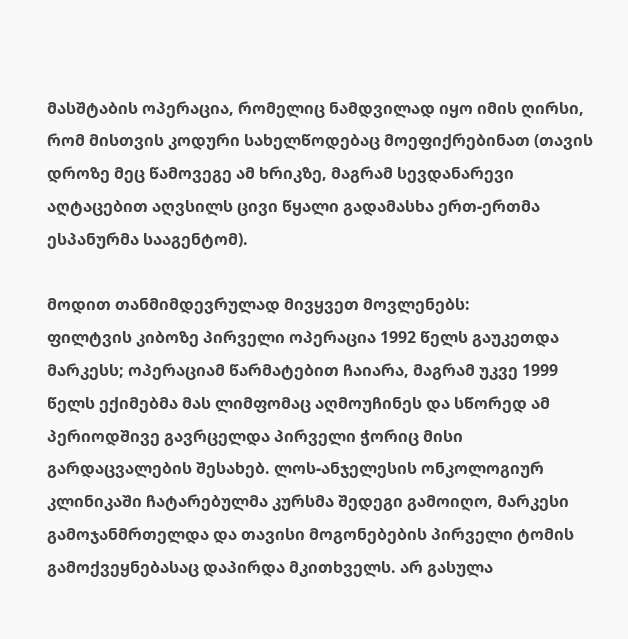მასშტაბის ოპერაცია, რომელიც ნამდვილად იყო იმის ღირსი, რომ მისთვის კოდური სახელწოდებაც მოეფიქრებინათ (თავის დროზე მეც წამოვეგე ამ ხრიკზე, მაგრამ სევდანარევი აღტაცებით აღვსილს ცივი წყალი გადამასხა ერთ-ერთმა ესპანურმა სააგენტომ).

მოდით თანმიმდევრულად მივყვეთ მოვლენებს:
ფილტვის კიბოზე პირველი ოპერაცია 1992 წელს გაუკეთდა მარკესს; ოპერაციამ წარმატებით ჩაიარა, მაგრამ უკვე 1999 წელს ექიმებმა მას ლიმფომაც აღმოუჩინეს და სწორედ ამ პერიოდშივე გავრცელდა პირველი ჭორიც მისი გარდაცვალების შესახებ. ლოს-ანჯელესის ონკოლოგიურ კლინიკაში ჩატარებულმა კურსმა შედეგი გამოიღო, მარკესი გამოჯანმრთელდა და თავისი მოგონებების პირველი ტომის გამოქვეყნებასაც დაპირდა მკითხველს. არ გასულა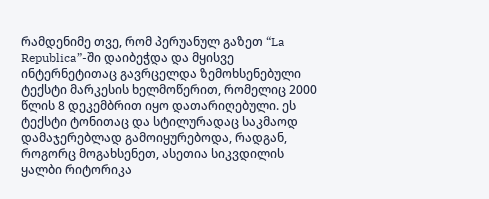რამდენიმე თვე, რომ პერუანულ გაზეთ “La Republica”-ში დაიბეჭდა და მყისვე ინტერნეტითაც გავრცელდა ზემოხსენებული ტექსტი მარკესის ხელმოწერით, რომელიც 2000 წლის 8 დეკემბრით იყო დათარიღებული. ეს ტექსტი ტონითაც და სტილურადაც საკმაოდ დამაჯერებლად გამოიყურებოდა, რადგან, როგორც მოგახსენეთ, ასეთია სიკვდილის ყალბი რიტორიკა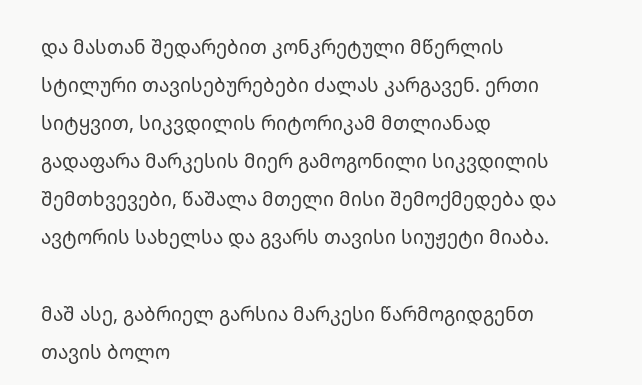და მასთან შედარებით კონკრეტული მწერლის სტილური თავისებურებები ძალას კარგავენ. ერთი სიტყვით, სიკვდილის რიტორიკამ მთლიანად გადაფარა მარკესის მიერ გამოგონილი სიკვდილის შემთხვევები, წაშალა მთელი მისი შემოქმედება და ავტორის სახელსა და გვარს თავისი სიუჟეტი მიაბა.

მაშ ასე, გაბრიელ გარსია მარკესი წარმოგიდგენთ თავის ბოლო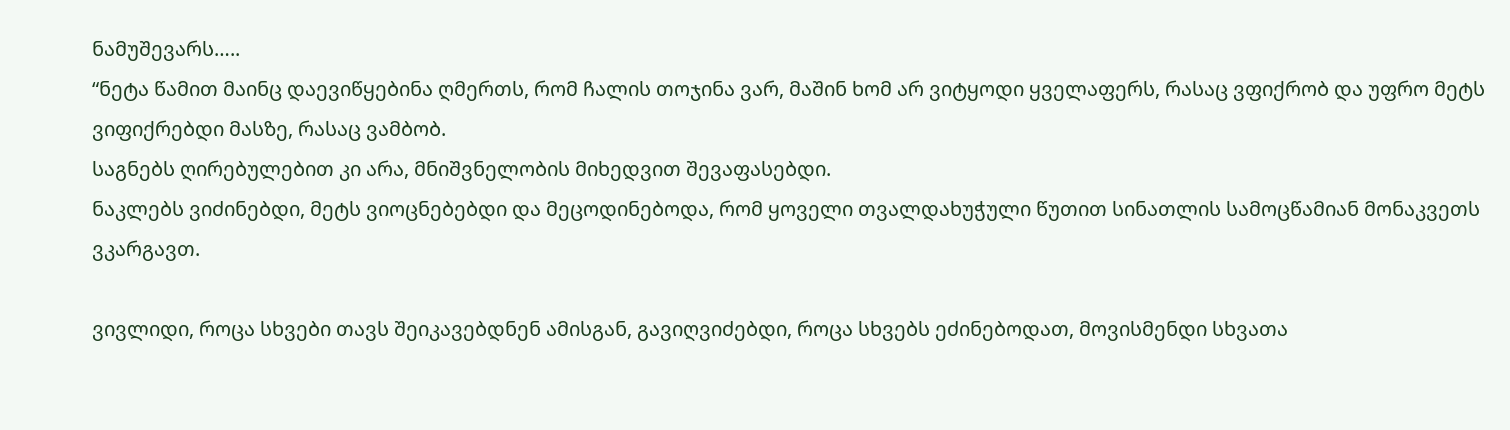ნამუშევარს…..
“ნეტა წამით მაინც დაევიწყებინა ღმერთს, რომ ჩალის თოჯინა ვარ, მაშინ ხომ არ ვიტყოდი ყველაფერს, რასაც ვფიქრობ და უფრო მეტს ვიფიქრებდი მასზე, რასაც ვამბობ.
საგნებს ღირებულებით კი არა, მნიშვნელობის მიხედვით შევაფასებდი.
ნაკლებს ვიძინებდი, მეტს ვიოცნებებდი და მეცოდინებოდა, რომ ყოველი თვალდახუჭული წუთით სინათლის სამოცწამიან მონაკვეთს ვკარგავთ.

ვივლიდი, როცა სხვები თავს შეიკავებდნენ ამისგან, გავიღვიძებდი, როცა სხვებს ეძინებოდათ, მოვისმენდი სხვათა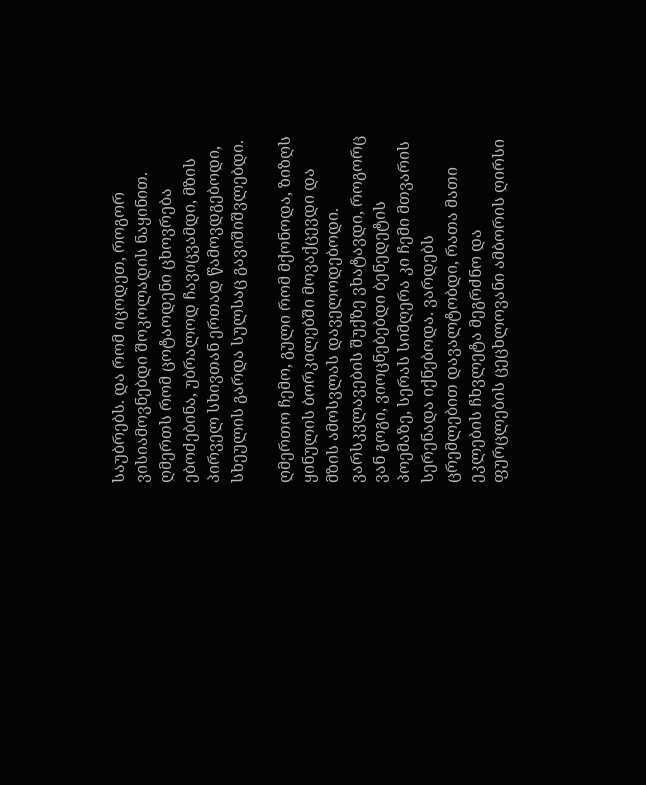საუბრებს. და რომ იცოდეთ, როგორ ვისიამოვნებდი შოკოლადის ნაყინით.
ღმერთს რომ ცოტაოდენი ცხოვრება ებოძებინა, უბრალოდ ჩავიცვამდი, მზის პირველ სხივთან ერთად წამოვდგებოდი, სხეულის გარდა სულსაც გავიშიშვლებდი.

ღმერთო ჩემო, გული რომ მქონოდა, ზიზღს ყინულის ბორკილებში მოვაქცევდი და მზის ამოსვლას დაველოდებოდი. ვარსკვლავების შუქზე ვხატავდი, როგორც ვან გოგი, ვიოცნებებდი ბენედეტის პოემაზე, სერას სიმღერა კი ჩემი მთვარის სერენადა იქნებოდა. ვარდებს ცრემლებით დავალტობდი, რათა მათი ეკლების ჩხვლეტა მეგრძნო და ფურცლების ცეცხლოვანი ამბორის ღირსი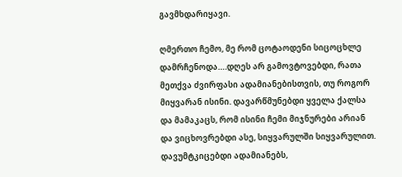გავმხდარიყავი.

ღმერთო ჩემო, მე რომ ცოტაოდენი სიცოცხლე დამრჩენოდა….დღეს არ გამოვტოვებდი, რათა მეთქვა ძვირფასი ადამიანებისთვის, თუ როგორ მიყვარან ისინი. დავარწმუნებდი ყველა ქალსა და მამაკაცს, რომ ისინი ჩემი მიჯნურები არიან და ვიცხოვრებდი ასე, სიყვარულში სიყვარულით.
დავუმტკიცებდი ადამიანებს,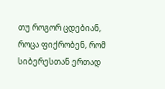თუ როგორ ცდებიან, როცა ფიქრობენ, რომ სიბერესთან ერთად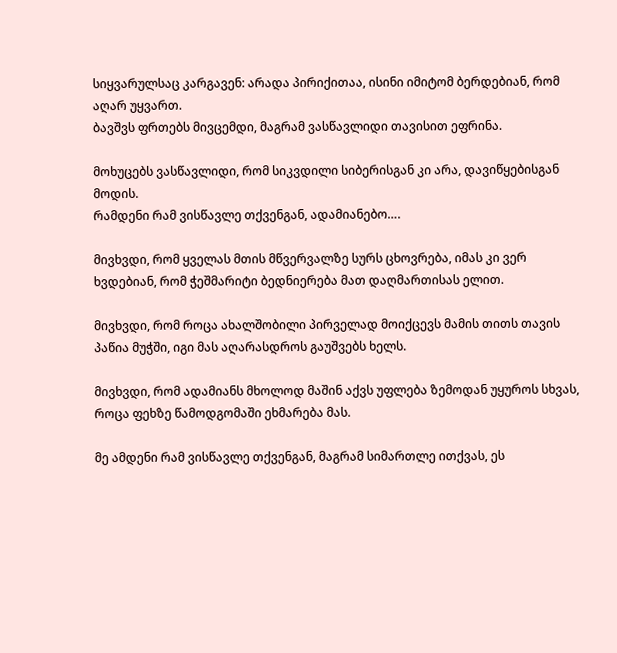სიყვარულსაც კარგავენ: არადა პირიქითაა, ისინი იმიტომ ბერდებიან, რომ აღარ უყვართ.
ბავშვს ფრთებს მივცემდი, მაგრამ ვასწავლიდი თავისით ეფრინა.

მოხუცებს ვასწავლიდი, რომ სიკვდილი სიბერისგან კი არა, დავიწყებისგან მოდის.
რამდენი რამ ვისწავლე თქვენგან, ადამიანებო….

მივხვდი, რომ ყველას მთის მწვერვალზე სურს ცხოვრება, იმას კი ვერ ხვდებიან, რომ ჭეშმარიტი ბედნიერება მათ დაღმართისას ელით.

მივხვდი, რომ როცა ახალშობილი პირველად მოიქცევს მამის თითს თავის პაწია მუჭში, იგი მას აღარასდროს გაუშვებს ხელს.

მივხვდი, რომ ადამიანს მხოლოდ მაშინ აქვს უფლება ზემოდან უყუროს სხვას, როცა ფეხზე წამოდგომაში ეხმარება მას.

მე ამდენი რამ ვისწავლე თქვენგან, მაგრამ სიმართლე ითქვას, ეს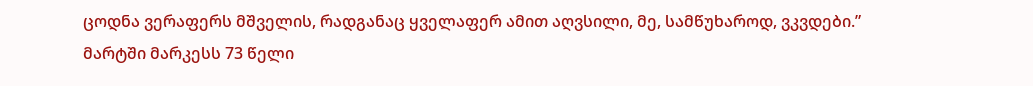ცოდნა ვერაფერს მშველის, რადგანაც ყველაფერ ამით აღვსილი, მე, სამწუხაროდ, ვკვდები.”
მარტში მარკესს 73 წელი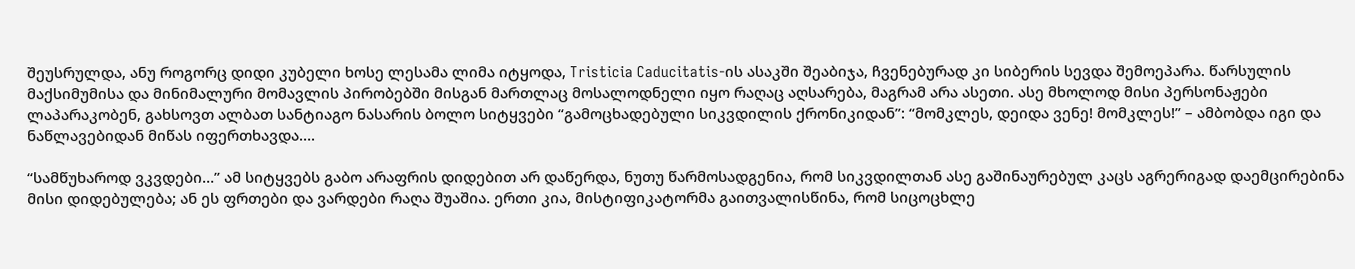შეუსრულდა, ანუ როგორც დიდი კუბელი ხოსე ლესამა ლიმა იტყოდა, Tristicia Caducitatis-ის ასაკში შეაბიჯა, ჩვენებურად კი სიბერის სევდა შემოეპარა. წარსულის მაქსიმუმისა და მინიმალური მომავლის პირობებში მისგან მართლაც მოსალოდნელი იყო რაღაც აღსარება, მაგრამ არა ასეთი. ასე მხოლოდ მისი პერსონაჟები ლაპარაკობენ, გახსოვთ ალბათ სანტიაგო ნასარის ბოლო სიტყვები “გამოცხადებული სიკვდილის ქრონიკიდან”: “მომკლეს, დეიდა ვენე! მომკლეს!” – ამბობდა იგი და ნაწლავებიდან მიწას იფერთხავდა….

“სამწუხაროდ ვკვდები…” ამ სიტყვებს გაბო არაფრის დიდებით არ დაწერდა, ნუთუ წარმოსადგენია, რომ სიკვდილთან ასე გაშინაურებულ კაცს აგრერიგად დაემცირებინა მისი დიდებულება; ან ეს ფრთები და ვარდები რაღა შუაშია. ერთი კია, მისტიფიკატორმა გაითვალისწინა, რომ სიცოცხლე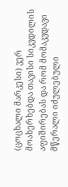(ცოცხალი მარკესი) ვერ მოახერხებდა თავისი სიკვდილის აფიშირებას და რომ მომაკვდავი მწერალი იძულებული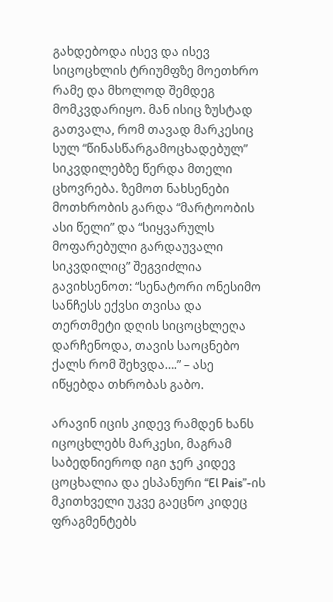გახდებოდა ისევ და ისევ სიცოცხლის ტრიუმფზე მოეთხრო რამე და მხოლოდ შემდეგ მომკვდარიყო. მან ისიც ზუსტად გათვალა, რომ თავად მარკესიც სულ “წინასწარგამოცხადებულ” სიკვდილებზე წერდა მთელი ცხოვრება. ზემოთ ნახსენები მოთხრობის გარდა “მარტოობის ასი წელი” და “სიყვარულს მოფარებული გარდაუვალი სიკვდილიც” შეგვიძლია გავიხსენოთ: “სენატორი ონესიმო სანჩესს ექვსი თვისა და თერთმეტი დღის სიცოცხლეღა დარჩენოდა, თავის საოცნებო ქალს რომ შეხვდა….” – ასე იწყებდა თხრობას გაბო.

არავინ იცის კიდევ რამდენ ხანს იცოცხლებს მარკესი, მაგრამ საბედნიეროდ იგი ჯერ კიდევ ცოცხალია და ესპანური “El Pais”-ის მკითხველი უკვე გაეცნო კიდეც ფრაგმენტებს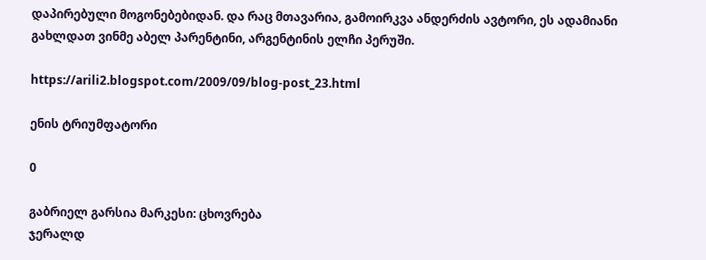დაპირებული მოგონებებიდან. და რაც მთავარია, გამოირკვა ანდერძის ავტორი, ეს ადამიანი გახლდათ ვინმე აბელ პარენტინი, არგენტინის ელჩი პერუში.

https://arili2.blogspot.com/2009/09/blog-post_23.html

ენის ტრიუმფატორი

0

გაბრიელ გარსია მარკესი: ცხოვრება
ჯერალდ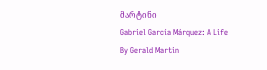მარტინი
Gabriel García Márquez: A Life
By Gerald Martin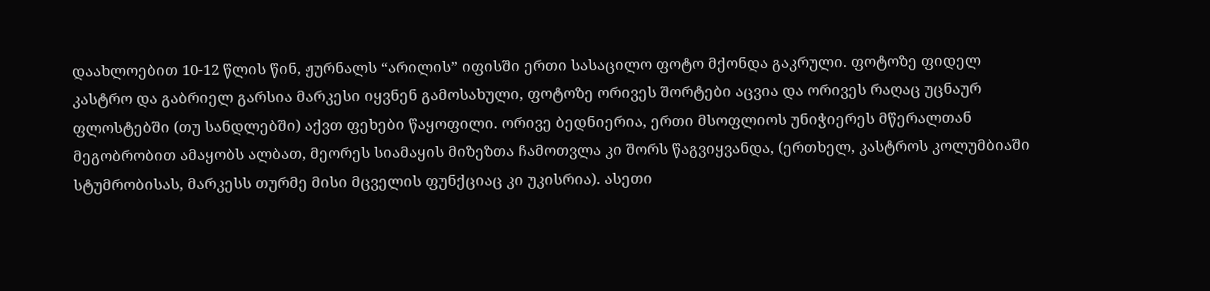დაახლოებით 10-12 წლის წინ, ჟურნალს “არილის” იფისში ერთი სასაცილო ფოტო მქონდა გაკრული. ფოტოზე ფიდელ კასტრო და გაბრიელ გარსია მარკესი იყვნენ გამოსახული, ფოტოზე ორივეს შორტები აცვია და ორივეს რაღაც უცნაურ ფლოსტებში (თუ სანდლებში) აქვთ ფეხები წაყოფილი. ორივე ბედნიერია, ერთი მსოფლიოს უნიჭიერეს მწერალთან მეგობრობით ამაყობს ალბათ, მეორეს სიამაყის მიზეზთა ჩამოთვლა კი შორს წაგვიყვანდა, (ერთხელ, კასტროს კოლუმბიაში სტუმრობისას, მარკესს თურმე მისი მცველის ფუნქციაც კი უკისრია). ასეთი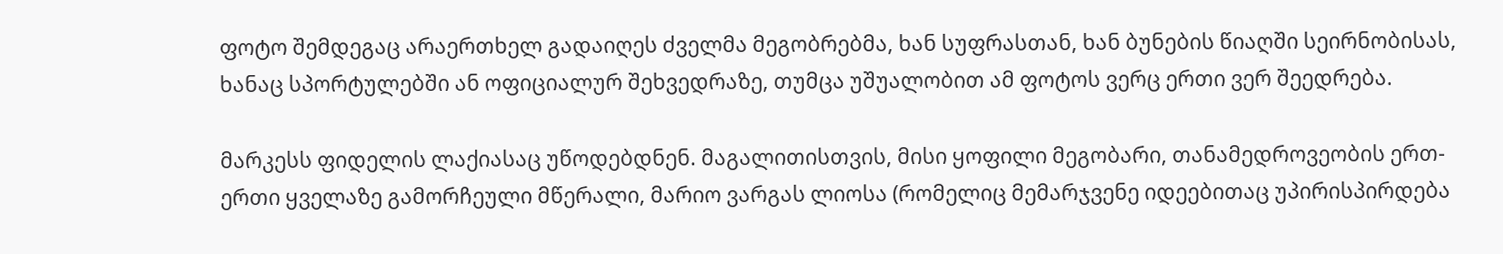ფოტო შემდეგაც არაერთხელ გადაიღეს ძველმა მეგობრებმა, ხან სუფრასთან, ხან ბუნების წიაღში სეირნობისას, ხანაც სპორტულებში ან ოფიციალურ შეხვედრაზე, თუმცა უშუალობით ამ ფოტოს ვერც ერთი ვერ შეედრება.

მარკესს ფიდელის ლაქიასაც უწოდებდნენ. მაგალითისთვის, მისი ყოფილი მეგობარი, თანამედროვეობის ერთ-ერთი ყველაზე გამორჩეული მწერალი, მარიო ვარგას ლიოსა (რომელიც მემარჯვენე იდეებითაც უპირისპირდება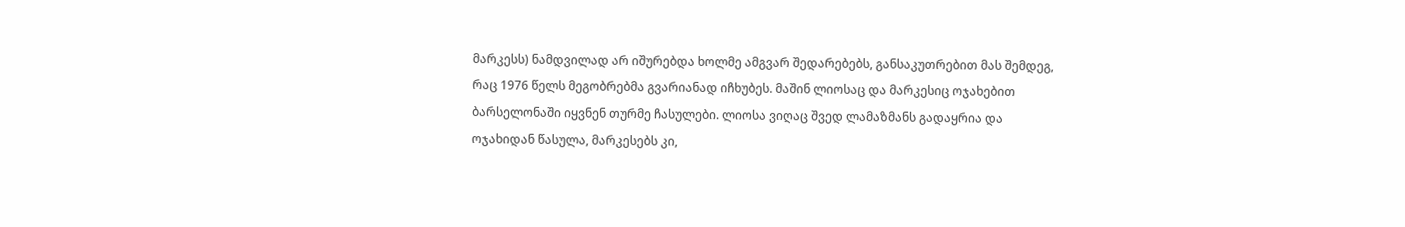მარკესს) ნამდვილად არ იშურებდა ხოლმე ამგვარ შედარებებს, განსაკუთრებით მას შემდეგ, რაც 1976 წელს მეგობრებმა გვარიანად იჩხუბეს. მაშინ ლიოსაც და მარკესიც ოჯახებით ბარსელონაში იყვნენ თურმე ჩასულები. ლიოსა ვიღაც შვედ ლამაზმანს გადაყრია და ოჯახიდან წასულა, მარკესებს კი,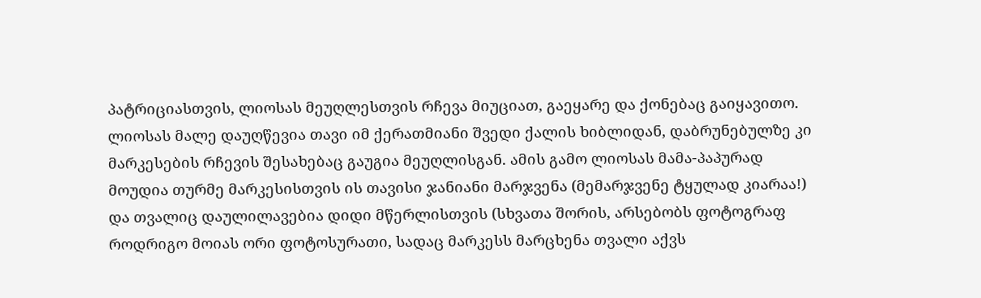პატრიციასთვის, ლიოსას მეუღლესთვის რჩევა მიუციათ, გაეყარე და ქონებაც გაიყავითო. ლიოსას მალე დაუღწევია თავი იმ ქერათმიანი შვედი ქალის ხიბლიდან, დაბრუნებულზე კი მარკესების რჩევის შესახებაც გაუგია მეუღლისგან. ამის გამო ლიოსას მამა-პაპურად მოუდია თურმე მარკესისთვის ის თავისი ჯანიანი მარჯვენა (მემარჯვენე ტყულად კიარაა!) და თვალიც დაულილავებია დიდი მწერლისთვის (სხვათა შორის, არსებობს ფოტოგრაფ როდრიგო მოიას ორი ფოტოსურათი, სადაც მარკესს მარცხენა თვალი აქვს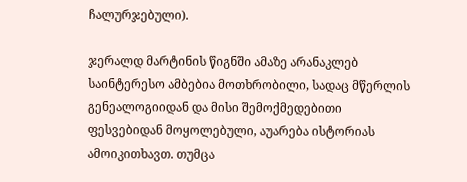ჩალურჯებული).

ჯერალდ მარტინის წიგნში ამაზე არანაკლებ საინტერესო ამბებია მოთხრობილი, სადაც მწერლის გენეალოგიიდან და მისი შემოქმედებითი ფესვებიდან მოყოლებული, აუარება ისტორიას ამოიკითხავთ. თუმცა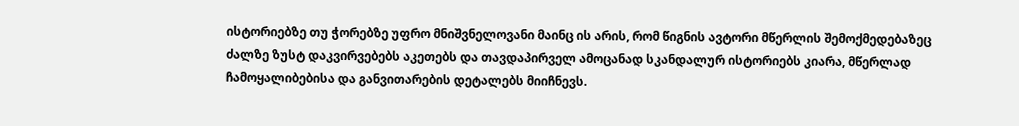ისტორიებზე თუ ჭორებზე უფრო მნიშვნელოვანი მაინც ის არის, რომ წიგნის ავტორი მწერლის შემოქმედებაზეც ძალზე ზუსტ დაკვირვებებს აკეთებს და თავდაპირველ ამოცანად სკანდალურ ისტორიებს კიარა, მწერლად ჩამოყალიბებისა და განვითარების დეტალებს მიიჩნევს.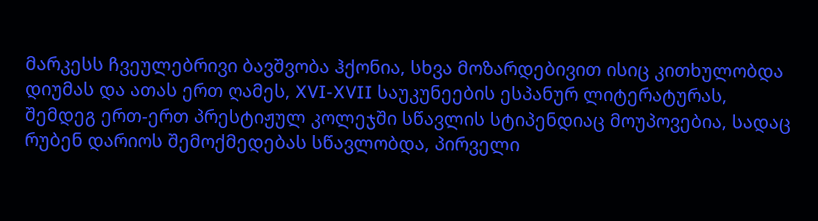მარკესს ჩვეულებრივი ბავშვობა ჰქონია, სხვა მოზარდებივით ისიც კითხულობდა დიუმას და ათას ერთ ღამეს, XVI-XVII საუკუნეების ესპანურ ლიტერატურას, შემდეგ ერთ-ერთ პრესტიჟულ კოლეჯში სწავლის სტიპენდიაც მოუპოვებია, სადაც რუბენ დარიოს შემოქმედებას სწავლობდა, პირველი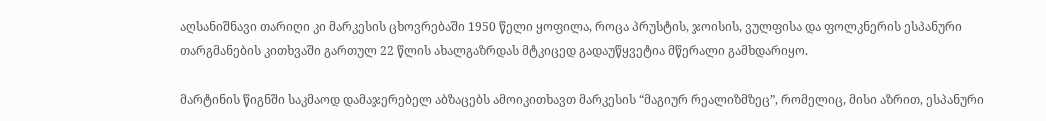აღსანიშნავი თარიღი კი მარკესის ცხოვრებაში 1950 წელი ყოფილა, როცა პრუსტის, ჯოისის, ვულფისა და ფოლკნერის ესპანური თარგმანების კითხვაში გართულ 22 წლის ახალგაზრდას მტკიცედ გადაუწყვეტია მწერალი გამხდარიყო.

მარტინის წიგნში საკმაოდ დამაჯერებელ აბზაცებს ამოიკითხავთ მარკესის “მაგიურ რეალიზმზეც”, რომელიც, მისი აზრით, ესპანური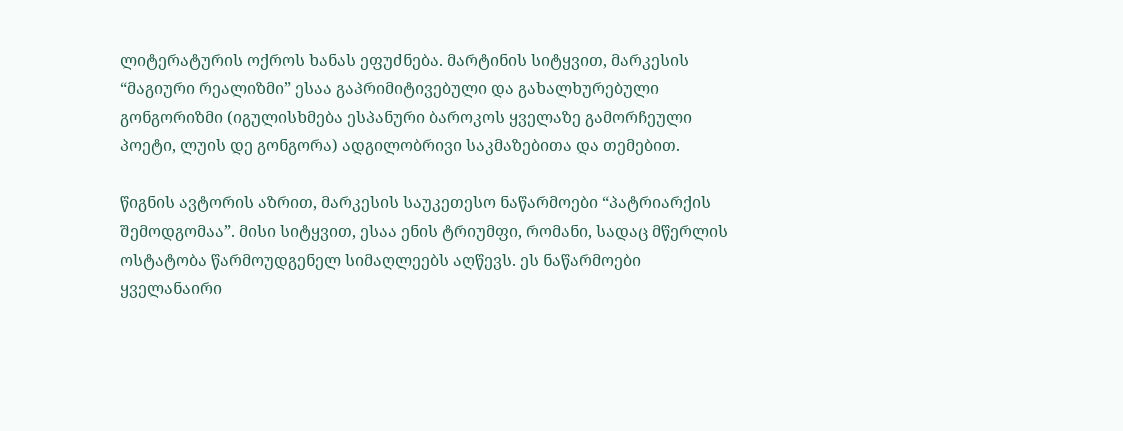ლიტერატურის ოქროს ხანას ეფუძნება. მარტინის სიტყვით, მარკესის “მაგიური რეალიზმი” ესაა გაპრიმიტივებული და გახალხურებული გონგორიზმი (იგულისხმება ესპანური ბაროკოს ყველაზე გამორჩეული პოეტი, ლუის დე გონგორა) ადგილობრივი საკმაზებითა და თემებით.

წიგნის ავტორის აზრით, მარკესის საუკეთესო ნაწარმოები “პატრიარქის შემოდგომაა”. მისი სიტყვით, ესაა ენის ტრიუმფი, რომანი, სადაც მწერლის ოსტატობა წარმოუდგენელ სიმაღლეებს აღწევს. ეს ნაწარმოები ყველანაირი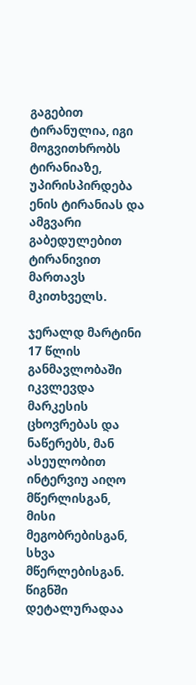გაგებით ტირანულია, იგი მოგვითხრობს ტირანიაზე, უპირისპირდება ენის ტირანიას და ამგვარი გაბედულებით ტირანივით მართავს მკითხველს.

ჯერალდ მარტინი 17 წლის განმავლობაში იკვლევდა მარკესის ცხოვრებას და ნაწერებს, მან ასეულობით ინტერვიუ აიღო მწერლისგან, მისი მეგობრებისგან, სხვა მწერლებისგან. წიგნში დეტალურადაა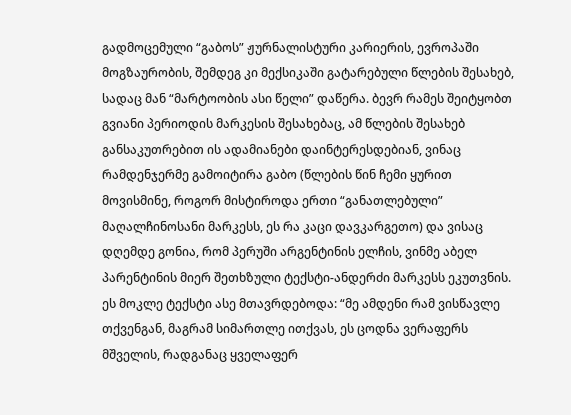გადმოცემული “გაბოს” ჟურნალისტური კარიერის, ევროპაში მოგზაურობის, შემდეგ კი მექსიკაში გატარებული წლების შესახებ, სადაც მან “მარტოობის ასი წელი” დაწერა. ბევრ რამეს შეიტყობთ გვიანი პერიოდის მარკესის შესახებაც, ამ წლების შესახებ განსაკუთრებით ის ადამიანები დაინტერესდებიან, ვინაც რამდენჯერმე გამოიტირა გაბო (წლების წინ ჩემი ყურით მოვისმინე, როგორ მისტიროდა ერთი “განათლებული” მაღალჩინოსანი მარკესს, ეს რა კაცი დავკარგეთო) და ვისაც დღემდე გონია, რომ პერუში არგენტინის ელჩის, ვინმე აბელ პარენტინის მიერ შეთხზული ტექსტი-ანდერძი მარკესს ეკუთვნის. ეს მოკლე ტექსტი ასე მთავრდებოდა: “მე ამდენი რამ ვისწავლე თქვენგან, მაგრამ სიმართლე ითქვას, ეს ცოდნა ვერაფერს მშველის, რადგანაც ყველაფერ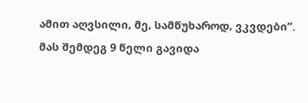ამით აღვსილი, მე, სამწუხაროდ, ვკვდები”.
მას შემდეგ 9 წელი გავიდა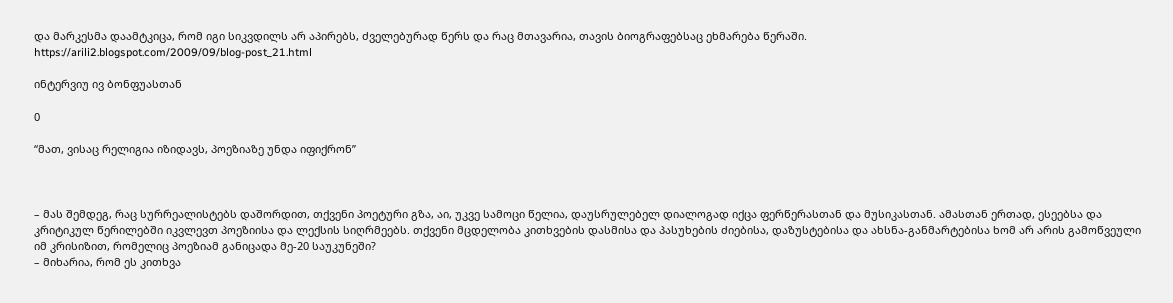და მარკესმა დაამტკიცა, რომ იგი სიკვდილს არ აპირებს, ძველებურად წერს და რაც მთავარია, თავის ბიოგრაფებსაც ეხმარება წერაში.
https://arili2.blogspot.com/2009/09/blog-post_21.html

ინტერვიუ ივ ბონფუასთან

0

“მათ, ვისაც რელიგია იზიდავს, პოეზიაზე უნდა იფიქრონ”



– მას შემდეგ, რაც სურრეალისტებს დაშორდით, თქვენი პოეტური გზა, აი, უკვე სამოცი წელია, დაუსრულებელ დიალოგად იქცა ფერწერასთან და მუსიკასთან. ამასთან ერთად, ესეებსა და კრიტიკულ წერილებში იკვლევთ პოეზიისა და ლექსის სიღრმეებს. თქვენი მცდელობა კითხვების დასმისა და პასუხების ძიებისა, დაზუსტებისა და ახსნა-განმარტებისა ხომ არ არის გამოწვეული იმ კრისიზით, რომელიც პოეზიამ განიცადა მე-20 საუკუნეში?
– მიხარია, რომ ეს კითხვა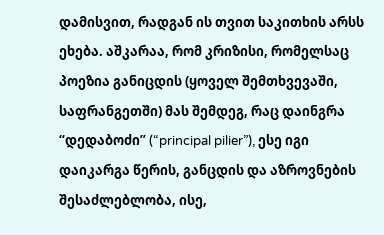დამისვით, რადგან ის თვით საკითხის არსს ეხება. აშკარაა, რომ კრიზისი, რომელსაც პოეზია განიცდის (ყოველ შემთხვევაში, საფრანგეთში) მას შემდეგ, რაც დაინგრა “დედაბოძი” (“principal pilier”), ესე იგი დაიკარგა წერის, განცდის და აზროვნების შესაძლებლობა, ისე,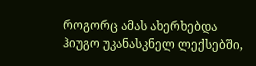როგორც ამას ახერხებდა ჰიუგო უკანასკნელ ლექსებში,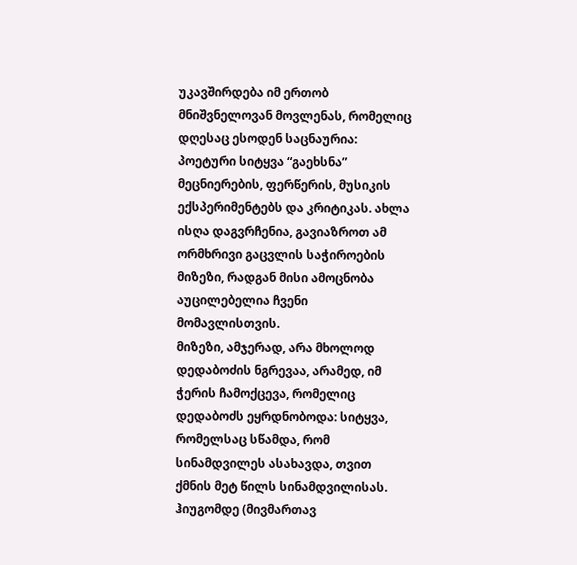უკავშირდება იმ ერთობ მნიშვნელოვან მოვლენას, რომელიც დღესაც ესოდენ საცნაურია: პოეტური სიტყვა “გაეხსნა” მეცნიერების, ფერწერის, მუსიკის ექსპერიმენტებს და კრიტიკას. ახლა ისღა დაგვრჩენია, გავიაზროთ ამ ორმხრივი გაცვლის საჭიროების მიზეზი, რადგან მისი ამოცნობა აუცილებელია ჩვენი მომავლისთვის.
მიზეზი, ამჯერად, არა მხოლოდ დედაბოძის ნგრევაა, არამედ, იმ ჭერის ჩამოქცევა, რომელიც დედაბოძს ეყრდნობოდა: სიტყვა, რომელსაც სწამდა, რომ სინამდვილეს ასახავდა, თვით ქმნის მეტ წილს სინამდვილისას. ჰიუგომდე (მივმართავ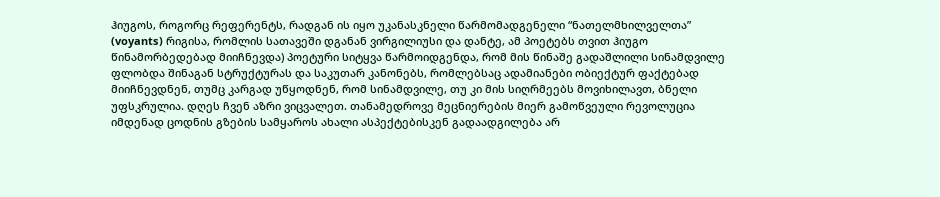ჰიუგოს, როგორც რეფერენტს, რადგან ის იყო უკანასკნელი წარმომადგენელი “ნათელმხილველთა” (voyants) რიგისა, რომლის სათავეში დგანან ვირგილიუსი და დანტე, ამ პოეტებს თვით ჰიუგო წინამორბედებად მიიჩნევდა) პოეტური სიტყვა წარმოიდგენდა, რომ მის წინაშე გადაშლილი სინამდვილე ფლობდა შინაგან სტრუქტურას და საკუთარ კანონებს, რომლებსაც ადამიანები ობიექტურ ფაქტებად მიიჩნევდნენ, თუმც კარგად უწყოდნენ, რომ სინამდვილე, თუ კი მის სიღრმეებს მოვიხილავთ, ბნელი უფსკრულია. დღეს ჩვენ აზრი ვიცვალეთ. თანამედროვე მეცნიერების მიერ გამოწვეული რევოლუცია იმდენად ცოდნის გზების სამყაროს ახალი ასპექტებისკენ გადაადგილება არ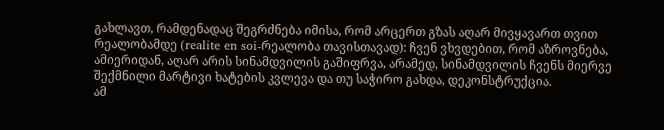გახლავთ, რამდენადაც შეგრძნება იმისა, რომ არცერთ გზას აღარ მივყავართ თვით რეალობამდე (realite en soi-რეალობა თავისთავად): ჩვენ ვხვდებით, რომ აზროვნება, ამიერიდან, აღარ არის სინამდვილის გაშიფრვა, არამედ, სინამდვილის ჩვენს მიერვე შექმნილი მარტივი ხატების კვლევა და თუ საჭირო გახდა, დეკონსტრუქცია.
ამ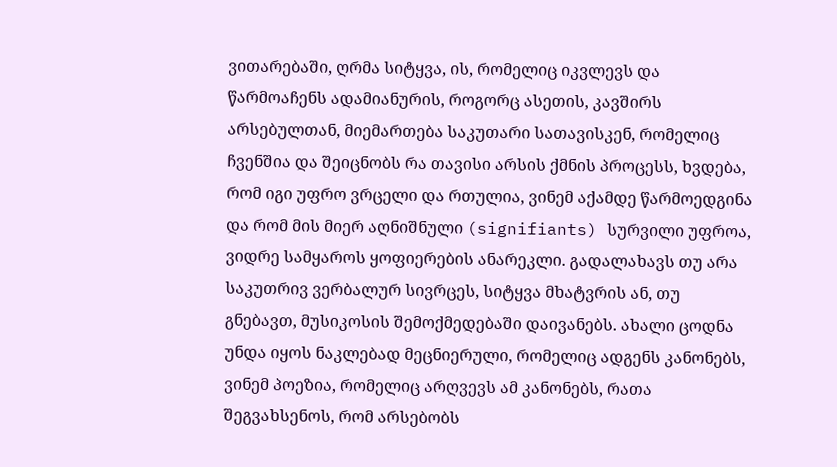ვითარებაში, ღრმა სიტყვა, ის, რომელიც იკვლევს და წარმოაჩენს ადამიანურის, როგორც ასეთის, კავშირს არსებულთან, მიემართება საკუთარი სათავისკენ, რომელიც ჩვენშია და შეიცნობს რა თავისი არსის ქმნის პროცესს, ხვდება, რომ იგი უფრო ვრცელი და რთულია, ვინემ აქამდე წარმოედგინა და რომ მის მიერ აღნიშნული (signifiants) სურვილი უფროა, ვიდრე სამყაროს ყოფიერების ანარეკლი. გადალახავს თუ არა საკუთრივ ვერბალურ სივრცეს, სიტყვა მხატვრის ან, თუ გნებავთ, მუსიკოსის შემოქმედებაში დაივანებს. ახალი ცოდნა უნდა იყოს ნაკლებად მეცნიერული, რომელიც ადგენს კანონებს, ვინემ პოეზია, რომელიც არღვევს ამ კანონებს, რათა შეგვახსენოს, რომ არსებობს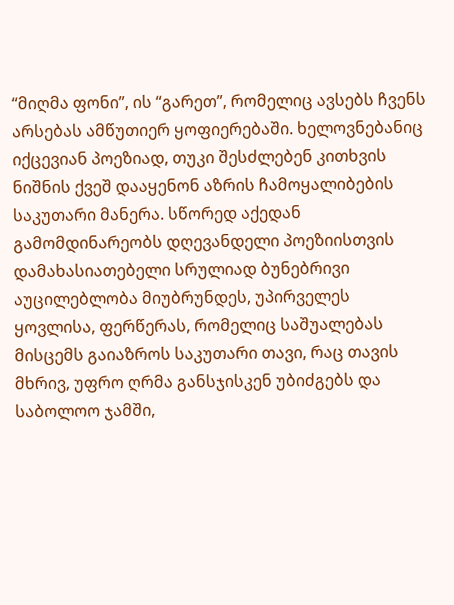“მიღმა ფონი”, ის “გარეთ”, რომელიც ავსებს ჩვენს არსებას ამწუთიერ ყოფიერებაში. ხელოვნებანიც იქცევიან პოეზიად, თუკი შესძლებენ კითხვის ნიშნის ქვეშ დააყენონ აზრის ჩამოყალიბების საკუთარი მანერა. სწორედ აქედან გამომდინარეობს დღევანდელი პოეზიისთვის დამახასიათებელი სრულიად ბუნებრივი აუცილებლობა მიუბრუნდეს, უპირველეს ყოვლისა, ფერწერას, რომელიც საშუალებას მისცემს გაიაზროს საკუთარი თავი, რაც თავის მხრივ, უფრო ღრმა განსჯისკენ უბიძგებს და საბოლოო ჯამში,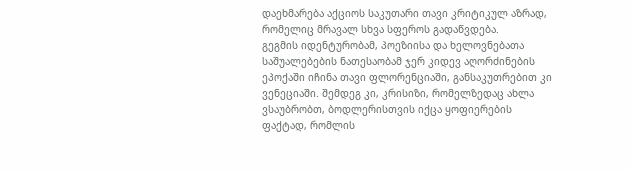დაეხმარება აქციოს საკუთარი თავი კრიტიკულ აზრად, რომელიც მრავალ სხვა სფეროს გადაწვდება.
გეგმის იდენტურობამ, პოეზიისა და ხელოვნებათა საშუალებების ნათესაობამ ჯერ კიდევ აღორძინების ეპოქაში იჩინა თავი ფლორენციაში, განსაკუთრებით კი ვენეციაში. შემდეგ კი, კრისიზი, რომელზედაც ახლა ვსაუბრობთ, ბოდლერისთვის იქცა ყოფიერების ფაქტად, რომლის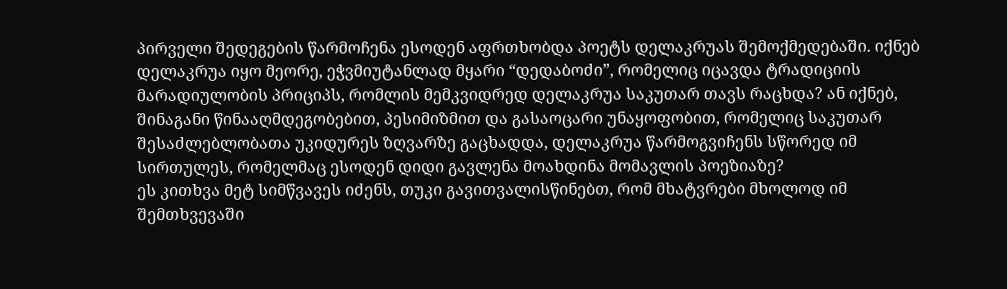პირველი შედეგების წარმოჩენა ესოდენ აფრთხობდა პოეტს დელაკრუას შემოქმედებაში. იქნებ დელაკრუა იყო მეორე, ეჭვმიუტანლად მყარი “დედაბოძი”, რომელიც იცავდა ტრადიციის მარადიულობის პრიციპს, რომლის მემკვიდრედ დელაკრუა საკუთარ თავს რაცხდა? ან იქნებ, შინაგანი წინააღმდეგობებით, პესიმიზმით და გასაოცარი უნაყოფობით, რომელიც საკუთარ შესაძლებლობათა უკიდურეს ზღვარზე გაცხადდა, დელაკრუა წარმოგვიჩენს სწორედ იმ სირთულეს, რომელმაც ესოდენ დიდი გავლენა მოახდინა მომავლის პოეზიაზე?
ეს კითხვა მეტ სიმწვავეს იძენს, თუკი გავითვალისწინებთ, რომ მხატვრები მხოლოდ იმ შემთხვევაში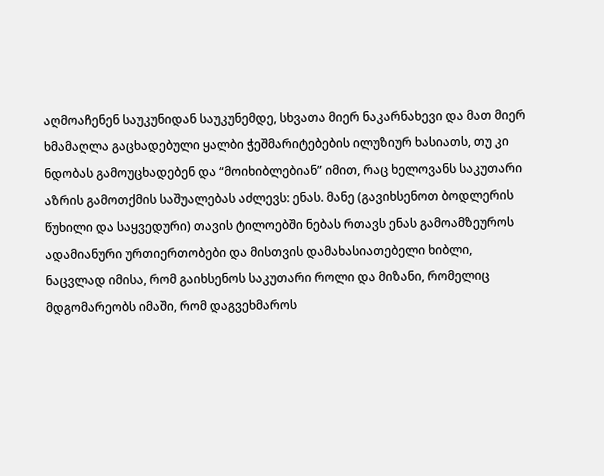აღმოაჩენენ საუკუნიდან საუკუნემდე, სხვათა მიერ ნაკარნახევი და მათ მიერ ხმამაღლა გაცხადებული ყალბი ჭეშმარიტებების ილუზიურ ხასიათს, თუ კი ნდობას გამოუცხადებენ და “მოიხიბლებიან” იმით, რაც ხელოვანს საკუთარი აზრის გამოთქმის საშუალებას აძლევს: ენას. მანე (გავიხსენოთ ბოდლერის წუხილი და საყვედური) თავის ტილოებში ნებას რთავს ენას გამოამზეუროს ადამიანური ურთიერთობები და მისთვის დამახასიათებელი ხიბლი, ნაცვლად იმისა, რომ გაიხსენოს საკუთარი როლი და მიზანი, რომელიც მდგომარეობს იმაში, რომ დაგვეხმაროს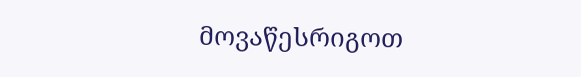მოვაწესრიგოთ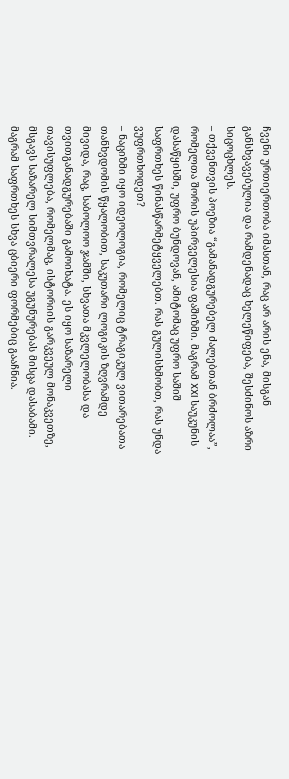ჩვენი ურთიერთობა იმასთან, რაც არ არის ენა, მისგან განსხვავებულია და რამდენადაც ხელეწიფება, შესძინოს აზრი სიცოცხლეს.
– თქვენთვის პოეზია “გამანადგურებელ ძალებთან ბრძოლაა”, რომელთა შორის უპირველესია ფაშიზმი. მაგრამ XXI საუკუნის დასაწყისში, უფრო ბუნდოვან, ამიტომაც უფრო საშიშ საფრთხეს წინასწარმეტყველებთ. რას გულისხმობთ, რას უნდა ვუფრთხოდეთ?
– ნაციზმი იყო იდეოლოგია, რომელიც ტრაგიკულ ვითარებათა თანხვდომის წყალობით, საკუთარი ლოგიკის ზღვრამდე მივიდა, რაც, საბოლოო ჯამში, სხვათა მკვლელობასა და თვითგანადგურებაში გამოიხატა. ეს იყო საზარელი თავისუფლება, რომელმაც, ისტორიის გარკვეულ მონაკვეთზე, მსგავს საზარელ სიმთვრალესა უგუნურებას მისცა დასაბამი. მაგრამ საფრთხეს სხვა ცბიერი ფორმებიც გააჩნია.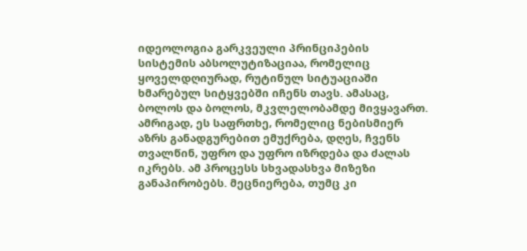იდეოლოგია გარკვეული პრინციპების სისტემის აბსოლუტიზაციაა, რომელიც ყოველდღიურად, რუტინულ სიტუაციაში ხმარებულ სიტყვებში იჩენს თავს. ამასაც, ბოლოს და ბოლოს, მკვლელობამდე მივყავართ. ამრიგად, ეს საფრთხე, რომელიც ნებისმიერ აზრს განადგურებით ემუქრება, დღეს, ჩვენს თვალწინ, უფრო და უფრო იზრდება და ძალას იკრებს. ამ პროცესს სხვადასხვა მიზეზი განაპირობებს. მეცნიერება, თუმც კი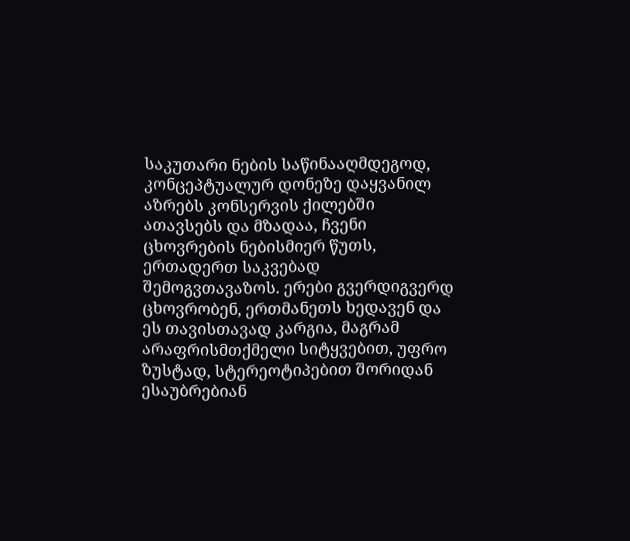საკუთარი ნების საწინააღმდეგოდ, კონცეპტუალურ დონეზე დაყვანილ აზრებს კონსერვის ქილებში ათავსებს და მზადაა, ჩვენი ცხოვრების ნებისმიერ წუთს, ერთადერთ საკვებად შემოგვთავაზოს. ერები გვერდიგვერდ ცხოვრობენ, ერთმანეთს ხედავენ და ეს თავისთავად კარგია, მაგრამ არაფრისმთქმელი სიტყვებით, უფრო ზუსტად, სტერეოტიპებით შორიდან ესაუბრებიან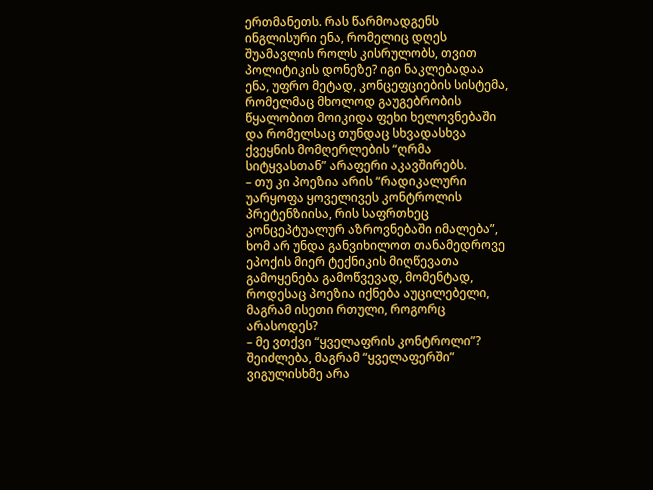ერთმანეთს. რას წარმოადგენს ინგლისური ენა, რომელიც დღეს შუამავლის როლს კისრულობს, თვით პოლიტიკის დონეზე? იგი ნაკლებადაა ენა, უფრო მეტად, კონცეფციების სისტემა, რომელმაც მხოლოდ გაუგებრობის წყალობით მოიკიდა ფეხი ხელოვნებაში და რომელსაც თუნდაც სხვადასხვა ქვეყნის მომღერლების “ღრმა სიტყვასთან” არაფერი აკავშირებს.
– თუ კი პოეზია არის “რადიკალური უარყოფა ყოველივეს კონტროლის პრეტენზიისა, რის საფრთხეც კონცეპტუალურ აზროვნებაში იმალება”, ხომ არ უნდა განვიხილოთ თანამედროვე ეპოქის მიერ ტექნიკის მიღწევათა გამოყენება გამოწვევად, მომენტად, როდესაც პოეზია იქნება აუცილებელი, მაგრამ ისეთი რთული, როგორც არასოდეს?
– მე ვთქვი “ყველაფრის კონტროლი”? შეიძლება, მაგრამ “ყველაფერში” ვიგულისხმე არა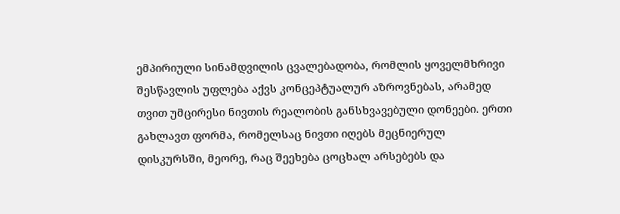ემპირიული სინამდვილის ცვალებადობა, რომლის ყოველმხრივი შესწავლის უფლება აქვს კონცეპტუალურ აზროვნებას, არამედ თვით უმცირესი ნივთის რეალობის განსხვავებული დონეები. ერთი გახლავთ ფორმა, რომელსაც ნივთი იღებს მეცნიერულ დისკურსში, მეორე, რაც შეეხება ცოცხალ არსებებს და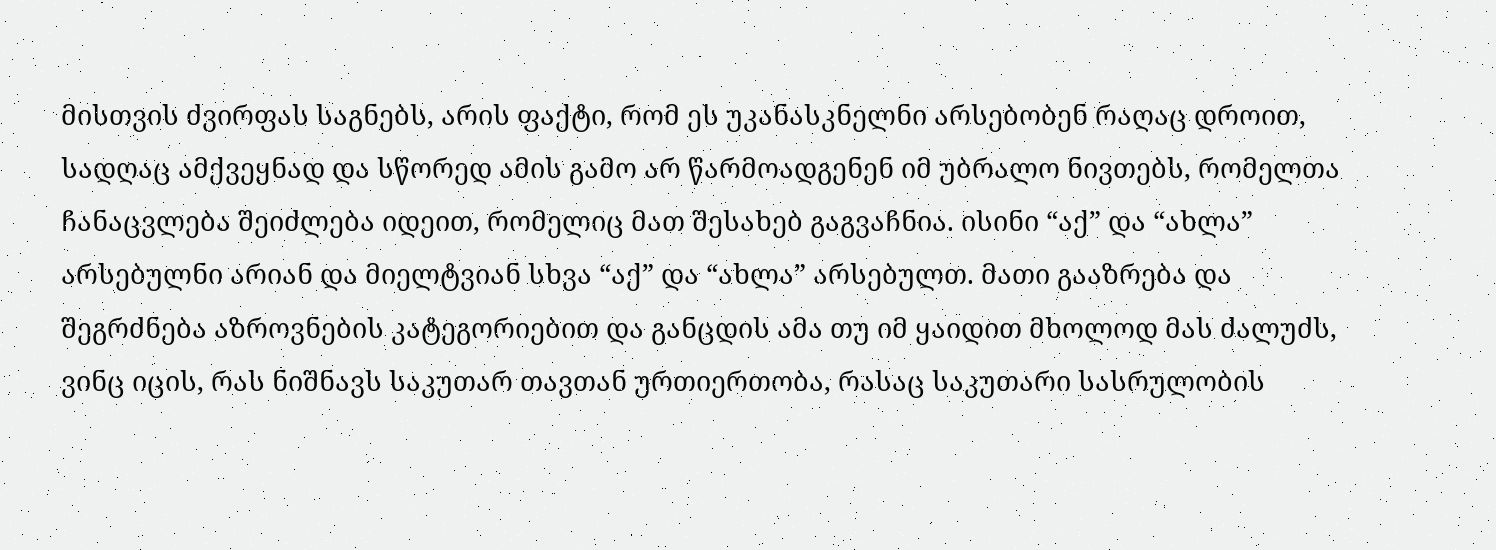მისთვის ძვირფას საგნებს, არის ფაქტი, რომ ეს უკანასკნელნი არსებობენ რაღაც დროით, სადღაც ამქვეყნად და სწორედ ამის გამო არ წარმოადგენენ იმ უბრალო ნივთებს, რომელთა ჩანაცვლება შეიძლება იდეით, რომელიც მათ შესახებ გაგვაჩნია. ისინი “აქ” და “ახლა” არსებულნი არიან და მიელტვიან სხვა “აქ” და “ახლა” არსებულთ. მათი გააზრება და შეგრძნება აზროვნების კატეგორიებით და განცდის ამა თუ იმ ყაიდით მხოლოდ მას ძალუძს, ვინც იცის, რას ნიშნავს საკუთარ თავთან ურთიერთობა, რასაც საკუთარი სასრულობის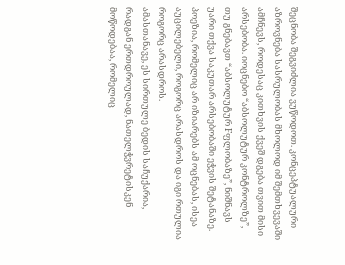შეცნობა შეგვიძლია ვუწოდოთ. კონცეპტუალური აზროვნება სასრულობას მხოლოდ იმ შემთხვევაში ამჩნევს, როდესაც კითხვის ქვეშ დგება თვით მისი არსებობა. იოცნებო “აბსოლუტურ კონტროლზე”, თუ გნებავთ “აბსოლუტურ Fფლობაზე”, ნიშნავს უარი თქვა საკუთარ არსებობაში ეჭვის შეტანაზე. პოეზია, რომელიც არ იზიარებს ამ ოცნებას, ისეა აუცილებელი, როგორც არასდროს და იგი რთულია როგორც არასდროს.
ამასთანავე, ეს სირთულე ბედის საჩუქარია, რადგან ერთდროულად, ნათელჭვრეტისკენ მოწოდებაა, რომელიც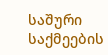საშური საქმეების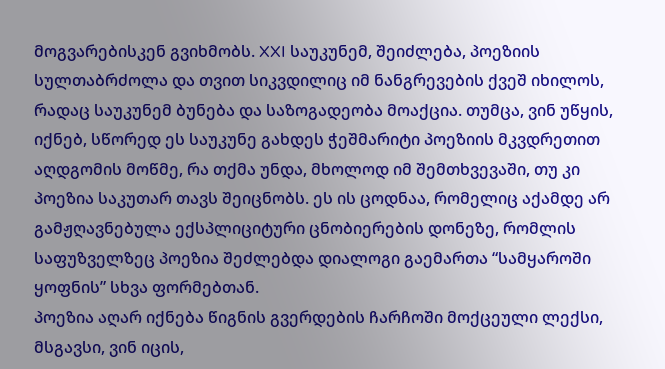მოგვარებისკენ გვიხმობს. XXI საუკუნემ, შეიძლება, პოეზიის სულთაბრძოლა და თვით სიკვდილიც იმ ნანგრევების ქვეშ იხილოს, რადაც საუკუნემ ბუნება და საზოგადეობა მოაქცია. თუმცა, ვინ უწყის, იქნებ, სწორედ ეს საუკუნე გახდეს ჭეშმარიტი პოეზიის მკვდრეთით აღდგომის მოწმე, რა თქმა უნდა, მხოლოდ იმ შემთხვევაში, თუ კი პოეზია საკუთარ თავს შეიცნობს. ეს ის ცოდნაა, რომელიც აქამდე არ გამჟღავნებულა ექსპლიციტური ცნობიერების დონეზე, რომლის საფუზველზეც პოეზია შეძლებდა დიალოგი გაემართა “სამყაროში ყოფნის” სხვა ფორმებთან.
პოეზია აღარ იქნება წიგნის გვერდების ჩარჩოში მოქცეული ლექსი, მსგავსი, ვინ იცის,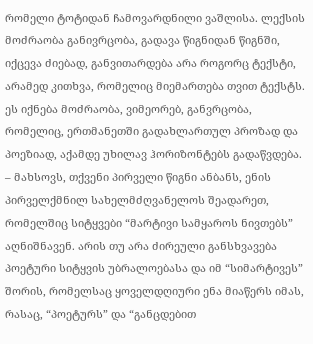რომელი ტოტიდან ჩამოვარდნილი ვაშლისა. ლექსის მოძრაობა განივრცობა, გადავა წიგნიდან წიგნში, იქცევა ძიებად, განვითარდება არა როგორც ტექსტი, არამედ კითხვა, რომელიც მიემართება თვით ტექსტს. ეს იქნება მოძრაობა, ვიმეორებ, განვრცობა, რომელიც, ერთმანეთში გადახლართულ პროზად და პოეზიად, აქამდე უხილავ ჰორიზონტებს გადაწვდება.
– მახსოვს, თქვენი პირველი წიგნი ანბანს, ენის პირველქმნილ სახელმძღვანელოს შეადარეთ, რომელშიც სიტყვები “მარტივი სამყაროს ნივთებს” აღნიშნავენ. არის თუ არა ძირეული განსხვავება პოეტური სიტყვის უბრალოებასა და იმ “სიმარტივეს” შორის, რომელსაც ყოველდღიური ენა მიაწერს იმას, რასაც, “პოეტურს” და “განცდებით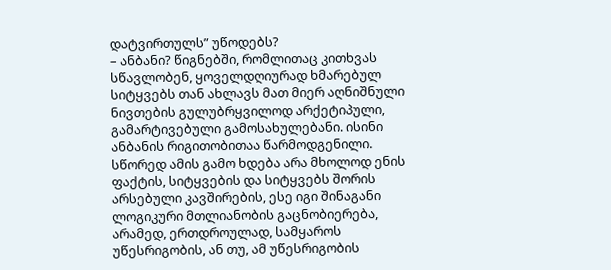დატვირთულს” უწოდებს?
– ანბანი? წიგნებში, რომლითაც კითხვას სწავლობენ, ყოველდღიურად ხმარებულ სიტყვებს თან ახლავს მათ მიერ აღნიშნული ნივთების გულუბრყვილოდ არქეტიპული, გამარტივებული გამოსახულებანი. ისინი ანბანის რიგითობითაა წარმოდგენილი. სწორედ ამის გამო ხდება არა მხოლოდ ენის ფაქტის, სიტყვების და სიტყვებს შორის არსებული კავშირების, ესე იგი შინაგანი ლოგიკური მთლიანობის გაცნობიერება, არამედ, ერთდროულად, სამყაროს უწესრიგობის, ან თუ, ამ უწესრიგობის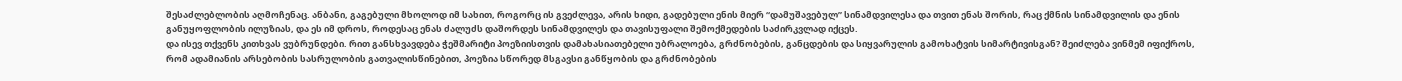შესაძლებლობის აღმოჩენაც. ანბანი, გაგებული მხოლოდ იმ სახით, როგორც ის გვეძლევა, არის ხიდი, გადებული ენის მიერ “დამუშავებულ” სინამდვილესა და თვით ენას შორის, რაც ქმნის სინამდვილის და ენის განუყოფლობის ილუზიას, და ეს იმ დროს, როდესაც ენას ძალუძს დაშორდეს სინამდვილეს და თავისუფალი შემოქმედების საძირკვლად იქცეს.
და ისევ თქვენს კითხვას ვუბრუნდები. რით განსხვავდება ჭეშმარიტი პოეზიისთვის დამახასიათებელი უბრალოება, გრძნობების, განცდების და სიყვარულის გამოხატვის სიმარტივისგან? შეიძლება ვინმემ იფიქროს, რომ ადამიანის არსებობის სასრულობის გათვალისწინებით, პოეზია სწორედ მსგავსი განწყობის და გრძნობების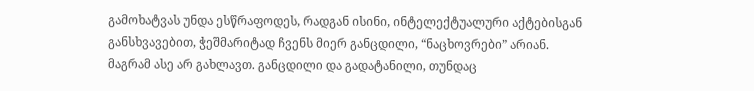გამოხატვას უნდა ესწრაფოდეს, რადგან ისინი, ინტელექტუალური აქტებისგან განსხვავებით, ჭეშმარიტად ჩვენს მიერ განცდილი, “ნაცხოვრები” არიან.
მაგრამ ასე არ გახლავთ. განცდილი და გადატანილი, თუნდაც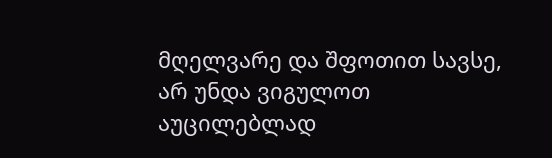მღელვარე და შფოთით სავსე, არ უნდა ვიგულოთ აუცილებლად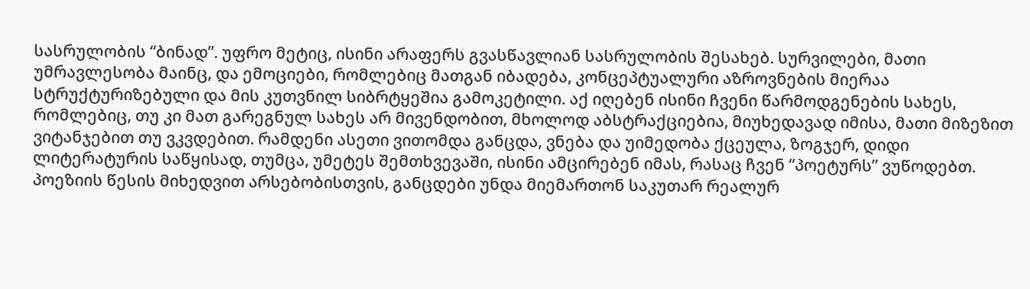სასრულობის “ბინად”. უფრო მეტიც, ისინი არაფერს გვასწავლიან სასრულობის შესახებ. სურვილები, მათი უმრავლესობა მაინც, და ემოციები, რომლებიც მათგან იბადება, კონცეპტუალური აზროვნების მიერაა სტრუქტურიზებული და მის კუთვნილ სიბრტყეშია გამოკეტილი. აქ იღებენ ისინი ჩვენი წარმოდგენების სახეს, რომლებიც, თუ კი მათ გარეგნულ სახეს არ მივენდობით, მხოლოდ აბსტრაქციებია, მიუხედავად იმისა, მათი მიზეზით ვიტანჯებით თუ ვკვდებით. რამდენი ასეთი ვითომდა განცდა, ვნება და უიმედობა ქცეულა, ზოგჯერ, დიდი ლიტერატურის საწყისად, თუმცა, უმეტეს შემთხვევაში, ისინი ამცირებენ იმას, რასაც ჩვენ “პოეტურს” ვუწოდებთ. პოეზიის წესის მიხედვით არსებობისთვის, განცდები უნდა მიემართონ საკუთარ რეალურ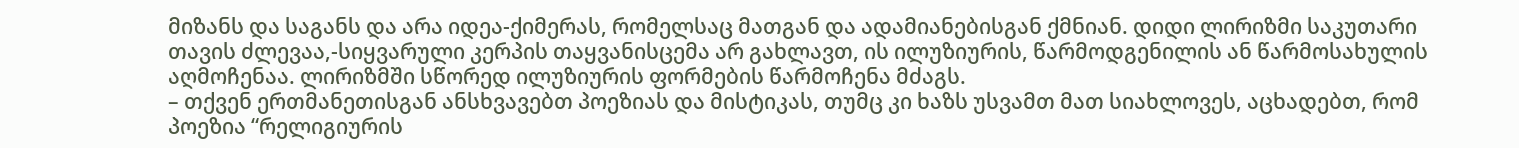მიზანს და საგანს და არა იდეა-ქიმერას, რომელსაც მათგან და ადამიანებისგან ქმნიან. დიდი ლირიზმი საკუთარი თავის ძლევაა,-სიყვარული კერპის თაყვანისცემა არ გახლავთ, ის ილუზიურის, წარმოდგენილის ან წარმოსახულის აღმოჩენაა. ლირიზმში სწორედ ილუზიურის ფორმების წარმოჩენა მძაგს.
– თქვენ ერთმანეთისგან ანსხვავებთ პოეზიას და მისტიკას, თუმც კი ხაზს უსვამთ მათ სიახლოვეს, აცხადებთ, რომ პოეზია “რელიგიურის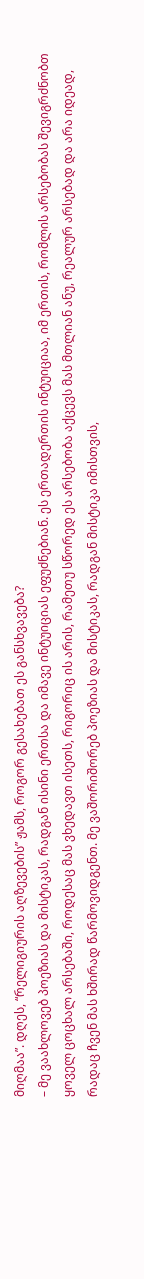მიღმაა”. დღეს, “რელიგიურის აღზევების” ჟამს, როგორ გესახებათ ეს განსხვავება?
– მე ვაახლოვებ პოეზიას და მისტიკას, რადგან ისინი ერთსა და იმავე ინტუიციას ეფუძნებიან. ეს ერთადერთის ინტუიციაა, იმ ერთის, რომლის არსებობას შევიგრძნობთ ყოველ ცოცხალ არსებაში, როდესაც მას ვხედავთ ისეთს, რიგორიც ის არის, რამეთუ სწორედ ეს არსებობა აქცევს მას მთლიან ანუ, რეალურ არსებად და არა იდეად, რადაც ჩვენ მას ხშირად წარმოვიდგენთ. მე ვაშორიშორებ პოეზიას და მისტიკას, რადგან მისტიკა იმისთვის,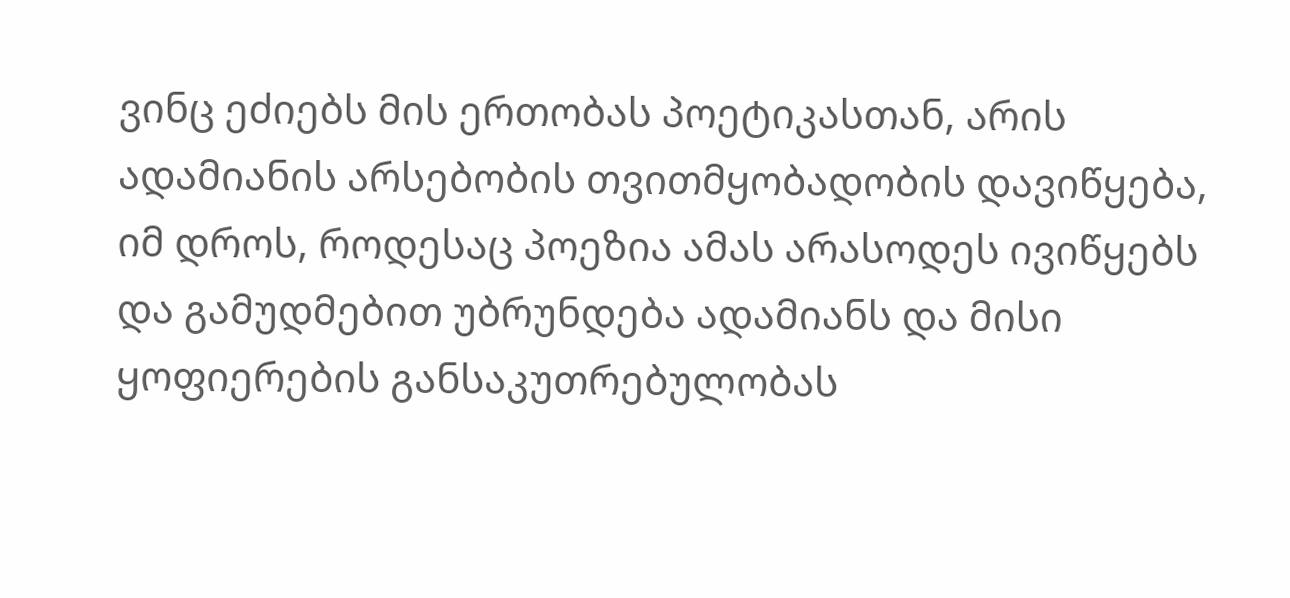ვინც ეძიებს მის ერთობას პოეტიკასთან, არის ადამიანის არსებობის თვითმყობადობის დავიწყება, იმ დროს, როდესაც პოეზია ამას არასოდეს ივიწყებს და გამუდმებით უბრუნდება ადამიანს და მისი ყოფიერების განსაკუთრებულობას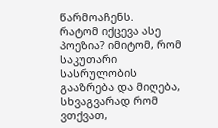წარმოაჩენს.
რატომ იქცევა ასე პოეზია? იმიტომ, რომ საკუთარი სასრულობის გააზრება და მიღება, სხვაგვარად რომ ვთქვათ,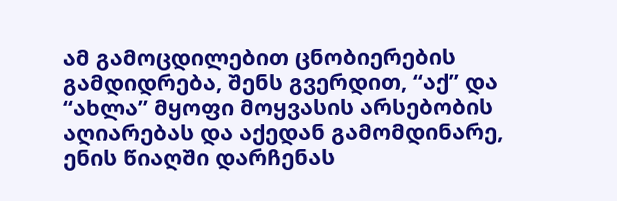ამ გამოცდილებით ცნობიერების გამდიდრება, შენს გვერდით, “აქ” და “ახლა” მყოფი მოყვასის არსებობის აღიარებას და აქედან გამომდინარე, ენის წიაღში დარჩენას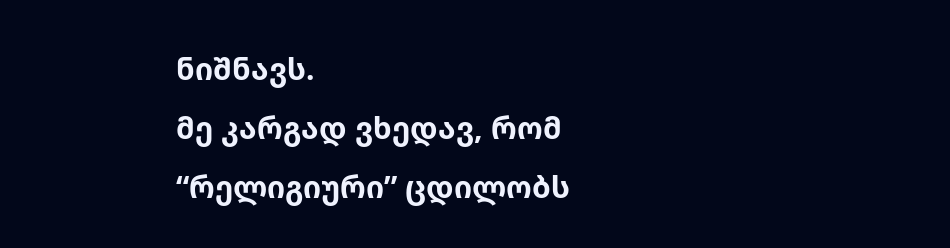ნიშნავს.
მე კარგად ვხედავ, რომ “რელიგიური” ცდილობს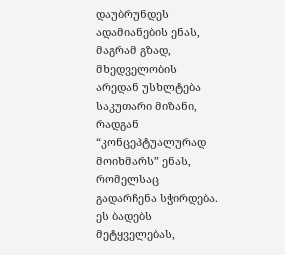დაუბრუნდეს ადამიანების ენას, მაგრამ გზად, მხედველობის არედან უსხლტება საკუთარი მიზანი, რადგან “კონცეპტუალურად მოიხმარს” ენას, რომელსაც გადარჩენა სჭირდება. ეს ბადებს მეტყველებას,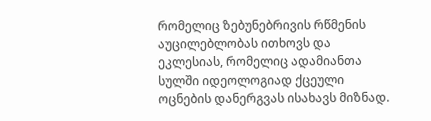რომელიც ზებუნებრივის რწმენის აუცილებლობას ითხოვს და ეკლესიას, რომელიც ადამიანთა სულში იდეოლოგიად ქცეული ოცნების დანერგვას ისახავს მიზნად.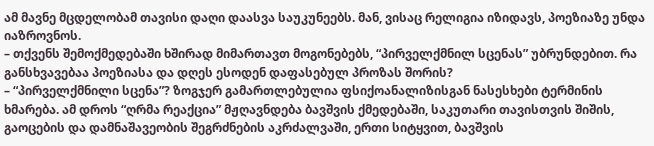ამ მავნე მცდელობამ თავისი დაღი დაასვა საუკუნეებს. მან, ვისაც რელიგია იზიდავს, პოეზიაზე უნდა იაზროვნოს.
– თქვენს შემოქმედებაში ხშირად მიმართავთ მოგონებებს, “პირველქმნილ სცენას” უბრუნდებით. რა განსხვავებაა პოეზიასა და დღეს ესოდენ დაფასებულ პროზას შორის?
– “პირველქმნილი სცენა”? ზოგჯერ გამართლებულია ფსიქოანალიზისგან ნასესხები ტერმინის ხმარება. ამ დროს “ღრმა რეაქცია” მჟღავნდება ბავშვის ქმედებაში, საკუთარი თავისთვის შიშის, გაოცების და დამნაშავეობის შეგრძნების აკრძალვაში, ერთი სიტყვით, ბავშვის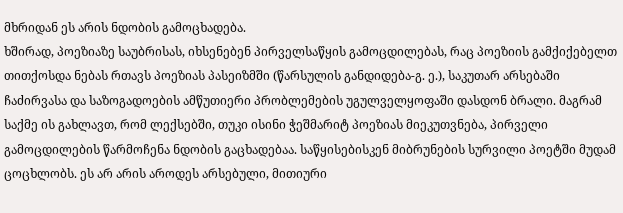მხრიდან ეს არის ნდობის გამოცხადება.
ხშირად, პოეზიაზე საუბრისას, იხსენებენ პირველსაწყის გამოცდილებას, რაც პოეზიის გამქიქებელთ თითქოსდა ნებას რთავს პოეზიას პასეიზმში (წარსულის განდიდება-გ. ე.), საკუთარ არსებაში ჩაძირვასა და საზოგადოების ამწუთიერი პრობლემების უგულველყოფაში დასდონ ბრალი. მაგრამ საქმე ის გახლავთ, რომ ლექსებში, თუკი ისინი ჭეშმარიტ პოეზიას მიეკუთვნება, პირველი გამოცდილების წარმოჩენა ნდობის გაცხადებაა. საწყისებისკენ მიბრუნების სურვილი პოეტში მუდამ ცოცხლობს. ეს არ არის აროდეს არსებული, მითიური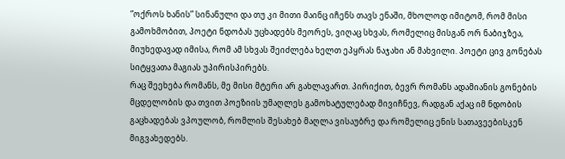“ოქროს ხანის” სინანული და თუ კი მითი მაინც იჩენს თავს ენაში, მხოლოდ იმიტომ, რომ მისი გამოხმობით, პოეტი ნდობას უცხადებს მეორეს, ვიღაც სხვას, რომელიც მისგან ორ ნაბიჯზეა, მიუხედავად იმისა, რომ ამ სხვას შეიძლება ხელთ ეპყრას ნაჯახი ან მახვილი. პოეტი ცივ გონებას სიტყვათა მაგიას უპირისპირებს.
რაც შეეხება რომანს, მე მისი მტერი არ გახლავართ. პირიქით, ბევრ რომანს ადამიანის გონების მცდელობის და თვით პოეზიის უმაღლეს გამოხატულებად მივიჩნევ, რადგან აქაც იმ ნდობის გაცხადებას ვპოულობ, რომლის შესახებ მაღლა ვისაუბრე და რომელიც ენის სათავეებისკენ მიგვახედებს.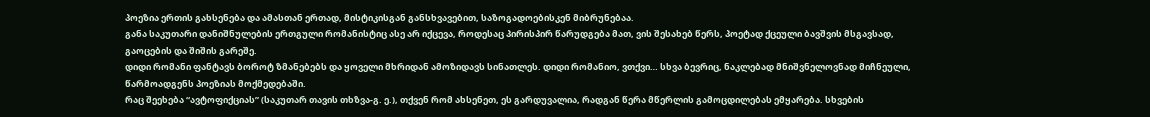პოეზია ერთის გახსენება და ამასთან ერთად, მისტიკისგან განსხვავებით, საზოგადოებისკენ მიბრუნებაა.
განა საკუთარი დანიშნულების ერთგული რომანისტიც ასე არ იქცევა, როდესაც პირისპირ წარუდგება მათ, ვის შესახებ წერს, პოეტად ქცეული ბავშვის მსგავსად, გაოცების და შიშის გარეშე.
დიდი რომანი ფანტავს ბოროტ ზმანებებს და ყოველი მხრიდან ამოზიდავს სინათლეს. დიდი რომანიო, ვთქვი… სხვა ბევრიც, ნაკლებად მნიშვნელოვნად მიჩნეული, წარმოადგენს პოეზიას მოქმედებაში.
რაც შეეხება “ავტოფიქციას” (საკუთარ თავის თხზვა-გ. ე.), თქვენ რომ ახსენეთ, ეს გარდუვალია, რადგან წერა მწერლის გამოცდილებას ემყარება. სხვების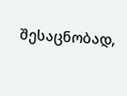შესაცნობად,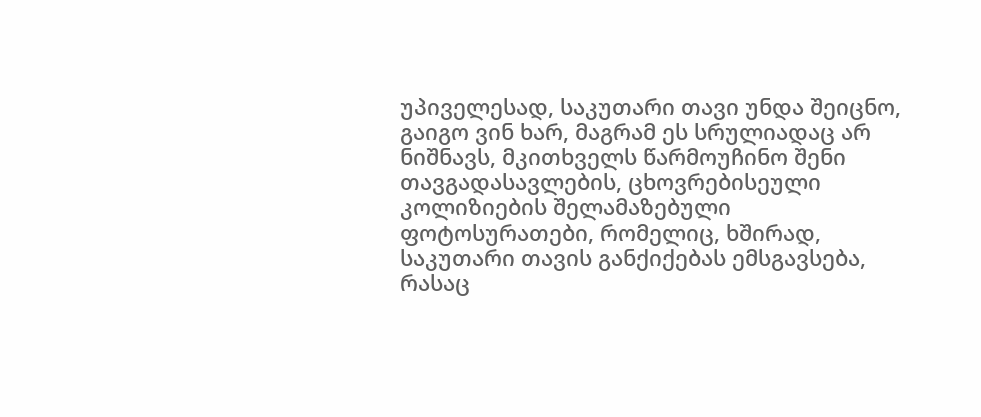უპიველესად, საკუთარი თავი უნდა შეიცნო, გაიგო ვინ ხარ, მაგრამ ეს სრულიადაც არ ნიშნავს, მკითხველს წარმოუჩინო შენი თავგადასავლების, ცხოვრებისეული კოლიზიების შელამაზებული ფოტოსურათები, რომელიც, ხშირად, საკუთარი თავის განქიქებას ემსგავსება, რასაც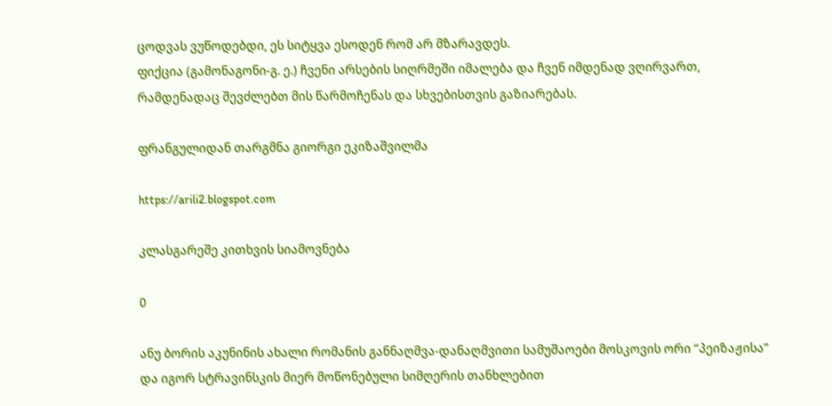ცოდვას ვუწოდებდი, ეს სიტყვა ესოდენ რომ არ მზარავდეს.
ფიქცია (გამონაგონი-გ. ე.) ჩვენი არსების სიღრმეში იმალება და ჩვენ იმდენად ვღირვართ, რამდენადაც შევძლებთ მის წარმოჩენას და სხვებისთვის გაზიარებას.

ფრანგულიდან თარგმნა გიორგი ეკიზაშვილმა

https://arili2.blogspot.com

კლასგარეშე კითხვის სიამოვნება

0

ანუ ბორის აკუნინის ახალი რომანის განნაღმვა-დანაღმვითი სამუშაოები მოსკოვის ორი “პეიზაჟისა” და იგორ სტრავინსკის მიერ მოწონებული სიმღერის თანხლებით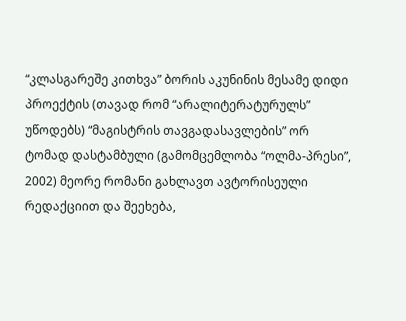“კლასგარეშე კითხვა” ბორის აკუნინის მესამე დიდი პროექტის (თავად რომ “არალიტერატურულს” უწოდებს) “მაგისტრის თავგადასავლების” ორ ტომად დასტამბული (გამომცემლობა “ოლმა-პრესი”, 2002) მეორე რომანი გახლავთ ავტორისეული რედაქციით და შეეხება,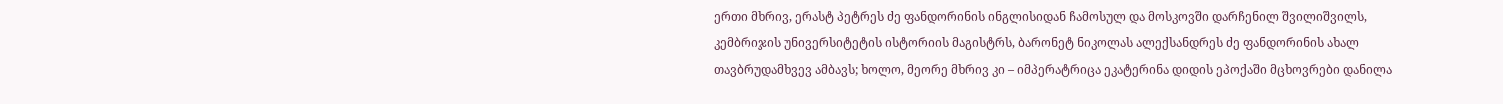ერთი მხრივ, ერასტ პეტრეს ძე ფანდორინის ინგლისიდან ჩამოსულ და მოსკოვში დარჩენილ შვილიშვილს, კემბრიჯის უნივერსიტეტის ისტორიის მაგისტრს, ბარონეტ ნიკოლას ალექსანდრეს ძე ფანდორინის ახალ თავბრუდამხვევ ამბავს; ხოლო, მეორე მხრივ კი – იმპერატრიცა ეკატერინა დიდის ეპოქაში მცხოვრები დანილა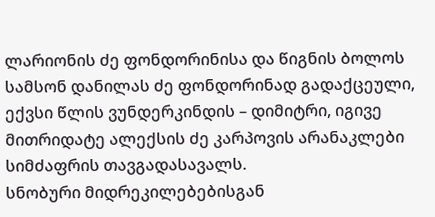ლარიონის ძე ფონდორინისა და წიგნის ბოლოს სამსონ დანილას ძე ფონდორინად გადაქცეული, ექვსი წლის ვუნდერკინდის – დიმიტრი, იგივე მითრიდატე ალექსის ძე კარპოვის არანაკლები სიმძაფრის თავგადასავალს.
სნობური მიდრეკილებებისგან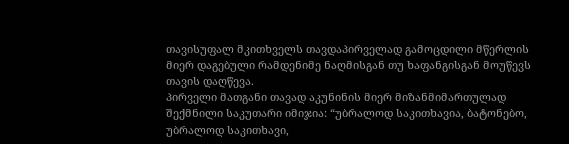თავისუფალ მკითხველს თავდაპირველად გამოცდილი მწერლის მიერ დაგებული რამდენიმე ნაღმისგან თუ ხაფანგისგან მოუწევს თავის დაღწევა.
პირველი მათგანი თავად აკუნინის მიერ მიზანმიმართულად შექმნილი საკუთარი იმიჯია: “უბრალოდ საკითხავია, ბატონებო, უბრალოდ საკითხავი,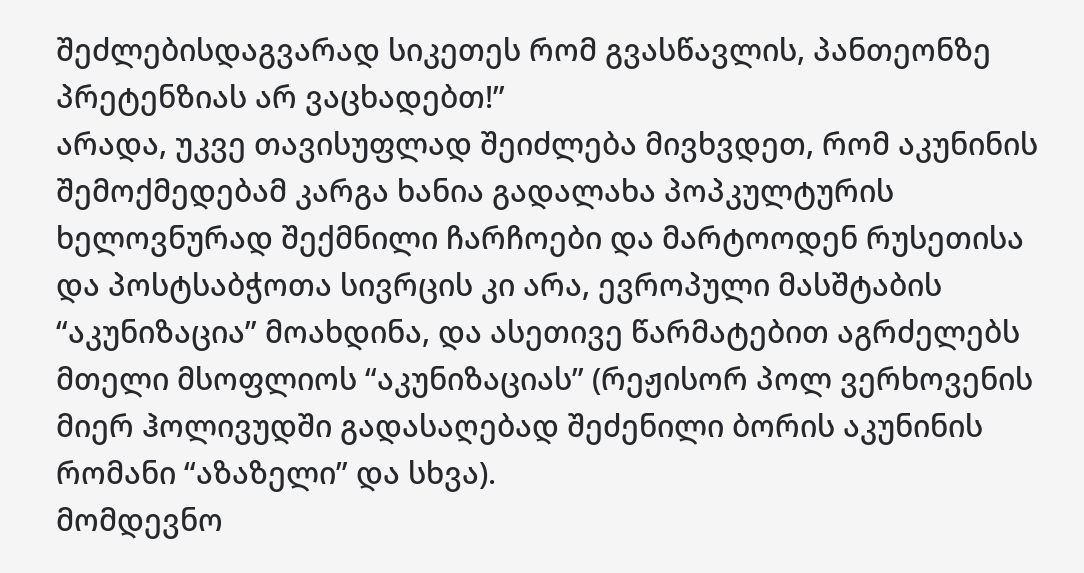შეძლებისდაგვარად სიკეთეს რომ გვასწავლის, პანთეონზე პრეტენზიას არ ვაცხადებთ!”
არადა, უკვე თავისუფლად შეიძლება მივხვდეთ, რომ აკუნინის შემოქმედებამ კარგა ხანია გადალახა პოპკულტურის ხელოვნურად შექმნილი ჩარჩოები და მარტოოდენ რუსეთისა და პოსტსაბჭოთა სივრცის კი არა, ევროპული მასშტაბის “აკუნიზაცია” მოახდინა, და ასეთივე წარმატებით აგრძელებს მთელი მსოფლიოს “აკუნიზაციას” (რეჟისორ პოლ ვერხოვენის მიერ ჰოლივუდში გადასაღებად შეძენილი ბორის აკუნინის რომანი “აზაზელი” და სხვა).
მომდევნო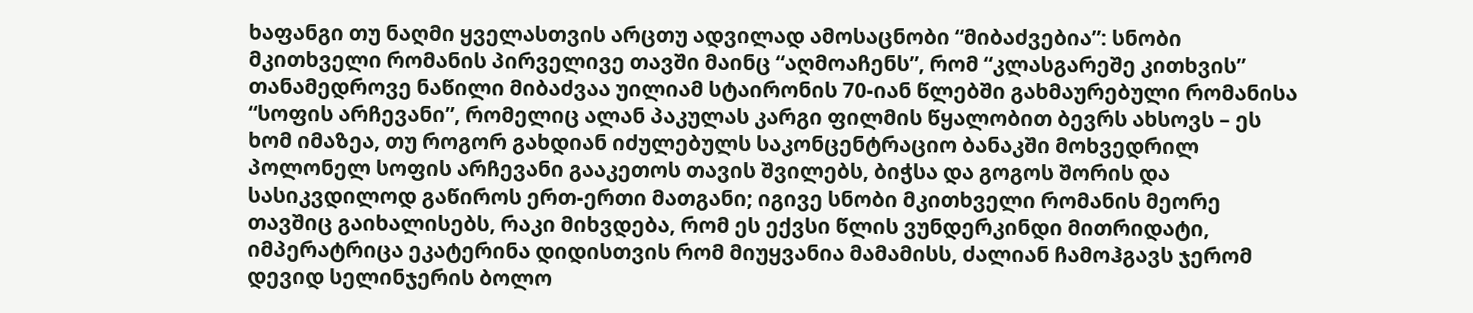ხაფანგი თუ ნაღმი ყველასთვის არცთუ ადვილად ამოსაცნობი “მიბაძვებია”: სნობი მკითხველი რომანის პირველივე თავში მაინც “აღმოაჩენს”, რომ “კლასგარეშე კითხვის” თანამედროვე ნაწილი მიბაძვაა უილიამ სტაირონის 70-იან წლებში გახმაურებული რომანისა “სოფის არჩევანი”, რომელიც ალან პაკულას კარგი ფილმის წყალობით ბევრს ახსოვს – ეს ხომ იმაზეა, თუ როგორ გახდიან იძულებულს საკონცენტრაციო ბანაკში მოხვედრილ პოლონელ სოფის არჩევანი გააკეთოს თავის შვილებს, ბიჭსა და გოგოს შორის და სასიკვდილოდ გაწიროს ერთ-ერთი მათგანი; იგივე სნობი მკითხველი რომანის მეორე თავშიც გაიხალისებს, რაკი მიხვდება, რომ ეს ექვსი წლის ვუნდერკინდი მითრიდატი, იმპერატრიცა ეკატერინა დიდისთვის რომ მიუყვანია მამამისს, ძალიან ჩამოჰგავს ჯერომ დევიდ სელინჯერის ბოლო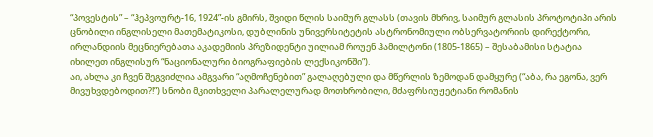“პოვესტის” – “ჰეპვოურტ-16, 1924”-ის გმირს, შვიდი წლის საიმურ გლასს (თავის მხრივ, საიმურ გლასის პროტოტიპი არის ცნობილი ინგლისელი მათემატიკოსი, დუბლინის უნივერსიტეტის ასტრონომიული ობსერვატორიის დირექტორი, ირლანდიის მეცნიერებათა აკადემიის პრეზიდენტი უილიამ როუენ ჰამილტონი (1805-1865) – შესაბამისი სტატია იხილეთ ინგლისურ “ნაციონალური ბიოგრაფიების ლექსიკონში”).
აი, ახლა კი ჩვენ შეგვიძლია ამგვარი “აღმოჩენებით” გალაღებული და მწერლის ზემოდან დამყურე (“აბა, რა ეგონა, ვერ მივუხვდებოდით?!”) სნობი მკითხველი პარალელურად მოთხრობილი, მძაფრსიუჟეტიანი რომანის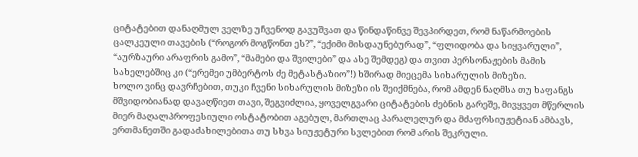ციტატებით დანაღმულ ველზე უჩვენოდ გავუშვათ და წინდაწინვე შევპირდეთ, რომ ნაწარმოების ცალკეული თავების (“როგორ მოგწონთ ეს?”, “ექიმი მისდაუნებურად”, “ფლიდობა და სიყვარული”, “აურზაური არაფრის გამო”, “მამები და შვილები” და ასე შემდეგ) და თვით პერსონაჟების მამის სახელებშიც კი (“ერემეი უმბერტოს ძე მეტასტაზიო”!) ხშირად მიეცემა სიხარულის მიზეზი.
ხოლო ვინც დავრჩებით, თუკი ჩვენი სიხარულის მიზეზი ის შეიქმნება, რომ ამდენ ნაღმსა თუ ხაფანგს მშვიდობიანად დავაღწიეთ თავი, შეგვიძლია, ყოველგვარი ციტატების ძებნის გარეშე, მივყვეთ მწერლის მიერ მაღალპროფესიული ოსტატობით აგებულ, მართლაც პარალელურ და მძაფრსიუჟეტიან ამბავს, ერთმანეთში გადაძახილებითა თუ სხვა სიუჟეტური სვლებით რომ არის შეკრული.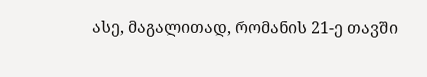ასე, მაგალითად, რომანის 21-ე თავში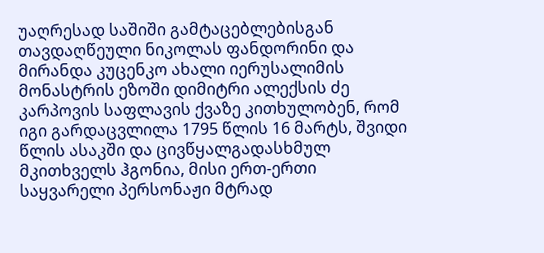უაღრესად საშიში გამტაცებლებისგან თავდაღწეული ნიკოლას ფანდორინი და მირანდა კუცენკო ახალი იერუსალიმის მონასტრის ეზოში დიმიტრი ალექსის ძე კარპოვის საფლავის ქვაზე კითხულობენ, რომ იგი გარდაცვლილა 1795 წლის 16 მარტს, შვიდი წლის ასაკში და ცივწყალგადასხმულ მკითხველს ჰგონია, მისი ერთ-ერთი საყვარელი პერსონაჟი მტრად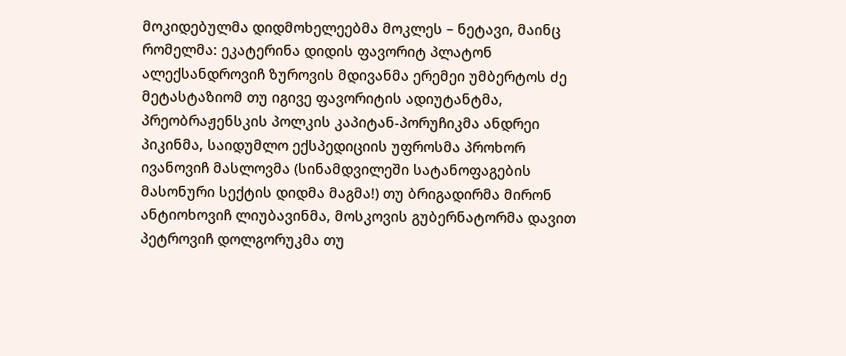მოკიდებულმა დიდმოხელეებმა მოკლეს – ნეტავი, მაინც რომელმა: ეკატერინა დიდის ფავორიტ პლატონ ალექსანდროვიჩ ზუროვის მდივანმა ერემეი უმბერტოს ძე მეტასტაზიომ თუ იგივე ფავორიტის ადიუტანტმა, პრეობრაჟენსკის პოლკის კაპიტან-პორუჩიკმა ანდრეი პიკინმა, საიდუმლო ექსპედიციის უფროსმა პროხორ ივანოვიჩ მასლოვმა (სინამდვილეში სატანოფაგების მასონური სექტის დიდმა მაგმა!) თუ ბრიგადირმა მირონ ანტიოხოვიჩ ლიუბავინმა, მოსკოვის გუბერნატორმა დავით პეტროვიჩ დოლგორუკმა თუ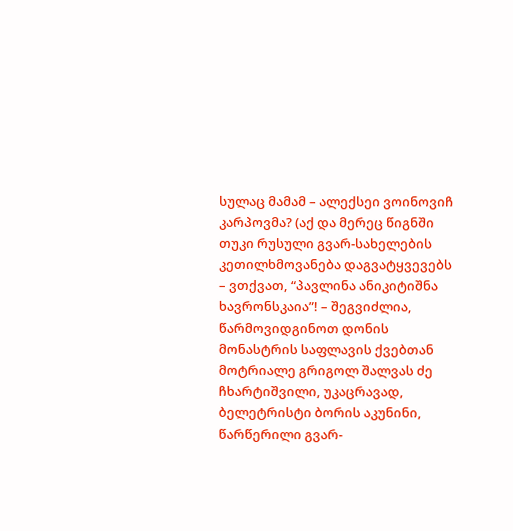სულაც მამამ – ალექსეი ვოინოვიჩ კარპოვმა? (აქ და მერეც წიგნში თუკი რუსული გვარ-სახელების კეთილხმოვანება დაგვატყვევებს – ვთქვათ, “პავლინა ანიკიტიშნა ხავრონსკაია”! – შეგვიძლია, წარმოვიდგინოთ დონის მონასტრის საფლავის ქვებთან მოტრიალე გრიგოლ შალვას ძე ჩხარტიშვილი, უკაცრავად, ბელეტრისტი ბორის აკუნინი, წარწერილი გვარ-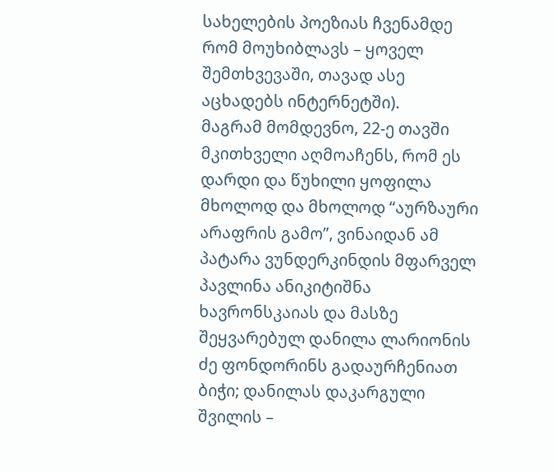სახელების პოეზიას ჩვენამდე რომ მოუხიბლავს – ყოველ შემთხვევაში, თავად ასე აცხადებს ინტერნეტში).
მაგრამ მომდევნო, 22-ე თავში მკითხველი აღმოაჩენს, რომ ეს დარდი და წუხილი ყოფილა მხოლოდ და მხოლოდ “აურზაური არაფრის გამო”, ვინაიდან ამ პატარა ვუნდერკინდის მფარველ პავლინა ანიკიტიშნა ხავრონსკაიას და მასზე შეყვარებულ დანილა ლარიონის ძე ფონდორინს გადაურჩენიათ ბიჭი; დანილას დაკარგული შვილის –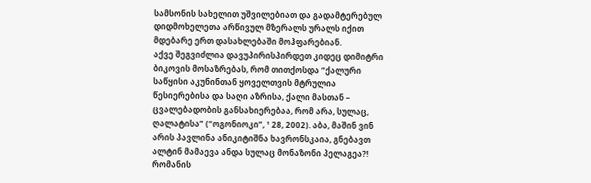სამსონის სახელით უშვილებიათ და გადამტერებულ დიდმოხელეთა არწივულ მზერალს ურალს იქით მდებარე ერთ დასახლებაში მოჰფარებიან.
აქვე შეგვიძლია დავუპირისპირდეთ კიდეც დიმიტრი ბიკოვის მოსაზრებას, რომ თითქოსდა “ქალური საწყისი აკუნინთან ყოველთვის მტრულია წესიერებისა და საღი აზრისა, ქალი მასთან – ცვალებადობის განსახიერებაა, რომ არა, სულაც, ღალატისა” (“ოგონიოკი”, ¹ 28, 2002). აბა, მაშინ ვინ არის პავლინა ანიკიტიშნა ხავრონსკაია, გნებავთ ალტინ მამაევა ანდა სულაც მონაზონი პელაგეა?!
რომანის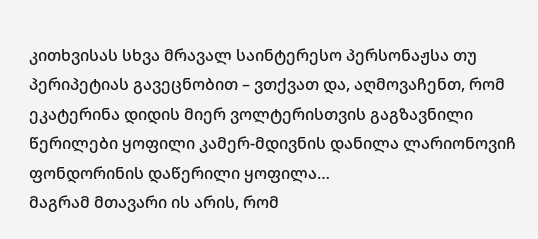კითხვისას სხვა მრავალ საინტერესო პერსონაჟსა თუ პერიპეტიას გავეცნობით – ვთქვათ და, აღმოვაჩენთ, რომ ეკატერინა დიდის მიერ ვოლტერისთვის გაგზავნილი წერილები ყოფილი კამერ-მდივნის დანილა ლარიონოვიჩ ფონდორინის დაწერილი ყოფილა…
მაგრამ მთავარი ის არის, რომ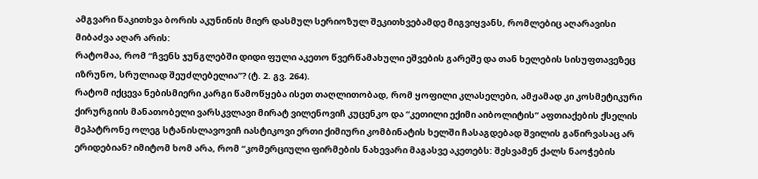ამგვარი წაკითხვა ბორის აკუნინის მიერ დასმულ სერიოზულ შეკითხვებამდე მიგვიყვანს, რომლებიც აღარავისი მიბაძვა აღარ არის:
რატომაა, რომ “ჩვენს ჯუნგლებში დიდი ფული აკეთო წვერწამახული ეშვების გარეშე და თან ხელების სისუფთავეზეც იზრუნო, სრულიად შეუძლებელია”? (ტ. 2. გვ. 264).
რატომ იქცევა ნებისმიერი კარგი წამოწყება ისეთ თაღლითობად, რომ ყოფილი კლასელები, ამჟამად კი კოსმეტიკური ქირურგიის მანათობელი ვარსკვლავი მირატ ვილენოვიჩ კუცენკო და “კეთილი ექიმი აიბოლიტის” აფთიაქების ქსელის მეპატრონე ოლეგ სტანისლავოვიჩ იასტიკოვი ერთი ქიმიური კომბინატის ხელში ჩასაგდებად შვილის გაწირვასაც არ ერიდებიან? იმიტომ ხომ არა, რომ “კომერციული ფირმების ნახევარი მაგასვე აკეთებს: შესვამენ ქალს ნაოჭების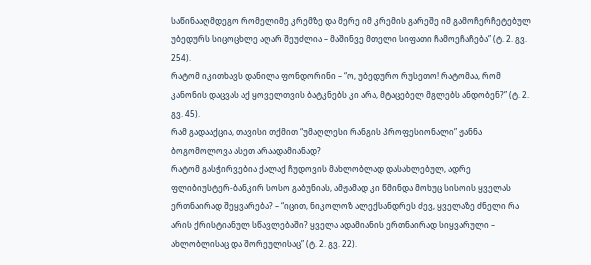საწინააღმდეგო რომელიმე კრემზე და მერე იმ კრემის გარეშე იმ გამოჩერჩეტებულ უბედურს სიცოცხლე აღარ შეუძლია – მაშინვე მთელი სიფათი ჩამოეჩაჩება” (ტ. 2. გვ. 254).
რატომ იკითხავს დანილა ფონდორინი – “ო, უბედურო რუსეთო! რატომაა, რომ კანონის დაცვას აქ ყოველთვის ბატკნებს კი არა, მტაცებელ მგლებს ანდობენ?” (ტ. 2. გვ. 45).
რამ გადააქცია, თავისი თქმით “უმაღლესი რანგის პროფესიონალი” ჟანნა ბოგომოლოვა ასეთ არაადამიანად?
რატომ გასჭირვებია ქალაქ ჩუდოვის მახლობლად დასახლებულ, ადრე ფლიბიუსტერ-ბანკირ სოსო გაბუნიას, ამჟამად კი წმინდა მოხუც სისოის ყველას ერთნაირად შეყვარება? – “იცით, ნიკოლოზ ალექსანდრეს ძევ, ყველაზე ძნელი რა არის ქრისტიანულ სწავლებაში? ყველა ადამიანის ერთნაირად სიყვარული – ახლობლისაც და შორეულისაც” (ტ. 2. გვ. 22).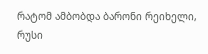რატომ ამბობდა ბარონი რეიხელი, რუსი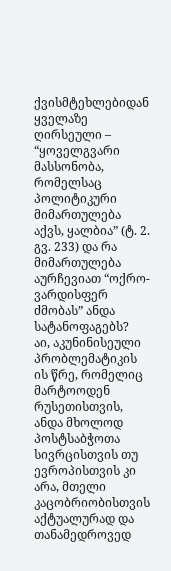ქვისმტეხლებიდან ყველაზე ღირსეული – “ყოველგვარი მასსონობა, რომელსაც პოლიტიკური მიმართულება აქვს, ყალბია” (ტ. 2. გვ. 233) და რა მიმართულება აურჩევიათ “ოქრო-ვარდისფერ ძმობას” ანდა სატანოფაგებს?
აი, აკუნინისეული პრობლემატიკის ის წრე, რომელიც მარტოოდენ რუსეთისთვის, ანდა მხოლოდ პოსტსაბჭოთა სივრცისთვის თუ ევროპისთვის კი არა, მთელი კაცობრიობისთვის აქტუალურად და თანამედროვედ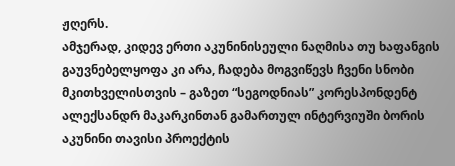ჟღერს.
ამჯერად, კიდევ ერთი აკუნინისეული ნაღმისა თუ ხაფანგის გაუვნებელყოფა კი არა, ჩადება მოგვიწევს ჩვენი სნობი მკითხველისთვის – გაზეთ “სეგოდნიას” კორესპონდენტ ალექსანდრ მაკარკინთან გამართულ ინტერვიუში ბორის აკუნინი თავისი პროექტის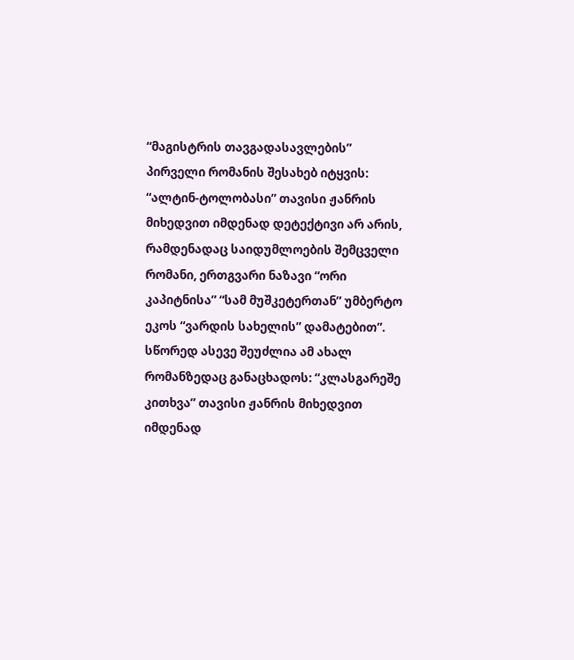“მაგისტრის თავგადასავლების” პირველი რომანის შესახებ იტყვის: “ალტინ-ტოლობასი” თავისი ჟანრის მიხედვით იმდენად დეტექტივი არ არის, რამდენადაც საიდუმლოების შემცველი რომანი, ერთგვარი ნაზავი “ორი კაპიტნისა” “სამ მუშკეტერთან” უმბერტო ეკოს “ვარდის სახელის” დამატებით”. სწორედ ასევე შეუძლია ამ ახალ რომანზედაც განაცხადოს: “კლასგარეშე კითხვა” თავისი ჟანრის მიხედვით იმდენად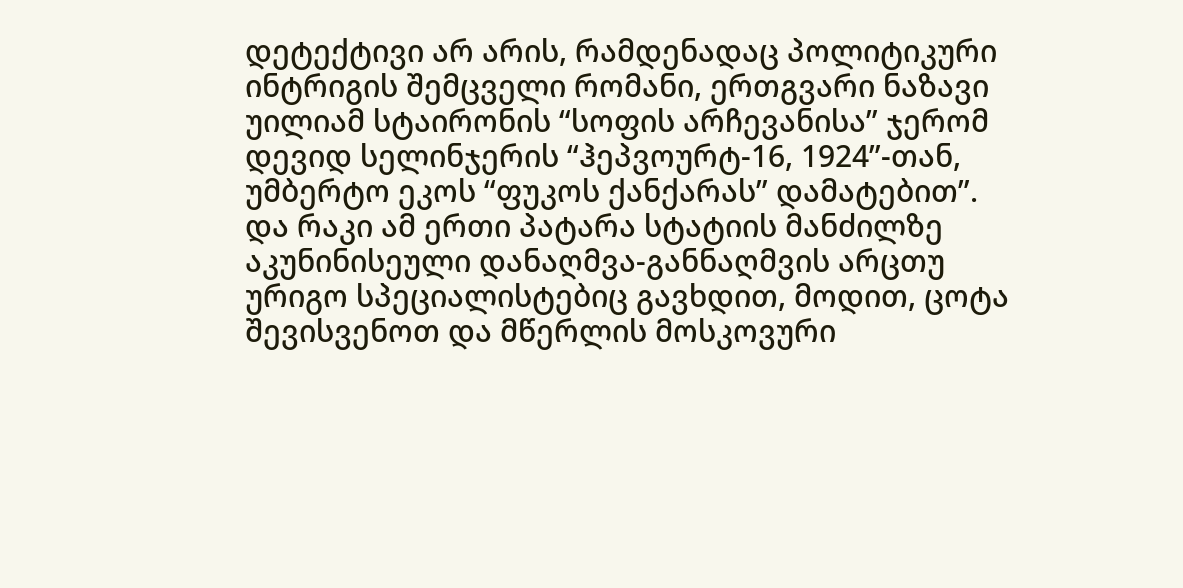დეტექტივი არ არის, რამდენადაც პოლიტიკური ინტრიგის შემცველი რომანი, ერთგვარი ნაზავი უილიამ სტაირონის “სოფის არჩევანისა” ჯერომ დევიდ სელინჯერის “ჰეპვოურტ-16, 1924”-თან, უმბერტო ეკოს “ფუკოს ქანქარას” დამატებით”.
და რაკი ამ ერთი პატარა სტატიის მანძილზე აკუნინისეული დანაღმვა-განნაღმვის არცთუ ურიგო სპეციალისტებიც გავხდით, მოდით, ცოტა შევისვენოთ და მწერლის მოსკოვური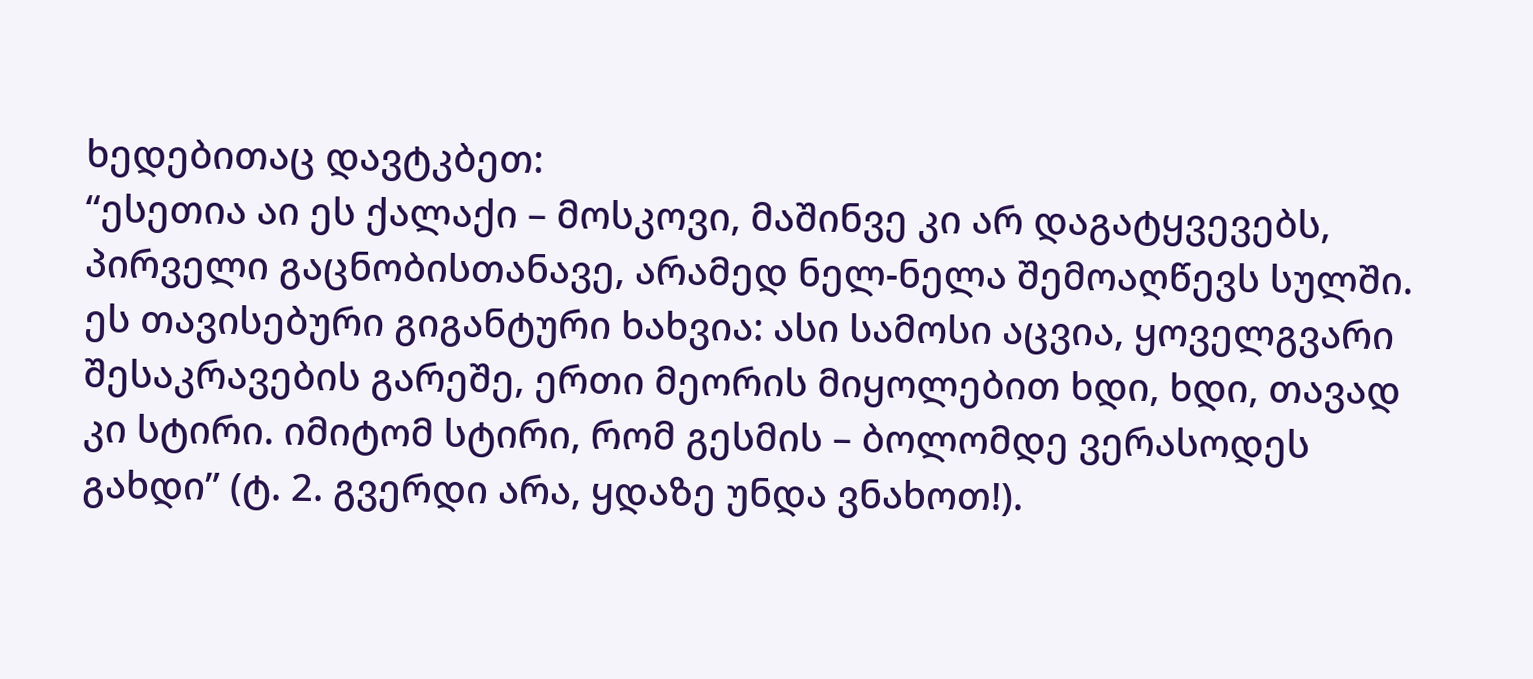ხედებითაც დავტკბეთ:
“ესეთია აი ეს ქალაქი – მოსკოვი, მაშინვე კი არ დაგატყვევებს, პირველი გაცნობისთანავე, არამედ ნელ-ნელა შემოაღწევს სულში. ეს თავისებური გიგანტური ხახვია: ასი სამოსი აცვია, ყოველგვარი შესაკრავების გარეშე, ერთი მეორის მიყოლებით ხდი, ხდი, თავად კი სტირი. იმიტომ სტირი, რომ გესმის – ბოლომდე ვერასოდეს გახდი” (ტ. 2. გვერდი არა, ყდაზე უნდა ვნახოთ!).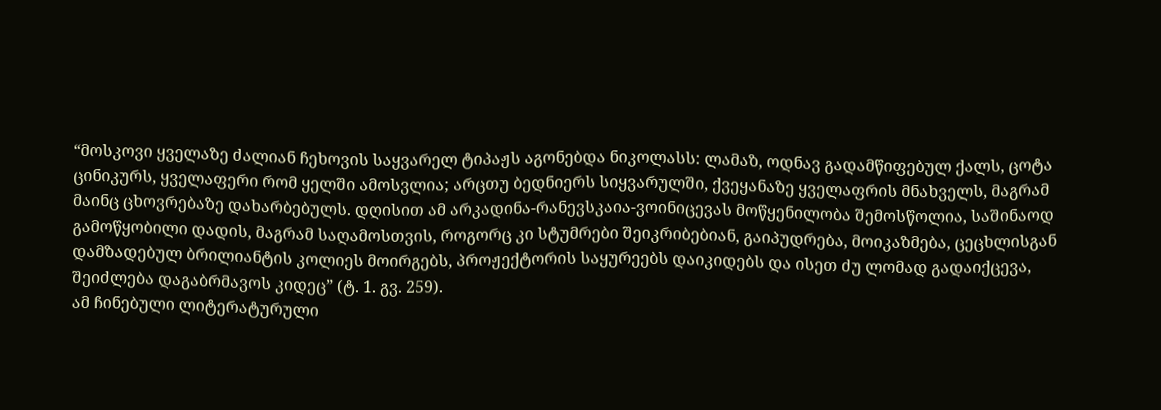“მოსკოვი ყველაზე ძალიან ჩეხოვის საყვარელ ტიპაჟს აგონებდა ნიკოლასს: ლამაზ, ოდნავ გადამწიფებულ ქალს, ცოტა ცინიკურს, ყველაფერი რომ ყელში ამოსვლია; არცთუ ბედნიერს სიყვარულში, ქვეყანაზე ყველაფრის მნახველს, მაგრამ მაინც ცხოვრებაზე დახარბებულს. დღისით ამ არკადინა-რანევსკაია-ვოინიცევას მოწყენილობა შემოსწოლია, საშინაოდ გამოწყობილი დადის, მაგრამ საღამოსთვის, როგორც კი სტუმრები შეიკრიბებიან, გაიპუდრება, მოიკაზმება, ცეცხლისგან დამზადებულ ბრილიანტის კოლიეს მოირგებს, პროჟექტორის საყურეებს დაიკიდებს და ისეთ ძუ ლომად გადაიქცევა, შეიძლება დაგაბრმავოს კიდეც” (ტ. 1. გვ. 259).
ამ ჩინებული ლიტერატურული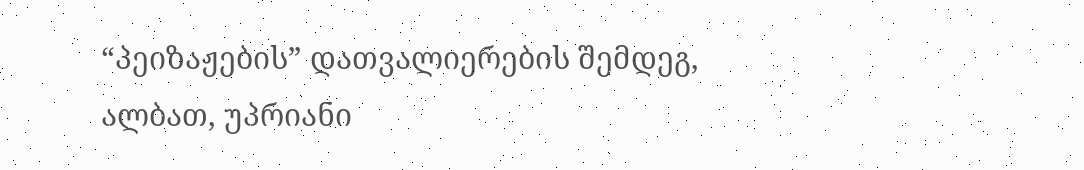“პეიზაჟების” დათვალიერების შემდეგ, ალბათ, უპრიანი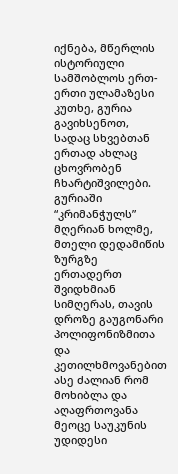იქნება, მწერლის ისტორიული სამშობლოს ერთ-ერთი ულამაზესი კუთხე, გურია გავიხსენოთ, სადაც სხვებთან ერთად ახლაც ცხოვრობენ ჩხარტიშვილები.
გურიაში “კრიმანჭულს” მღერიან ხოლმე, მთელი დედამიწის ზურგზე ერთადერთ შვიდხმიან სიმღერას, თავის დროზე გაუგონარი პოლიფონიზმითა და კეთილხმოვანებით ასე ძალიან რომ მოხიბლა და აღაფრთოვანა მეოცე საუკუნის უდიდესი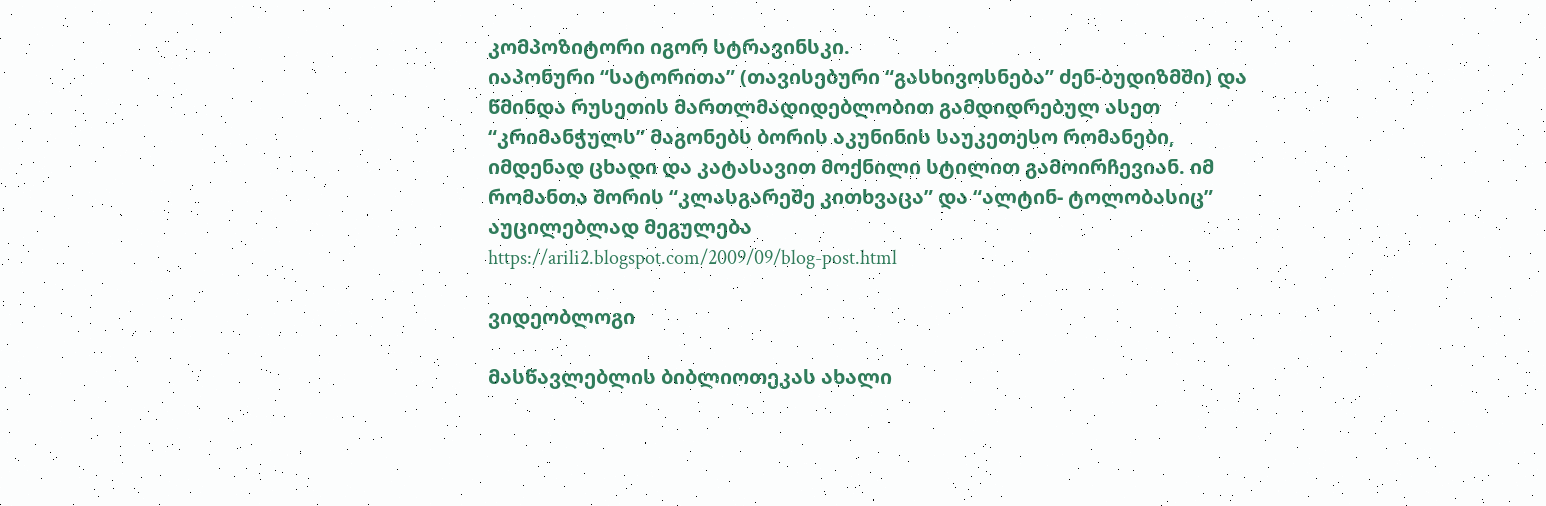კომპოზიტორი იგორ სტრავინსკი.
იაპონური “სატორითა” (თავისებური “გასხივოსნება” ძენ-ბუდიზმში) და წმინდა რუსეთის მართლმადიდებლობით გამდიდრებულ ასეთ “კრიმანჭულს” მაგონებს ბორის აკუნინის საუკეთესო რომანები, იმდენად ცხადი და კატასავით მოქნილი სტილით გამოირჩევიან. იმ რომანთა შორის “კლასგარეშე კითხვაცა” და “ალტინ- ტოლობასიც” აუცილებლად მეგულება
https://arili2.blogspot.com/2009/09/blog-post.html

ვიდეობლოგი

მასწავლებლის ბიბლიოთეკას ახალი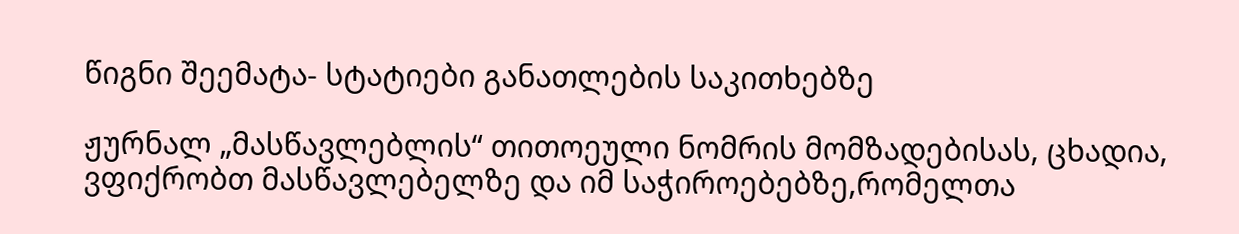წიგნი შეემატა- სტატიები განათლების საკითხებზე

ჟურნალ „მასწავლებლის“ თითოეული ნომრის მომზადებისას, ცხადია, ვფიქრობთ მასწავლებელზე და იმ საჭიროებებზე,რომელთა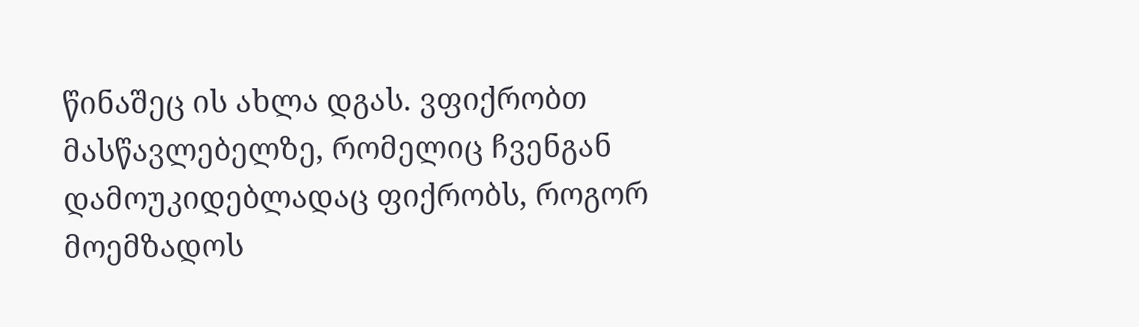წინაშეც ის ახლა დგას. ვფიქრობთ მასწავლებელზე, რომელიც ჩვენგან დამოუკიდებლადაც ფიქრობს, როგორ მოემზადოს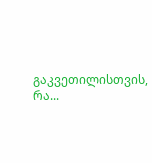გაკვეთილისთვის, რა...